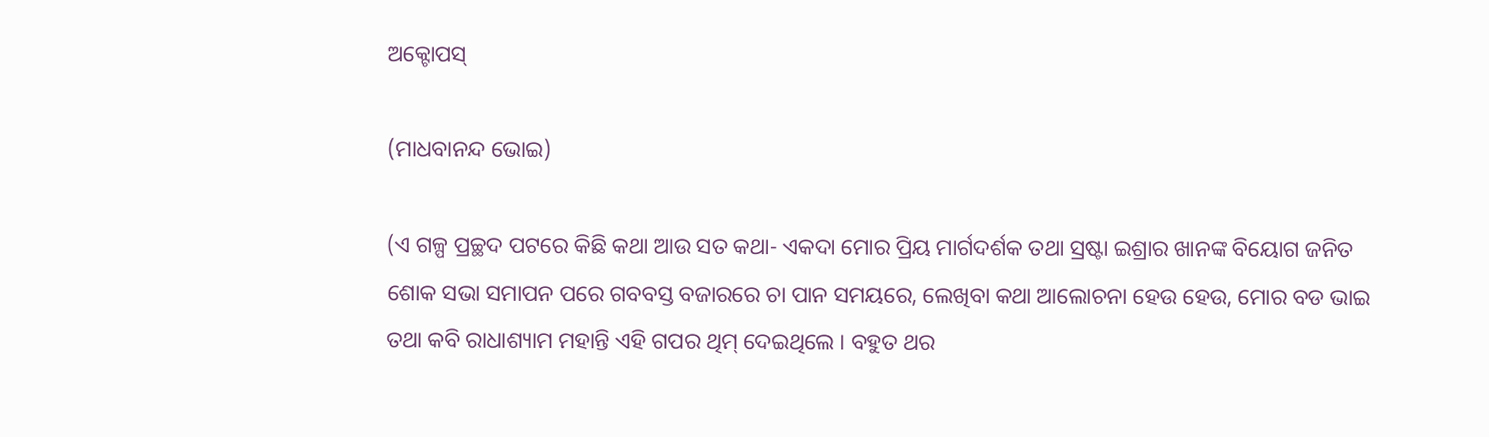ଅକ୍ଟୋପସ୍

(ମାଧବାନନ୍ଦ ଭୋଇ)

(ଏ ଗଳ୍ପ ପ୍ରଚ୍ଛଦ ପଟରେ କିଛି କଥା ଆଉ ସତ କଥା- ଏକଦା ମୋର ପ୍ରିୟ ମାର୍ଗଦର୍ଶକ ତଥା ସ୍ରଷ୍ଟା ଇଶ୍ରାର ଖାନଙ୍କ ବିୟୋଗ ଜନିତ ଶୋକ ସଭା ସମାପନ ପରେ ଗବବସ୍ତ ବଜାରରେ ଚା ପାନ ସମୟରେ, ଲେଖିବା କଥା ଆଲୋଚନା ହେଉ ହେଉ, ମୋର ବଡ ଭାଇ ତଥା କବି ରାଧାଶ୍ୟାମ ମହାନ୍ତି ଏହି ଗପର ଥିମ୍ ଦେଇଥିଲେ । ବହୁତ ଥର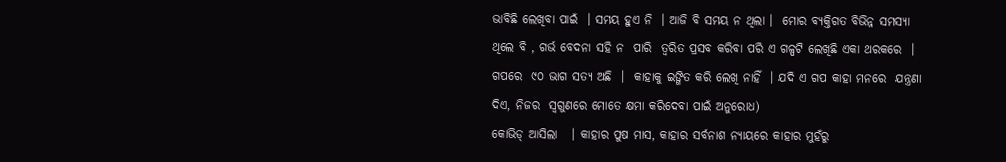ଭାବିଛି ଲେଖିବା ପାଇଁ  । ସମୟ ହୁଏ ନି  । ଆଜି ବି ସମୟ ନ ଥିଲା ।  ମୋର ବ୍ୟକ୍ତିଗତ ବିଭିନ୍ନ ସମସ୍ୟା ଥିଲେ ବି , ଗର୍ଭ ବେଦନା ସହି ନ  ପାରି  ତ୍ୱରିତ ପ୍ରସବ କରିବା ପରି ଏ ଗଳ୍ପଟି ଲେଖିଛି ଏକା ଥରକରେ  । ଗପରେ  ୯୦ ଭାଗ ସତ୍ୟ ଅଛି  ।  କାହାକୁ ଇଙ୍ଗିତ କରି ଲେଖି ନାହିଁ  । ଯଦି ଏ ଗପ କାହା ମନରେ  ଯନ୍ତ୍ରଣା ଦିଏ, ନିଜର  ସ୍ବଗୁଣରେ ମୋତେ କ୍ଷମା କରିଦେବା ପାଇଁ ଅନୁରୋଧ)
କୋଭିଡ୍ ଆସିଲା   । କାହାର ପୁଷ ମାସ, କାହାର ସର୍ବନାଶ ନ୍ୟାୟରେ କାହାର ମୁହଁରୁ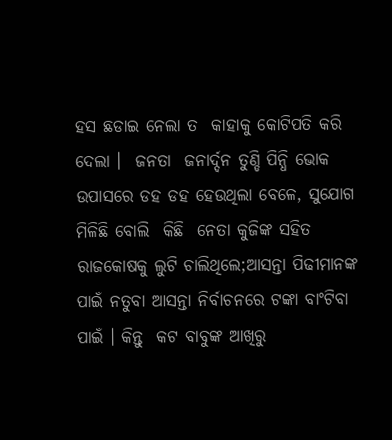ହସ ଛଡାଇ ନେଲା ତ  କାହାକୁ କୋଟିପତି କରି ଦେଲା ।  ଜନତା  ଜନାର୍ଦ୍ଦନ ତୁଣ୍ଡି ପିନ୍ଧି ଭୋକ ଉପାସରେ ଡହ ଡହ ହେଉଥିଲା ବେଳେ, ସୁଯୋଗ ମିଳିଛି ବୋଲି  କିଛି  ନେତା କୁଜିଙ୍କ ସହିତ ରାଜକୋଷକୁ ଲୁଟି ଚାଲିଥିଲେ;ଆସନ୍ତା ପିଢୀମାନଙ୍କ ପାଇଁ ନତୁବା ଆସନ୍ତା ନିର୍ବାଚନରେ ଟଙ୍କା ବାଂଟିବା ପାଇଁ । କିନ୍ତୁ  କଟ ବାବୁଙ୍କ ଆଖିରୁ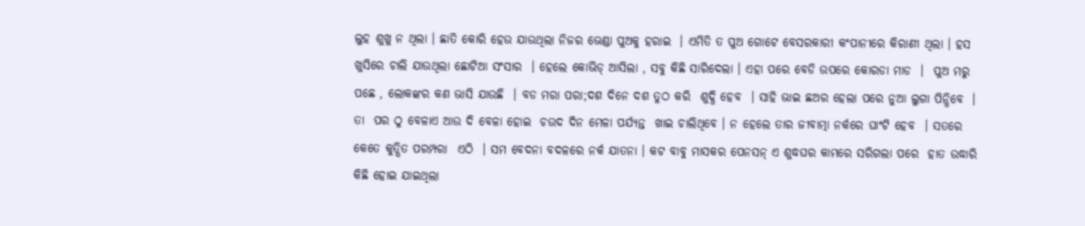ଲୁହ ଶୁଖୁ ନ ଥିଲା । ଛାତି କୋରି ହେଉ ଯାଉଥିଲା ନିଜର ଭେଣ୍ଡା ପୁଅକୁ ହରାଇ  । ଏମିତି ତ ପୁଅ ଗୋଟେ ବେସରକାରୀ କଂପାନୀରେ କିରାଣୀ ଥିଲା । ହସ ଖୁସିରେ ଚାଲି ଯାଉଥିଲା ଛୋଟିଆ ସଂସାର  । ହେଲେ କୋଭିଡ୍ ଆସିଲା , ସବୁ କିଛି ସାରିଦେଲା । ଏହା ପରେ ବେଡି ଉପରେ କୋରଡା ମାଡ  ।  ପୁଅ ମରୁ ପଛେ , ଲୋକଙ୍କର କଣ ଭାସି ଯାଉଛି  । ବଡ ମରା ପରା;ଦଶ ଦିନେ ଦଶ ତୁଠ କରି  ଶୁଦ୍ଧି ହେବ  । ସାହି ଭାଇ ଛଅର ହେଲା ପରେ ନୁଆ ଲୁଗା ପିନ୍ଧିବେ  । ତା  ପର ଠୁ ବେଳାଏ ଆଉ ଦି ବେଳା ହୋଇ  ଚଉଦ ଦିନ ମେଳା ପର୍ଯ୍ୟନ୍ତ  ଖାଇ ଚାଲିଥିବେ । ନ ହେଲେ ତାର ଜୀବାତ୍ମା ନର୍କରେ ଘାଂଟି ହେବ  । ସତରେ କେତେ କୁତ୍ସିତ ପରମ୍ପରା  ଏଠି  । ସମ ବେଦନା ବଦଳରେ ନର୍କ ଯାତନା । କଟ ବାବୁ ମାସକର ପେନସନ୍ ଏ ଶୁଦ୍ଧଘର କାମରେ ସରିଗଲା ପରେ  ହାତ ଉଦ୍ଧାରି କିଛି ହୋଇ ଯାଇଥିଲା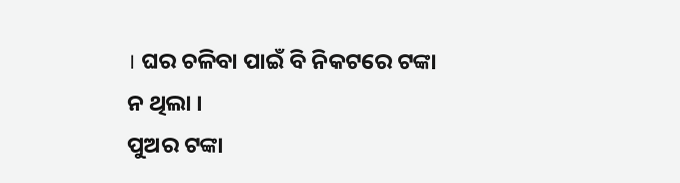। ଘର ଚଳିବା ପାଇଁ ବି ନିକଟରେ ଟଙ୍କା ନ ଥିଲା ।
ପୁଅର ଟଙ୍କା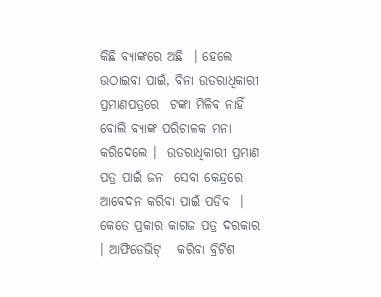କିଛି ବ୍ୟାଙ୍କରେ ଅଛି  । ହେଲେ ଉଠାଇବା ପାଇଁ, ବିନା ଉତରାଧିକାରୀ ପ୍ରମାଣପତ୍ରରେ  ଟଙ୍କା ମିଳିବ ନାହିଁ ବୋଲି ବ୍ୟାଙ୍କ ପରିଚାଳକ ମନା କରିଦେଲେ ।  ଉତରାଧିକାରୀ ପ୍ରମାଣ ପତ୍ର ପାଇଁ ଜନ  ସେବା କେନ୍ଦ୍ରରେ ଆବେଦନ କରିବା ପାଇଁ ପଡିବ  । କେତେ ପ୍ରକାର କାଗଜ ପତ୍ର ଦରକାର  । ଆଫିଡେଭିଟ୍   କରିବା ବ୍ରିଟିଶ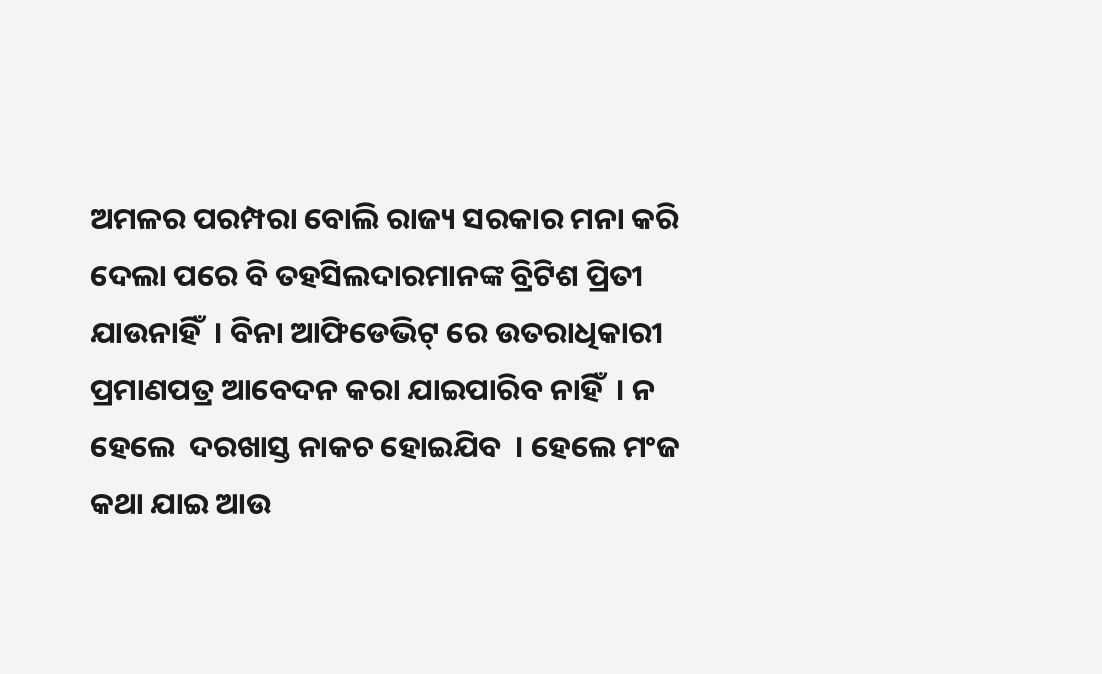ଅମଳର ପରମ୍ପରା ବୋଲି ରାଜ୍ୟ ସରକାର ମନା କରି ଦେଲା ପରେ ବି ତହସିଲଦାରମାନଙ୍କ ବ୍ରିଟିଶ ପ୍ରିତୀ ଯାଉନାହିଁ  । ବିନା ଆଫିଡେଭିଟ୍ ରେ ଉତରାଧିକାରୀ ପ୍ରମାଣପତ୍ର ଆବେଦନ କରା ଯାଇପାରିବ ନାହିଁ  । ନ ହେଲେ  ଦରଖାସ୍ତ ନାକଚ ହୋଇଯିବ  । ହେଲେ ମଂଜ କଥା ଯାଇ ଆଉ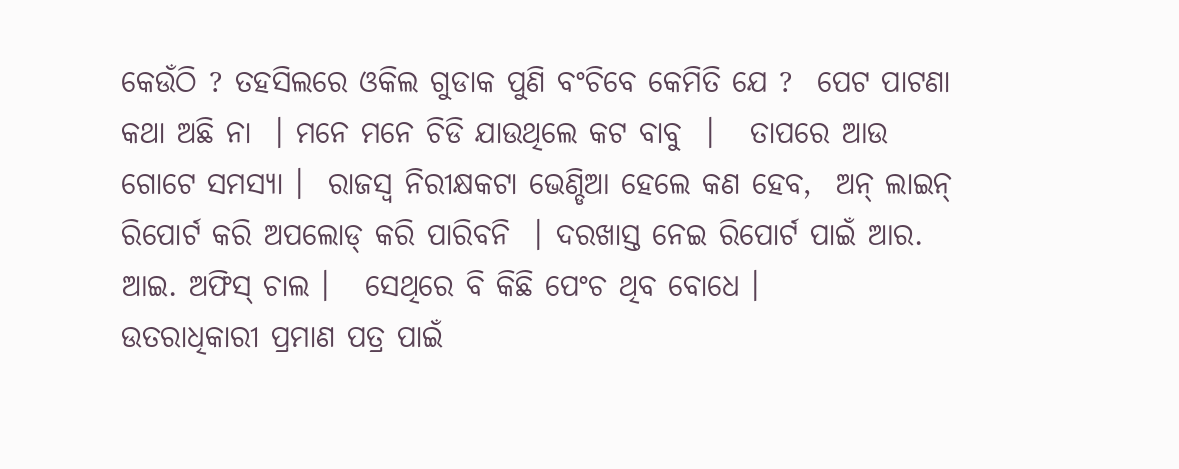କେଉଁଠି ? ତହସିଲରେ ଓକିଲ ଗୁଡାକ ପୁଣି ବଂଚିବେ କେମିତି ଯେ ?  ପେଟ ପାଟଣା କଥା ଅଛି ନା  । ମନେ ମନେ ଚିଡି ଯାଉଥିଲେ କଟ ବାବୁ  ।   ତାପରେ ଆଉ ଗୋଟେ ସମସ୍ୟା ।  ରାଜସ୍ବ ନିରୀକ୍ଷକଟା ଭେଣ୍ଡିଆ ହେଲେ କଣ ହେବ,  ଅନ୍ ଲାଇନ୍ ରିପୋର୍ଟ କରି ଅପଲୋଡ୍ କରି ପାରିବନି  । ଦରଖାସ୍ତ ନେଇ ରିପୋର୍ଟ ପାଇଁ ଆର. ଆଇ. ଅଫିସ୍ ଚାଲ ।   ସେଥିରେ ବି କିଛି ପେଂଚ ଥିବ ବୋଧେ ।
ଉତରାଧିକାରୀ ପ୍ରମାଣ ପତ୍ର ପାଇଁ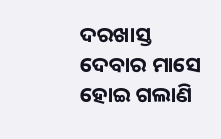ଦରଖାସ୍ତ ଦେବାର ମାସେ ହୋଇ ଗଲାଣି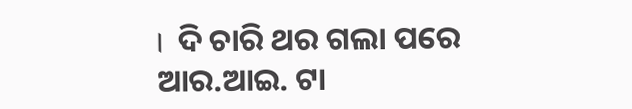।  ଦି ଚାରି ଥର ଗଲା ପରେ ଆର.ଆଇ. ଟା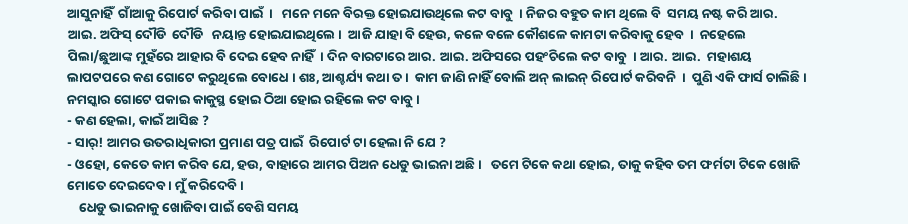ଆସୁନାହିଁ  ଗାଁଆକୁ ରିପୋର୍ଟ କରିବା ପାଇଁ  ।   ମନେ ମନେ ବିରକ୍ତ ହୋଇଯାଉଥିଲେ କଟ ବାବୁ  । ନିଜର ବହୁତ କାମ ଥିଲେ ବି  ସମୟ ନଷ୍ଟ କରି ଆର. ଆଇ. ଅଫିସ୍ ଦୌଡି  ଦୌଡି   ନୟାନ୍ତ ହୋଇଯାଇଥିଲେ ।  ଆଜି ଯାହା ବି ହେଉ, କଳେ ବଳେ କୌଶଳେ କାମଟା କରିବାକୁ ହେବ  ।  ନହେଲେ ପିଲା/ଛୁଆଙ୍କ ମୁହଁରେ ଆହାର ବି ଦେଇ ହେବ ନାହିଁ  । ଦିନ ବାରଟାରେ ଆର. ଆଇ. ଅଫିସରେ ପହଂଚିଲେ କଟ ବାବୁ  । ଆର. ଆଇ.  ମହାଶୟ ଲାପଟପରେ କଣ ଗୋଟେ କରୁଥିଲେ ବୋଧେ । ଶଃ, ଆଶ୍ଚର୍ଯ୍ୟ କଥା ତ ।  କାମ ଜାଣି ନାହିଁ ବୋଲି ଅନ୍ ଲାଇନ୍ ରିପୋର୍ଟ କରିବନି  ।  ପୁଣି ଏକି ଫାର୍ସ ଚାଲିଛି । ନମସ୍କାର ଗୋଟେ ପକାଇ କାକୁସ୍ଥ ହୋଇ ଠିଆ ହୋଇ ରହିଲେ କଟ ବାବୁ ।
- କଣ ହେଲା, କାଇଁ ଆସିଛ ?
- ସାର୍! ଆମର ଉତରାଧିକାରୀ ପ୍ରମାଣ ପତ୍ର ପାଇଁ  ରିପୋର୍ଟ ଟା ହେଲା ନି ଯେ ?
- ଓହୋ, କେତେ କାମ କରିବ ଯେ, ହଉ, ବାହାରେ ଆମର ପିଅନ ଧେଡୁ ଭାଇନା ଅଛି ।   ତମେ ଟିକେ କଥା ହୋଇ, ତାକୁ କହିବ ତମ ଫର୍ମଟା ଟିକେ ଖୋଜି ମୋତେ ଦେଇଦେବ । ମୁଁ କରିଦେବି ।
    ଧେଡୁ ଭାଇନାକୁ ଖୋଜିବା ପାଇଁ ବେଶି ସମୟ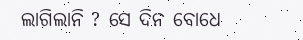ଲାଗିଲାନି ? ସେ ଦିନ ବୋଧେ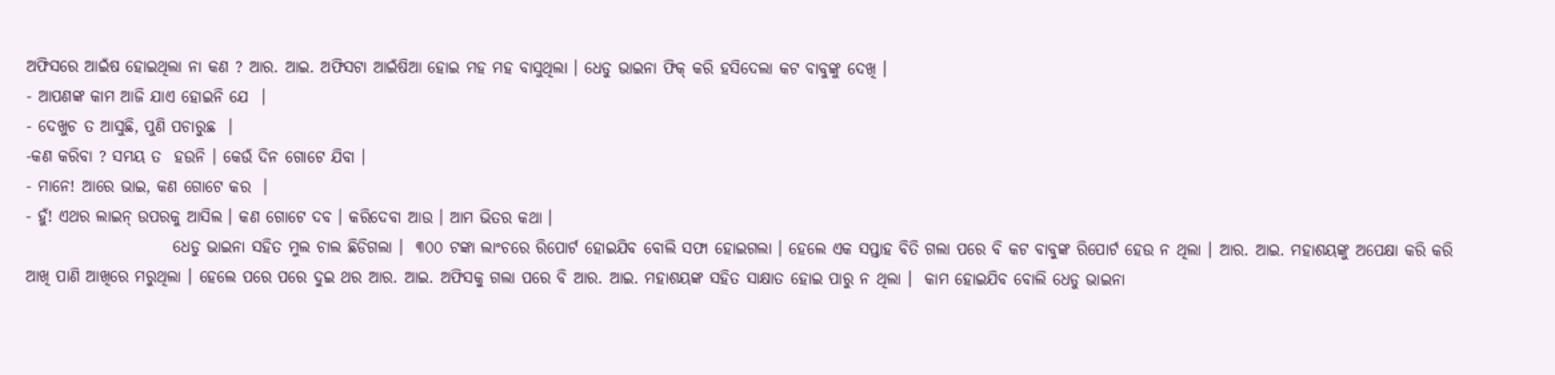ଅଫିସରେ ଆଇଁଷ ହୋଇଥିଲା ନା କଣ ? ଆର. ଆଇ. ଅଫିସଟା ଆଇଁଷିଆ ହୋଇ ମହ ମହ ବାସୁଥିଲା । ଧେଡୁ ଭାଇନା ଫିକ୍ କରି ହସିଦେଲା କଟ ବାବୁଙ୍କୁ ଦେଖି ।
- ଆପଣଙ୍କ କାମ ଆଜି ଯାଏ ହୋଇନି ଯେ  ।
- ଦେଖୁଚ ତ ଆସୁଛି, ପୁଣି ପଚାରୁଛ  ।
-କଣ କରିବା ? ସମୟ ତ  ହଉନି । କେଉଁ ଦିନ ଗୋଟେ ଯିବା ।
- ମାନେ! ଆରେ ଭାଇ, କଣ ଗୋଟେ କର  ।
- ହୁଁ! ଏଥର ଲାଇନ୍ ଉପରକୁ ଆସିଲ । କଣ ଗୋଟେ ଦବ । କରିଦେବା ଆଉ । ଆମ ଭିତର କଥା ।
                       ଧେଡୁ ଭାଇନା ସହିତ ମୁଲ ଚାଲ ଛିଡିଗଲା ।  ୩୦୦ ଟଙ୍କା ଲାଂଚରେ ରିପୋର୍ଟ ହୋଇଯିବ ବୋଲି ସଫା ହୋଇଗଲା । ହେଲେ ଏକ ସପ୍ତାହ ବିତି ଗଲା ପରେ ବି କଟ ବାବୁଙ୍କ ରିପୋର୍ଟ ହେଉ ନ ଥିଲା । ଆର. ଆଇ. ମହାଶୟଙ୍କୁ ଅପେକ୍ଷା କରି କରି ଆଖି ପାଣି ଆଖିରେ ମରୁଥିଲା । ହେଲେ ପରେ ପରେ ଦୁଇ ଥର ଆର. ଆଇ. ଅଫିସକୁ ଗଲା ପରେ ବି ଆର. ଆଇ. ମହାଶୟଙ୍କ ସହିତ ସାକ୍ଷାତ ହୋଇ ପାରୁ ନ ଥିଲା ।  କାମ ହୋଇଯିବ ବୋଲି ଧେଡୁ ଭାଇନା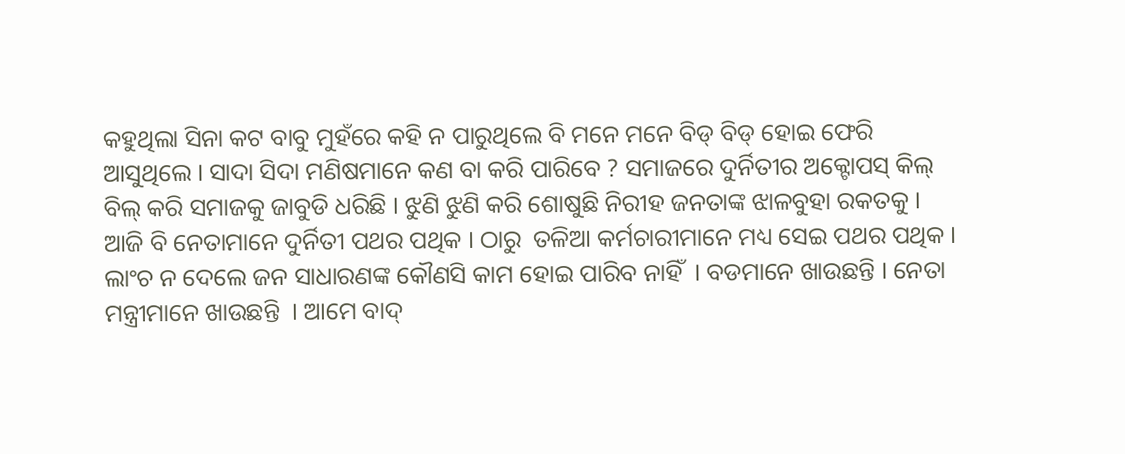କହୁଥିଲା ସିନା କଟ ବାବୁ ମୁହଁରେ କହି ନ ପାରୁଥିଲେ ବି ମନେ ମନେ ବିଡ୍ ବିଡ୍ ହୋଇ ଫେରି ଆସୁଥିଲେ । ସାଦା ସିଦା ମଣିଷମାନେ କଣ ବା କରି ପାରିବେ ? ସମାଜରେ ଦୁର୍ନିତୀର ଅକ୍ଟୋପସ୍ କିଲ୍ ବିଲ୍ କରି ସମାଜକୁ ଜାବୁଡି ଧରିଛି । ଝୁଣି ଝୁଣି କରି ଶୋଷୁଛି ନିରୀହ ଜନତାଙ୍କ ଝାଳବୁହା ରକତକୁ । ଆଜି ବି ନେତାମାନେ ଦୁର୍ନିତୀ ପଥର ପଥିକ । ଠାରୁ  ତଳିଆ କର୍ମଚାରୀମାନେ ମଧ୍ୟ ସେଇ ପଥର ପଥିକ । ଲାଂଚ ନ ଦେଲେ ଜନ ସାଧାରଣଙ୍କ କୌଣସି କାମ ହୋଇ ପାରିବ ନାହିଁ  । ବଡମାନେ ଖାଉଛନ୍ତି । ନେତା ମନ୍ତ୍ରୀମାନେ ଖାଉଛନ୍ତି  । ଆମେ ବାଦ୍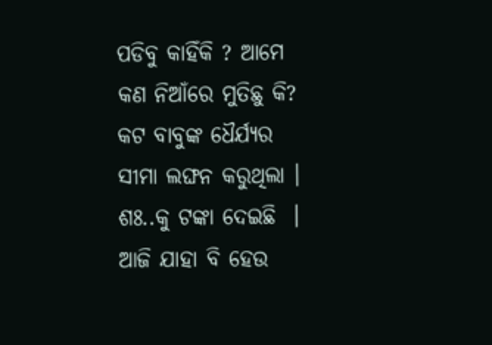ପଡିବୁ କାହିଁକି ? ଆମେ କଣ ନିଆଁରେ ମୁତିଛୁ କି?
କଟ ବାବୁଙ୍କ ଧୈର୍ଯ୍ୟର ସୀମା ଲଙ୍ଘନ କରୁଥିଲା । ଶଃ..କୁ ଟଙ୍କା ଦେଇଛି  । ଆଜି ଯାହା ବି ହେଉ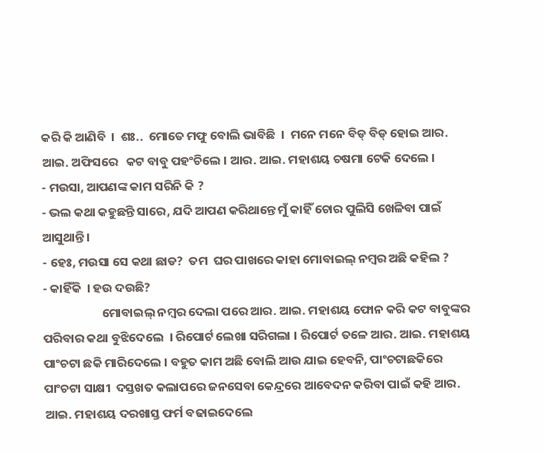କରି କି ଆଣିବି  ।  ଶଃ..  ମୋତେ ମଫୁ ବୋଲି ଭାବିଛି  ।  ମନେ ମନେ ବିଡ୍ ବିଡ୍ ହୋଇ ଆର. ଆଇ. ଅଫିସରେ   କଟ ବାବୁ ପହଂଚିଲେ । ଆର. ଆଇ. ମହାଶୟ ଚଷମା ଟେକି ଦେଲେ ।
- ମଉସା, ଆପଣଙ୍କ କାମ ସରିନି କି ?
- ଭଲ କଥା କହୁଛନ୍ତି ସାରେ, ଯଦି ଆପଣ କରିଥାନ୍ତେ ମୁଁ କାହିଁ ଚୋର ପୁଲିସି ଖେଳିବା ପାଇଁ ଆସୁଥାନ୍ତି ।
- ହେଃ, ମଉସା ସେ କଥା ଛାଡ?  ତମ  ଘର ପାଖରେ କାହା ମୋବାଇଲ୍ ନମ୍ବର ଅଛି କହିଲ ?
- କାହିଁକି  । ହଉ ଦଉଛି?
                     ମୋବାଇଲ୍ ନମ୍ବର ଦେଲା ପରେ ଆର. ଆଇ. ମହାଶୟ ଫୋନ କରି କଟ ବାବୁଙ୍କର ପରିବାର କଥା ବୁଝିଦେଲେ  । ରିପୋର୍ଟ ଲେଖା ସରିଗଲା । ରିପୋର୍ଟ ତଳେ ଆର. ଆଇ. ମହାଶୟ ପାଂଚଟା ଛକି ମାରିଦେଲେ । ବହୁତ କାମ ଅଛି ବୋଲି ଆଉ ଯାଇ ହେବନି, ପାଂଚଟାଛକିରେ ପାଂଚଟା ସାକ୍ଷୀ  ଦସ୍ତଖତ କଲାପରେ ଜନସେବା କେନ୍ଦ୍ରରେ ଆବେଦନ କରିବା ପାଇଁ କହି ଆର. ଆଇ. ମହାଶୟ ଦରଖାସ୍ତ ଫର୍ମ ବଢାଇଦେଲେ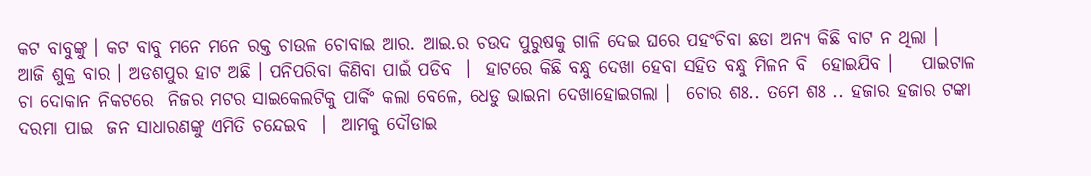କଟ ବାବୁଙ୍କୁ । କଟ ବାବୁ ମନେ ମନେ ରକ୍ତ ଚାଉଳ ଚୋବାଇ ଆର. ଆଇ.ର ଚଉଦ ପୁରୁଷକୁ ଗାଳି ଦେଇ ଘରେ ପହଂଚିବା ଛଡା ଅନ୍ୟ କିଛି ବାଟ ନ ଥିଲା ।
ଆଜି ଶୁକ୍ର ବାର । ଅଡଶପୁର ହାଟ ଅଛି । ପନିପରିବା କିଣିବା ପାଇଁ ପଡିବ  ।  ହାଟରେ କିଛି ବନ୍ଧୁ ଦେଖା ହେବା ସହିତ ବନ୍ଧୁ ମିଳନ ବି  ହୋଇଯିବ ।    ପାଇଟାଳ ଚା ଦୋକାନ ନିକଟରେ  ନିଜର ମଟର ସାଇକେଲଟିକୁ ପାର୍କିଂ କଲା ବେଳେ, ଧେଡୁ ଭାଇନା ଦେଖାହୋଇଗଲା ।  ଚୋର ଶଃ.. ତମେ ଶଃ .. ହଜାର ହଜାର ଟଙ୍କା  ଦରମା ପାଇ  ଜନ ସାଧାରଣଙ୍କୁ ଏମିତି ଚନ୍ଦେଇବ  ।  ଆମକୁ ଦୌଡାଇ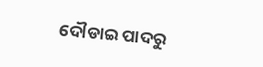ଦୌଡାଇ ପାଦରୁ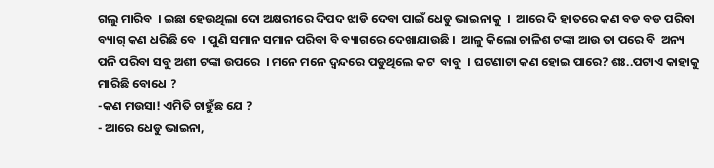ଗଲୁ ମାରିବ  । ଇଛା ହେଉଥିଲା ଦୋ ଅକ୍ଷରୀରେ ଦିପଦ ଝାଡି ଦେବା ପାଇଁ ଧେଡୁ ଭାଇନାକୁ  ।  ଆରେ ଦି ହାତରେ କଣ ବଡ ବଡ ପରିବା ବ୍ୟାଗ୍ କଣ ଧରିଛି ବେ  । ପୁଣି ସମାନ ସମାନ ପରିବା ବି ବ୍ୟାଗରେ ଦେଖାଯାଉଛି ।  ଆଳୁ କିଲୋ ଚାଳିଶ ଟଙ୍କା ଆଉ ତା ପରେ ବି  ଅନ୍ୟ ପନି ପରିବା ସବୁ ଅଶୀ ଟଙ୍କା ଉପରେ  । ମନେ ମନେ ଦ୍ୱନ୍ଦରେ ପଡୁଥିଲେ କଟ  ବାବୁ  । ଘଟଣାଟା କଣ ହୋଇ ପାରେ? ଶଃ..ପଟାଏ କାହାକୁ ମାରିଛି ବୋଧେ ?
-କଣ ମଉସା! ଏମିତି ଚାହୁଁଛ ଯେ ?
- ଆରେ ଧେଡୁ ଭାଇନା,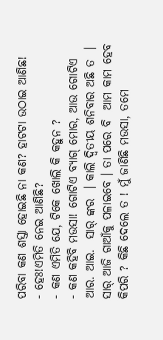ପରିବା କଣ ଶସ୍ତା ହୋଇଛି ନା କଣ? ହାଟଟା ଉଠାଇ ଆଣିଛ!
- ହେଃ!ଏମିତି ନେଇ ଆଣିଛି?
- କଣ ଏମିତି ଯେ, ଟିକେ ଖୋଲି କି କହୁନ ?
- କଣ କହିବି ମଉସା! ଗୋଟିଏ ବ୍ୟାଗ୍ ମୋର, ଆଉ ଗୋଟିଏ ଆର. ଆଇ.  ସାର୍ ଙ୍କର  । କାଲି ଦ୍ୱିତୀୟ ଶନିବାର ଅଛି ତ  । ସାର୍ ଆଜି ଗାଆଁକୁ ପଳାଇବେ । ତା ପରେ ବି  ଆମ କାମ ହେବ କିପରି ? କିଛି ଦେଲେ ତ ! ମୁଁ ଜାଣିଛି ମଉସା, ତମେ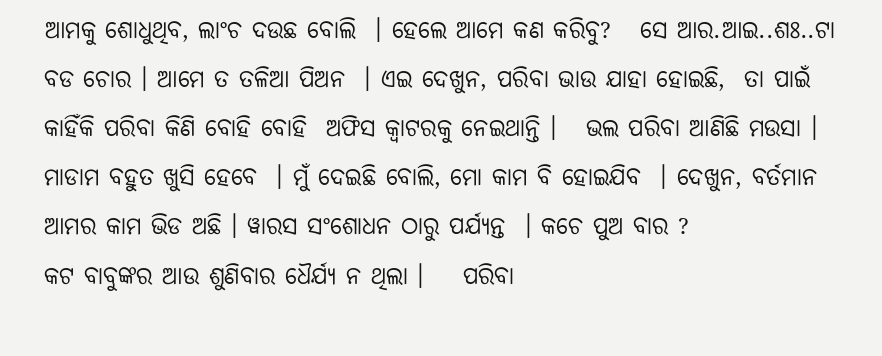ଆମକୁ ଶୋଧୁଥିବ, ଲାଂଚ ଦଉଛ ବୋଲି  । ହେଲେ ଆମେ କଣ କରିବୁ?   ସେ ଆର.ଆଇ..ଶଃ..ଟା ବଡ ଚୋର । ଆମେ ତ ତଳିଆ ପିଅନ  । ଏଇ ଦେଖୁନ, ପରିବା ଭାଉ ଯାହା ହୋଇଛି,  ତା ପାଇଁ କାହିଁକି ପରିବା କିଣି ବୋହି ବୋହି  ଅଫିସ କ୍ୱାଟରକୁ ନେଇଥାନ୍ତି ।   ଭଲ ପରିବା ଆଣିଛି ମଉସା । ମାଡାମ ବହୁତ ଖୁସି ହେବେ  । ମୁଁ ଦେଇଛି ବୋଲି, ମୋ କାମ ବି ହୋଇଯିବ  । ଦେଖୁନ, ବର୍ତମାନ ଆମର କାମ ଭିଡ ଅଛି । ୱାରସ ସଂଶୋଧନ ଠାରୁ ପର୍ଯ୍ୟନ୍ତ  । କଚେ ପୁଅ ବାର ?
କଟ ବାବୁଙ୍କର ଆଉ ଶୁଣିବାର ଧୈର୍ଯ୍ୟ ନ ଥିଲା ।    ପରିବା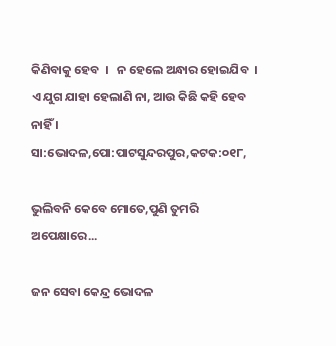କିଣିବାକୁ ହେବ  ।   ନ ହେଲେ ଅନ୍ଧାର ହୋଇଯିବ  । ଏ ଯୁଗ ଯାହା ହେଲାଣି ନା, ଆଉ କିଛି କହି ହେବ ନାହିଁ ।
ସା:ଭୋଦଳ,ପୋ:ପାଟସୁନ୍ଦରପୁର,କଟକ:୦୧୮,

ଭୁଲିବନି କେବେ ମୋତେ,ପୁଣି ତୁମରି ଅପେକ୍ଷାରେ...

ଜନ ସେବା କେନ୍ଦ୍ର ଭୋଦଳ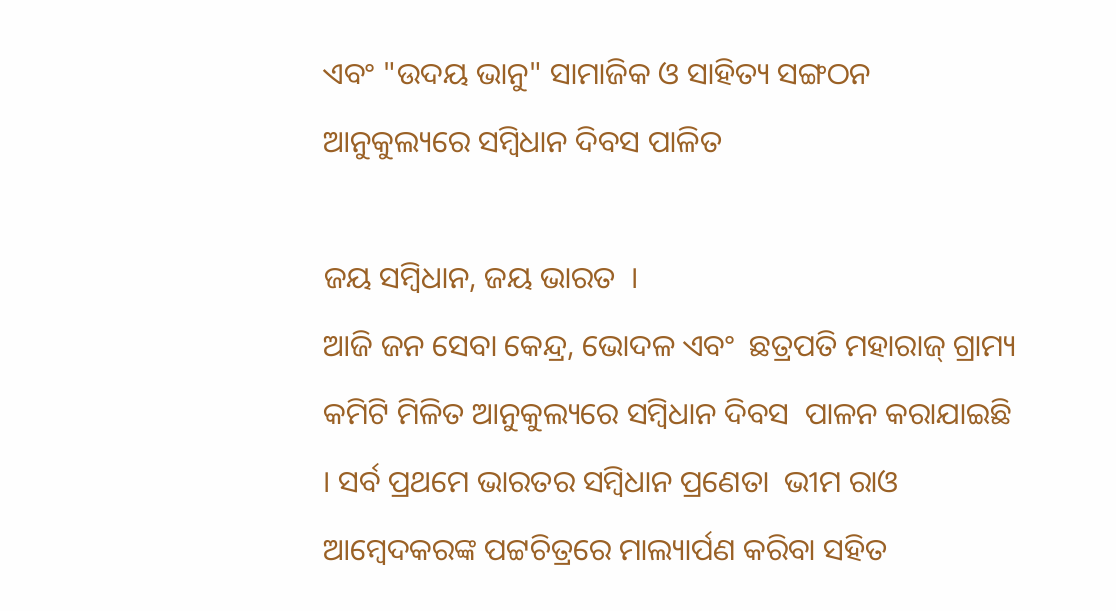ଏବଂ "ଉଦୟ ଭାନୁ" ସାମାଜିକ ଓ ସାହିତ୍ୟ ସଙ୍ଗଠନ ଆନୁକୁଲ୍ୟରେ ସମ୍ବିଧାନ ଦିବସ ପାଳିତ

ଜୟ ସମ୍ବିଧାନ, ଜୟ ଭାରତ  ।
ଆଜି ଜନ ସେବା କେନ୍ଦ୍ର, ଭୋଦଳ ଏବଂ  ଛତ୍ରପତି ମହାରାଜ୍ ଗ୍ରାମ୍ୟ କମିଟି ମିଳିତ ଆନୁକୁଲ୍ୟରେ ସମ୍ବିଧାନ ଦିବସ  ପାଳନ କରାଯାଇଛି  । ସର୍ବ ପ୍ରଥମେ ଭାରତର ସମ୍ବିଧାନ ପ୍ରଣେତା  ଭୀମ ରାଓ ଆମ୍ବେଦକରଙ୍କ ପଟ୍ଟଚିତ୍ରରେ ମାଲ୍ୟାର୍ପଣ କରିବା ସହିତ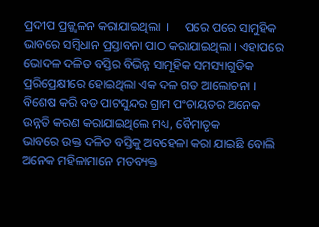ପ୍ରଦୀପ ପ୍ରଜ୍ଜ୍ୱଳନ କରାଯାଇଥିଲା  ।     ପରେ ପରେ ସାମୁହିକ ଭାବରେ ସମ୍ବିଧାନ ପ୍ରସ୍ତାବନା ପାଠ କରାଯାଇଥିଲା । ଏହାପରେ  ଭୋଦଳ ଦଳିତ ବସ୍ତିର ବିଭିନ୍ନ ସାମୂହିକ ସମସ୍ୟାଗୁଡିକ ପ୍ରରିପ୍ରେକ୍ଷୀରେ ହୋଇଥିଲା ଏକ ଦଳ ଗତ ଆଲୋଚନା । ବିଶେଷ କରି ବଡ ପାଟସୁନ୍ଦର ଗ୍ରାମ ପଂଚାୟତର ଅନେକ ଉନ୍ନତି କରଣ କରାଯାଇଥିଲେ ମଧ୍ୟ, ବୈମାତୃକ
ଭାବରେ ଉକ୍ତ ଦଳିତ ବସ୍ତିକୁ ଅବହେଳା କରା ଯାଇଛି ବୋଲି ଅନେକ ମହିଳାମାନେ ମତବ୍ୟକ୍ତ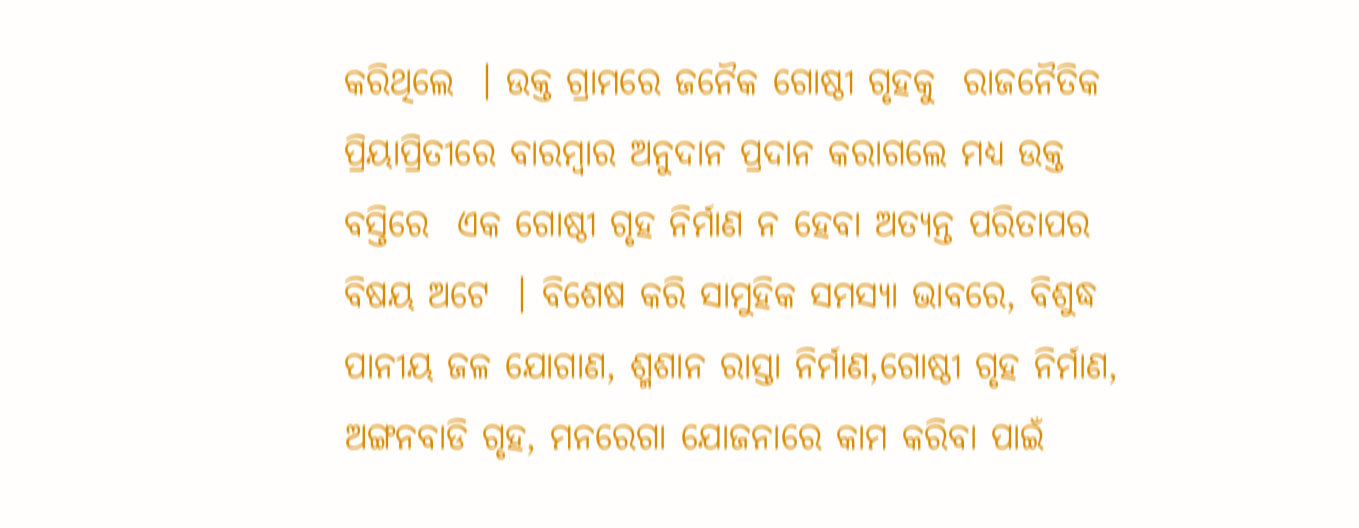କରିଥିଲେ  । ଉକ୍ତ ଗ୍ରାମରେ ଜନୈକ ଗୋଷ୍ଠୀ ଗୃହକୁ  ରାଜନୈତିକ ପ୍ରିୟାପ୍ରିତୀରେ ବାରମ୍ବାର ଅନୁଦାନ ପ୍ରଦାନ କରାଗଲେ ମଧ୍ୟ ଉକ୍ତ ବସ୍ତିରେ  ଏକ ଗୋଷ୍ଠୀ ଗୃହ ନିର୍ମାଣ ନ ହେବା ଅତ୍ୟନ୍ତ ପରିତାପର ବିଷୟ ଅଟେ  । ବିଶେଷ କରି ସାମୁହିକ ସମସ୍ୟା ଭାବରେ, ବିଶୁଦ୍ଧ ପାନୀୟ ଜଳ ଯୋଗାଣ, ଶ୍ମଶାନ ରାସ୍ତା ନିର୍ମାଣ,ଗୋଷ୍ଠୀ ଗୃହ ନିର୍ମାଣ, ଅଙ୍ଗନବାଡି ଗୃହ, ମନରେଗା ଯୋଜନାରେ କାମ କରିବା ପାଇଁ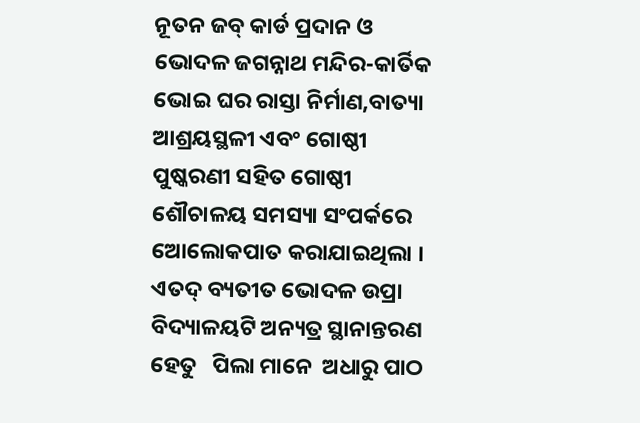ନୂତନ ଜବ୍ କାର୍ଡ ପ୍ରଦାନ ଓ ଭୋଦଳ ଜଗନ୍ନାଥ ମନ୍ଦିର-କାର୍ତିକ ଭୋଇ ଘର ରାସ୍ତା ନିର୍ମାଣ,ବାତ୍ୟା ଆଶ୍ରୟସ୍ଥଳୀ ଏବଂ ଗୋଷ୍ଠୀ ପୁଷ୍କରଣୀ ସହିତ ଗୋଷ୍ଠୀ ଶୌଚାଳୟ ସମସ୍ୟା ସଂପର୍କରେ ଆେଲୋକପାତ କରାଯାଇଥିଲା । ଏତଦ୍ ବ୍ୟତୀତ ଭୋଦଳ ଉପ୍ରା ବିଦ୍ୟାଳୟଟି ଅନ୍ୟତ୍ର ସ୍ଥାନାନ୍ତରଣ ହେତୁ   ପିଲା ମାନେ  ଅଧାରୁ ପାଠ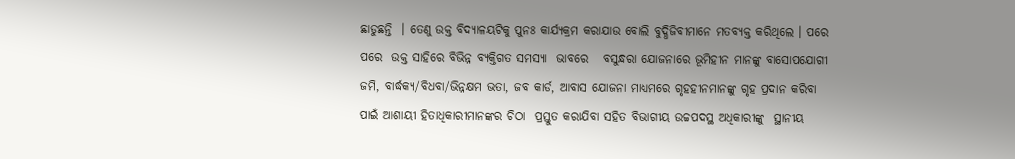ଛାଡୁଛନ୍ତି  । ତେଣୁ ଉକ୍ତ ବିଦ୍ୟାଳୟଟିକୁ ପୁନଃ କାର୍ଯ୍ୟକ୍ରମ କରାଯାଉ ବୋଲି ବୁଦ୍ଧିଜିବୀମାନେ ମତବ୍ୟକ୍ତ କରିଥିଲେ । ପରେ ପରେ  ଉକ୍ତ ସାହିରେ ବିଭିନ୍ନ ବ୍ୟକ୍ତିଗତ ସମସ୍ୟା  ଭାବରେ   ବସୁନ୍ଧରା ଯୋଜନାରେ ଭୂମିହୀନ ମାନଙ୍କୁ ବାସୋପଯୋଗୀ ଜମି, ବାର୍ଦ୍ଧକ୍ୟ/ବିଧବା/ଭିନ୍ନକ୍ଷମ ଭତା, ଜବ କାର୍ଡ, ଆବାସ ଯୋଜନା ମାଧ୍ୟମରେ ଗୃହହୀନମାନଙ୍କୁ ଗୃହ ପ୍ରଦାନ କରିବା ପାଇଁ ଆଶାୟୀ ହିତାଧିକାରୀମାନଙ୍କର ଚିଠା  ପ୍ରସ୍ତୁତ କରାଯିବା ସହିତ ବିଭାଗୀୟ ଉଚ୍ଚପଦସ୍ଥ ଅଧିକାରୀଙ୍କୁ  ସ୍ଥାନୀୟ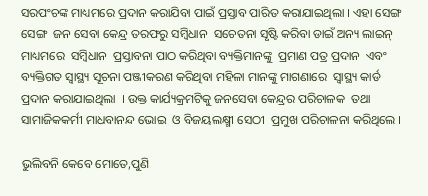ସରପଂଚଙ୍କ ମାଧ୍ୟମରେ ପ୍ରଦାନ କରାଯିବା ପାଇଁ ପ୍ରସ୍ତାବ ପାରିତ କରାଯାଇଥିଲା । ଏହା ସେଙ୍ଗ ସେଙ୍ଗ  ଜନ ସେବା କେନ୍ଦ୍ର ତରଫରୁ ସମ୍ବିଧାନ  ସଚେତନା ସୃଷ୍ଟି କରିବା ଡାଇଁ ଅନ୍ୟ ଲାଇନ୍ ମାଧ୍ୟମରେ  ସମ୍ବିଧାନ  ପ୍ରସ୍ତାବନା ପାଠ କରିଥିବା ବ୍ୟକ୍ତିମାନଙ୍କୁ  ପ୍ରମାଣ ପତ୍ର ପ୍ରଦାନ  ଏବଂ  ବ୍ୟକ୍ତିଗତ ସ୍ବାସ୍ଥ୍ୟ ସୂଚନା ପଞ୍ଜୀକରଣ କରିଥିବା ମହିଳା ମାନଙ୍କୁ ମାଗଣାରେ  ସ୍ବାସ୍ଥ୍ୟ କାର୍ଡ ପ୍ରଦାନ କରାଯାଇଥିଲା  । ଉକ୍ତ କାର୍ଯ୍ୟକ୍ରମଟିକୁ ଜନସେବା କେନ୍ଦ୍ରର ପରିଚାଳକ  ତଥା ସାମାଜିକକର୍ମୀ ମାଧବାନନ୍ଦ ଭୋଇ  ଓ ବିଜୟଲକ୍ଷ୍ମୀ ସେଠୀ  ପ୍ରମୁଖ ପରିଚାଳନା କରିଥିଲେ ।

ଭୁଲିବନି କେବେ ମୋତେ,ପୁଣି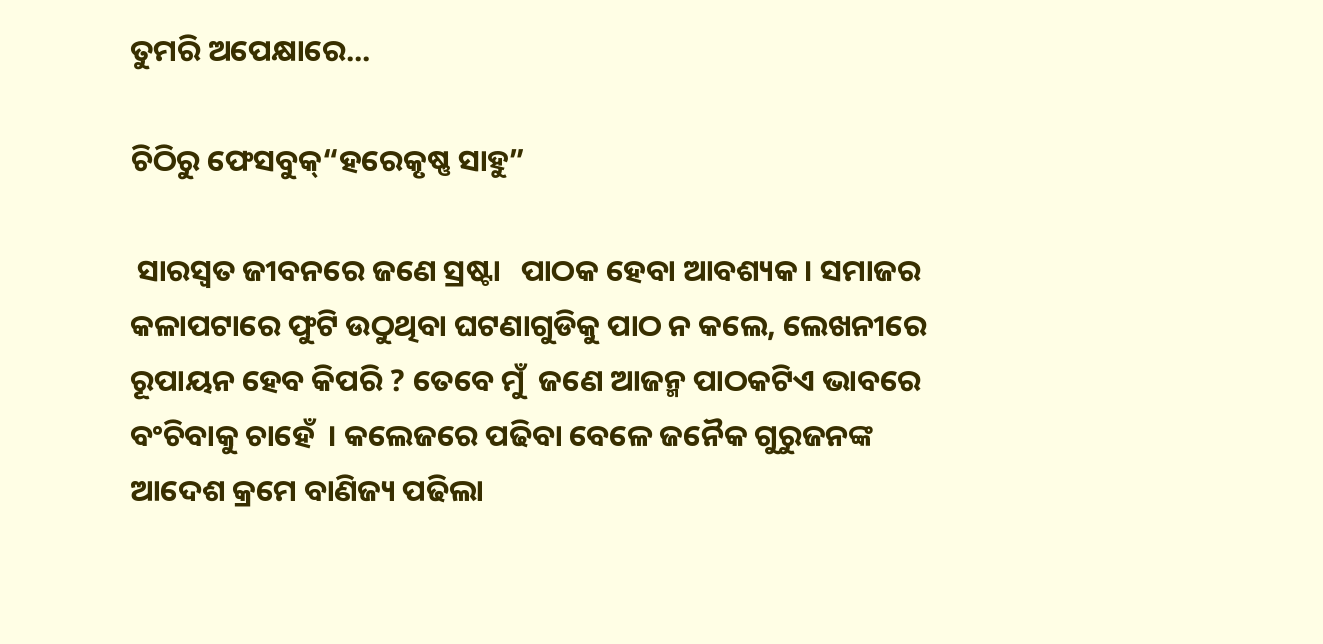ତୁମରି ଅପେକ୍ଷାରେ...

ଚିଠିରୁ ଫେସବୁକ୍“ହରେକୃଷ୍ଣ ସାହୁ”

 ସାରସ୍ବତ ଜୀବନରେ ଜଣେ ସ୍ରଷ୍ଟା   ପାଠକ ହେବା ଆବଶ୍ୟକ । ସମାଜର କଳାପଟାରେ ଫୁଟି ଉଠୁଥିବା ଘଟଣାଗୁଡିକୁ ପାଠ ନ କଲେ, ଲେଖନୀରେ ରୂପାୟନ ହେବ କିପରି ? ତେବେ ମୁଁ  ଜଣେ ଆଜନ୍ମ ପାଠକଟିଏ ଭାବରେ ବଂଚିବାକୁ ଚାହେଁ  । କଲେଜରେ ପଢିବା ବେଳେ ଜନୈକ ଗୁରୁଜନଙ୍କ ଆଦେଶ କ୍ରମେ ବାଣିଜ୍ୟ ପଢିଲା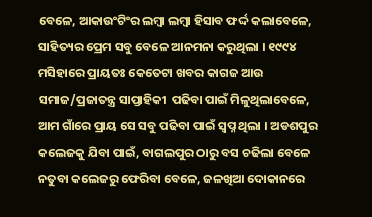ବେଳେ, ଆକାଉଂଟିଂର ଲମ୍ବା ଲମ୍ବା ହିସାବ ଫର୍ଦ୍ଦ କଲାବେଳେ, ସାହିତ୍ୟର ପ୍ରେମ ସବୁ ବେଳେ ଆନମନା କରୁଥିଲା । ୧୯୯୪ ମସିହାରେ ପ୍ରାୟତଃ କେତେଟା ଖବର କାଗଜ ଆଉ ସମାଜ/ପ୍ରଜାତନ୍ତ୍ର ସାପ୍ତାହିକୀ  ପଢିବା ପାଇଁ ମିଳୁଥିଲାବେଳେ, ଆମ ଗାଁରେ ପ୍ରାୟ ସେ ସବୁ ପଢିବା ପାଇଁ ସ୍ବପ୍ନ ଥିଲା । ଅଡଶପୁର କଲେଜକୁ ଯିବା ପାଇଁ, ବାଗଲପୁର ଠାରୁ ବସ ଚଢିଲା ବେଳେ ନତୁବା କଲେଜରୁ ଫେରିବା ବେଳେ, ଜଳଖିଆ ଦୋକାନରେ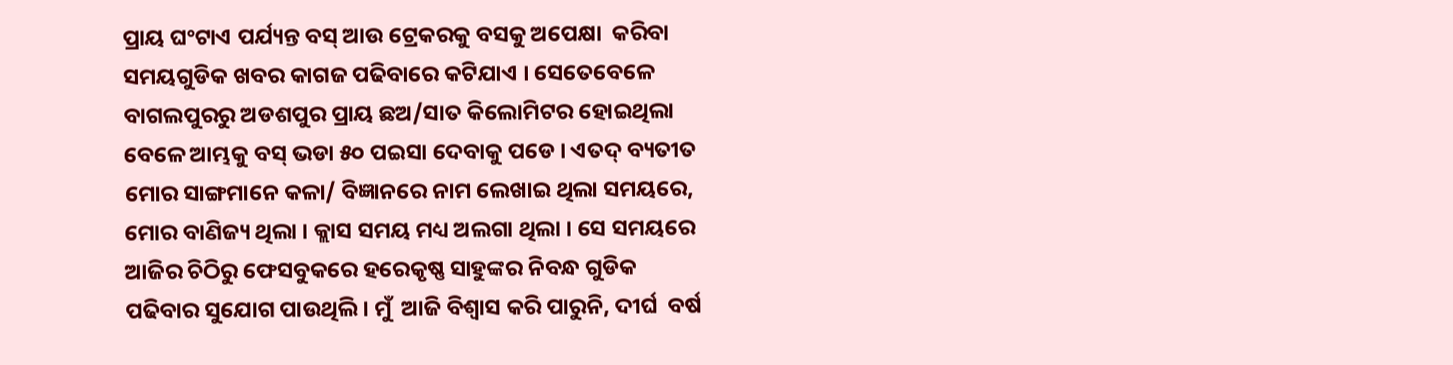ପ୍ରାୟ ଘଂଟାଏ ପର୍ଯ୍ୟନ୍ତ ବସ୍ ଆଉ ଟ୍ରେକରକୁ ବସକୁ ଅପେକ୍ଷା  କରିବା ସମୟଗୁଡିକ ଖବର କାଗଜ ପଢିବାରେ କଟିଯାଏ । ସେତେବେଳେ ବାଗଲପୁରରୁ ଅଡଶପୁର ପ୍ରାୟ ଛଅ/ସାତ କିଲୋମିଟର ହୋଇଥିଲା ବେଳେ ଆମ୍ଭକୁ ବସ୍ ଭଡା ୫୦ ପଇସା ଦେବାକୁ ପଡେ । ଏତଦ୍ ବ୍ୟତୀତ ମୋର ସାଙ୍ଗମାନେ କଳା/ ବିଜ୍ଞାନରେ ନାମ ଲେଖାଇ ଥିଲା ସମୟରେ, ମୋର ବାଣିଜ୍ୟ ଥିଲା । କ୍ଲାସ ସମୟ ମଧ୍ୟ ଅଲଗା ଥିଲା । ସେ ସମୟରେ ଆଜିର ଚିଠିରୁ ଫେସବୁକରେ ହରେକୃଷ୍ଣ ସାହୁଙ୍କର ନିବନ୍ଧ ଗୁଡିକ ପଢିବାର ସୁଯୋଗ ପାଉଥିଲି । ମୁଁ  ଆଜି ବିଶ୍ୱାସ କରି ପାରୁନି, ଦୀର୍ଘ  ବର୍ଷ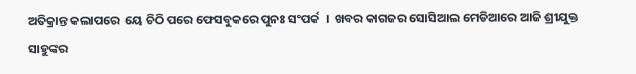ଅତିକ୍ରାନ୍ତ କଲାପରେ  ୟେ ଚିଠି ପରେ ଫେସବୁକରେ ପୁନଃ ସଂପର୍କ  ।  ଖବର କାଗଜର ସୋସିଆଲ ମେଡିଆରେ ଆଜି ଶ୍ରୀଯୁକ୍ତ ସାହୁଙ୍କର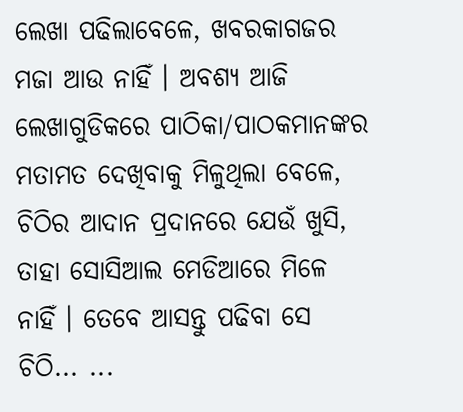ଲେଖା ପଢିଲାବେଳେ, ଖବରକାଗଜର ମଜା ଆଉ ନାହିଁ । ଅବଶ୍ୟ ଆଜି ଲେଖାଗୁଡିକରେ ପାଠିକା/ପାଠକମାନଙ୍କର ମତାମତ ଦେଖିବାକୁ ମିଳୁଥିଲା ବେଳେ, ଚିଠିର ଆଦାନ ପ୍ରଦାନରେ ଯେଉଁ ଖୁସି, ତାହା ସୋସିଆଲ ମେଡିଆରେ ମିଳେ ନାହିଁ । ତେବେ ଆସନ୍ତୁ ପଢିବା ସେ ଚିଠି... ...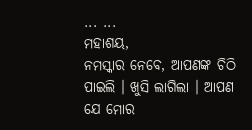... ...
ମହାଶୟ,
ନମସ୍କାର ନେବେ, ଆପଣଙ୍କ ଚିଠି ପାଇଲି । ଖୁସି ଲାଗିଲା । ଆପଣ ଯେ ମୋର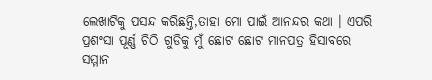ଲେଖାଟିକୁ ପସନ୍ଦ କରିଛନ୍ତି,ତାହା ମୋ ପାଇଁ ଆନନ୍ଦର କଥା । ଏପରି ପ୍ରଶଂସା ପୂର୍ଣ୍ଣ ଚିଠି ଗୁଡିକୁ ମୁଁ ଛୋଟ ଛୋଟ ମାନପତ୍ର ହିସାବରେ ସମ୍ମାନ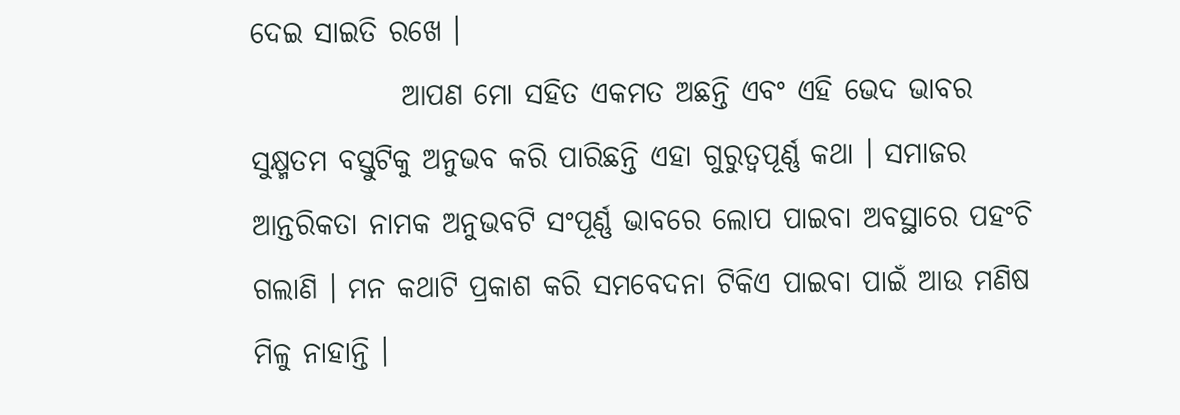ଦେଇ ସାଇତି ରଖେ ।
             ଆପଣ ମୋ ସହିତ ଏକମତ ଅଛନ୍ତି ଏବଂ ଏହି ଭେଦ ଭାବର ସୁକ୍ଷ୍ମତମ ବସ୍ତୁଟିକୁ ଅନୁଭବ କରି ପାରିଛନ୍ତି ଏହା ଗୁରୁତ୍ୱପୂର୍ଣ୍ଣ କଥା । ସମାଜର ଆନ୍ତରିକତା ନାମକ ଅନୁଭବଟି ସଂପୂର୍ଣ୍ଣ ଭାବରେ ଲୋପ ପାଇବା ଅବସ୍ଥାରେ ପହଂଚି ଗଲାଣି । ମନ କଥାଟି ପ୍ରକାଶ କରି ସମବେଦନା ଟିକିଏ ପାଇବା ପାଇଁ ଆଉ ମଣିଷ ମିଳୁ ନାହାନ୍ତି ।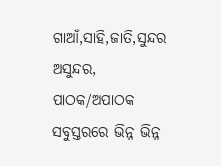ଗାଆଁ,ସାହି,ଜାତି,ସୁନ୍ଦର ଅସୁନ୍ଦର, ପାଠକ/ଅପାଠକ ସବୁସ୍ତରରେ ଭିନ୍ନ ଭିନ୍ନ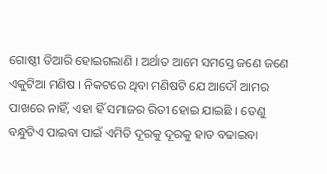ଗୋଷ୍ଠୀ ତିଆରି ହୋଇଗଲାଣି । ଅର୍ଥାତ ଆମେ ସମସ୍ତେ ଜଣେ ଜଣେ ଏକୁଟିଆ ମଣିଷ । ନିକଟରେ ଥିବା ମଣିଷଟି ଯେ ଆଦୌ ଆମର ପାଖରେ ନାହିଁ, ଏହା ହିଁ ସମାଜର ରିତୀ ହୋଇ ଯାଇଛି । ତେଣୁ ବନ୍ଧୁଟିଏ ପାଇବା ପାଇଁ ଏମିତି ଦୂରକୁ ଦୂରକୁ ହାତ ବଢାଇବା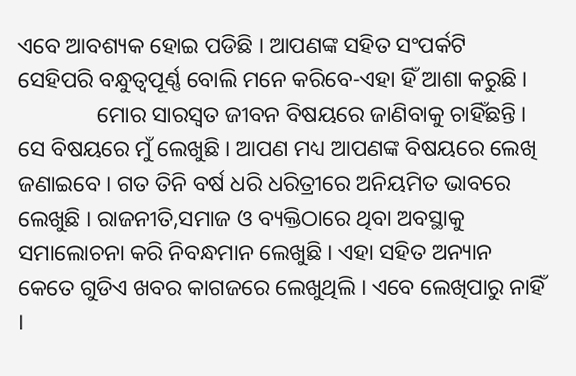ଏବେ ଆବଶ୍ୟକ ହୋଇ ପଡିଛି । ଆପଣଙ୍କ ସହିତ ସଂପର୍କଟି ସେହିପରି ବନ୍ଧୁତ୍ୱପୂର୍ଣ୍ଣ ବୋଲି ମନେ କରିବେ-ଏହା ହିଁ ଆଶା କରୁଛି ।
              ମୋର ସାରସ୍ବତ ଜୀବନ ବିଷୟରେ ଜାଣିବାକୁ ଚାହିଁଛନ୍ତି । ସେ ବିଷୟରେ ମୁଁ ଲେଖୁଛି । ଆପଣ ମଧ୍ୟ ଆପଣଙ୍କ ବିଷୟରେ ଲେଖି ଜଣାଇବେ । ଗତ ତିନି ବର୍ଷ ଧରି ଧରିତ୍ରୀରେ ଅନିୟମିତ ଭାବରେ ଲେଖୁଛି । ରାଜନୀତି,ସମାଜ ଓ ବ୍ୟକ୍ତିଠାରେ ଥିବା ଅବସ୍ଥାକୁ ସମାଲୋଚନା କରି ନିବନ୍ଧମାନ ଲେଖୁଛି । ଏହା ସହିତ ଅନ୍ୟାନ କେତେ ଗୁଡିଏ ଖବର କାଗଜରେ ଲେଖୁଥିଲି । ଏବେ ଲେଖିପାରୁ ନାହିଁ ।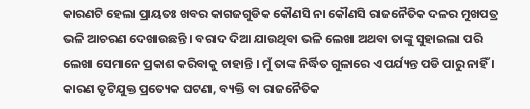କାରଣଟି ହେଲା ପ୍ରାୟତଃ ଖବର କାଗଜଗୁଡିକ କୌଣସି ନା କୌଣସି ରାଜନୈତିକ ଦଳର ମୁଖପତ୍ର ଭଳି ଆଚରଣ ଦେଖାଉଛନ୍ତି । ବରାଦ ଦିଆ ଯାଉଥିବା ଭଳି ଲେଖା ଅଥବା ତାଙ୍କୁ ସୁହାଇଲା ପରି ଲେଖା ସେମାନେ ପ୍ରକାଶ କରିବାକୁ ଚାହାନ୍ତି । ମୁଁ ତାଙ୍କ ନିର୍ଦ୍ଧିତ ଗୁଳାରେ ଏ ପର୍ଯ୍ୟନ୍ତ ପଡି ପାରୁ ନାହିଁ । କାରଣ ତୃଟିଯୁକ୍ତ ପ୍ରତ୍ୟେକ ଘଟଣା, ବ୍ୟକ୍ତି ବା ରାଜନୈତିକ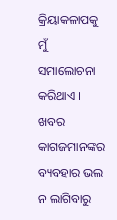କ୍ରିୟାକଳାପକୁ ମୁଁ ସମାଲୋଚନା କରିଥାଏ । ଖବର କାଗଜମାନଙ୍କର ବ୍ୟବହାର ଭଲ ନ ଲାଗିବାରୁ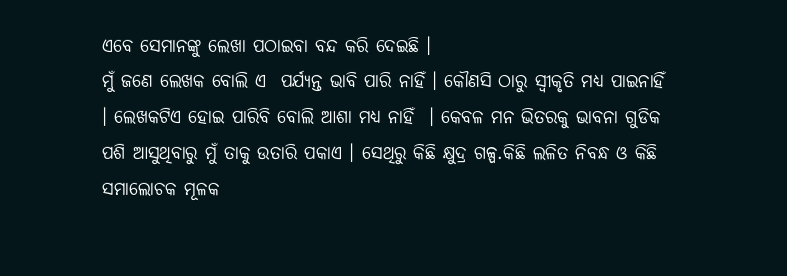ଏବେ ସେମାନଙ୍କୁ ଲେଖା ପଠାଇବା ବନ୍ଦ କରି ଦେଇଛି ।
ମୁଁ ଜଣେ ଲେଖକ ବୋଲି ଏ  ପର୍ଯ୍ୟନ୍ତ ଭାବି ପାରି ନାହିଁ । କୌଣସି ଠାରୁ ସ୍ବୀକୃତି ମଧ୍ୟ ପାଇନାହିଁ  । ଲେଖକଟିଏ ହୋଇ ପାରିବି ବୋଲି ଆଶା ମଧ୍ୟ ନାହିଁ  । କେବଳ ମନ ଭିତରକୁ ଭାବନା ଗୁଡିକ ପଶି ଆସୁଥିବାରୁ ମୁଁ ତାକୁ ଉତାରି ପକାଏ । ସେଥିରୁ କିଛି କ୍ଷୁଦ୍ର ଗଳ୍ପ.କିଛି ଲଳିତ ନିବନ୍ଧ ଓ କିଛି ସମାଲୋଚକ ମୂଳକ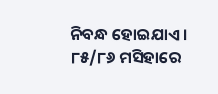ନିବନ୍ଧ ହୋଇଯାଏ ।
୮୫/୮୬ ମସିହାରେ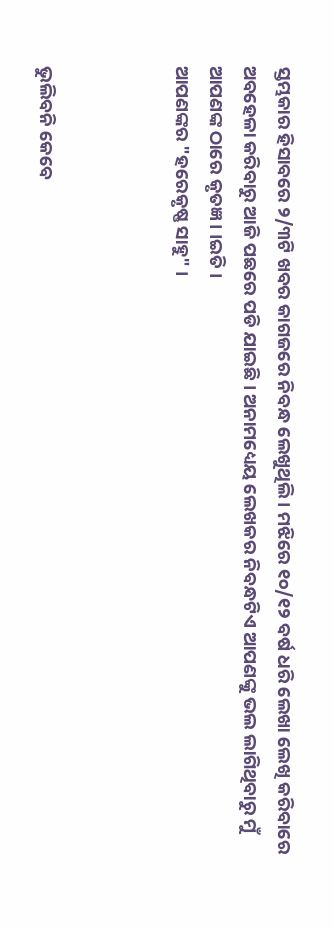ସ୍ତମ୍ଭକାର ହିସାବରେ ୨/୩ଟି ଖବର କାଗଜରେ ନିବନ୍ଧ ଲେଖୁଥିଲି । ମଝିରେ ୧୦/୧୨ ବର୍ଷ ଧରି ଲେଖା ଲେଖି କରିବାରେ ଅବହେଳା କରିବାରୁ ଆଜି ପଛରେ ପଡି ଯାଇଛି । ଅନାମଧ୍ୟେୟ ଲେଖକର ନିବନ୍ଧଟିଏ ଆପଣଙ୍କୁ ଭଲ ଲାଗିଥିବାରୁ ମୁଁ ଆପଣଙ୍କ ଠାରେ କୃତଜ୍ଞ । ।ଇତି ।
ଆପଣଙ୍କର "ହରେକୃଷ୍ଣ ସାହୁ" ।



ଭୁଲିବନି କେବେ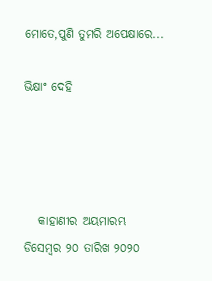ମୋତେ,ପୁଣି ତୁମରି ଅପେକ୍ଷାରେ...

ଭିକ୍ଷାଂ ଦେହି




   କାହାଣୀର ଅୟମାରମ୍ଭ  ଡିସେମ୍ବର ୨୦ ତାରିଖ ୨୦୨୦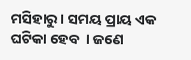ମସିହାରୁ । ସମୟ ପ୍ରାୟ ଏକ ଘଟିକା ହେବ  । ଜଣେ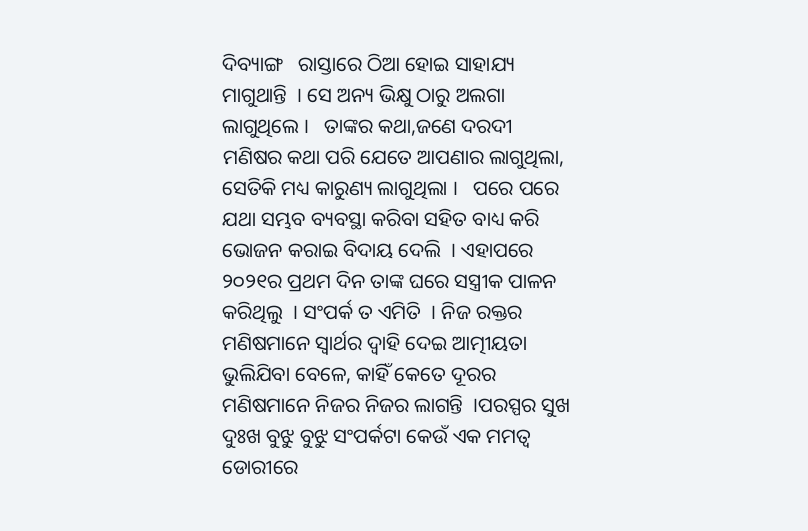ଦିବ୍ୟାଙ୍ଗ   ରାସ୍ତାରେ ଠିଆ ହୋଇ ସାହାଯ୍ୟ ମାଗୁଥାନ୍ତି  । ସେ ଅନ୍ୟ ଭିକ୍ଷୁ ଠାରୁ ଅଲଗା ଲାଗୁଥିଲେ ।   ତାଙ୍କର କଥା,ଜଣେ ଦରଦୀ ମଣିଷର କଥା ପରି ଯେତେ ଆପଣାର ଲାଗୁଥିଲା, ସେତିକି ମଧ୍ୟ କାରୁଣ୍ୟ ଲାଗୁଥିଲା ।   ପରେ ପରେ ଯଥା ସମ୍ଭବ ବ୍ୟବସ୍ଥା କରିବା ସହିତ ବାଧ୍ୟ କରି ଭୋଜନ କରାଇ ବିଦାୟ ଦେଲି  । ଏହାପରେ  ୨୦୨୧ର ପ୍ରଥମ ଦିନ ତାଙ୍କ ଘରେ ସସ୍ତ୍ରୀକ ପାଳନ କରିଥିଲୁ  । ସଂପର୍କ ତ ଏମିତି  । ନିଜ ରକ୍ତର ମଣିଷମାନେ ସ୍ବାର୍ଥର ଦ୍ୱାହି ଦେଇ ଆତ୍ମୀୟତା ଭୁଲିଯିବା ବେଳେ, କାହିଁ କେତେ ଦୂରର ମଣିଷମାନେ ନିଜର ନିଜର ଲାଗନ୍ତି  ।ପରସ୍ପର ସୁଖ ଦୁଃଖ ବୁଝୁ ବୁଝୁ ସଂପର୍କଟା କେଉଁ ଏକ ମମତ୍ୱ ଡୋରୀରେ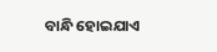ବାନ୍ଧି ହୋଇଯାଏ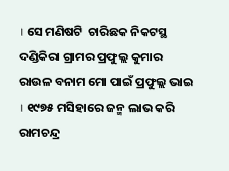। ସେ ମଣିଷଟି  ଚାରିଛକ ନିକଟସ୍ଥ ଦଣ୍ଡିକିରା ଗ୍ରାମର ପ୍ରଫୁଲ୍ଲ କୁମାର ରାଉଳ ବନାମ ମୋ ପାଇଁ ପ୍ରଫୁଲ୍ଲ ଭାଇ । ୧୯୭୫ ମସିହାରେ ଜନ୍ମ ଲାଭ କରି  ରାମଚନ୍ଦ୍ର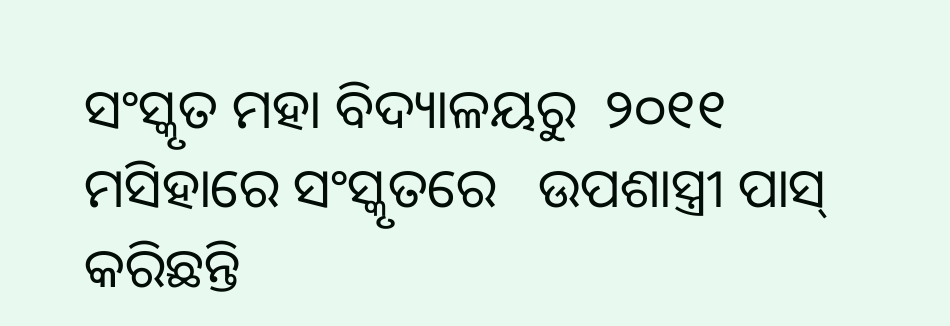ସଂସ୍କୃତ ମହା ବିଦ୍ୟାଳୟରୁ  ୨୦୧୧ ମସିହାରେ ସଂସ୍କୃତରେ   ଉପଶାସ୍ତ୍ରୀ ପାସ୍ କରିଛନ୍ତି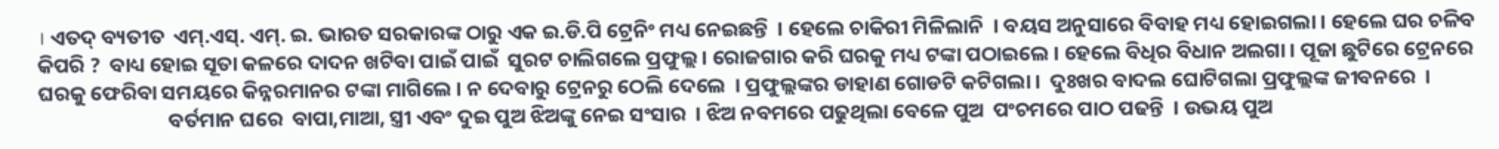। ଏତଦ୍ ବ୍ୟତୀତ  ଏମ୍.ଏସ୍. ଏମ୍. ଇ. ଭାରତ ସରକାରଙ୍କ ଠାରୁ ଏକ ଇ.ଡି.ପି ଟ୍ରେନିଂ ମଧ୍ୟ ନେଇଛନ୍ତି  । ହେଲେ ଚାକିରୀ ମିଳିଲାନି  । ବୟସ ଅନୁସାରେ ବିବାହ ମଧ୍ୟ ହୋଇଗଲା । ହେଲେ ଘର ଚଳିବ କିପରି ?  ବାଧ୍ୟ ହୋଇ ସୂତା କଳରେ ଦାଦନ ଖଟିବା ପାଇଁ ପାଇଁ  ସୁରଟ ଚାଲିଗଲେ ପ୍ରଫୁଲ୍ଲ । ରୋଜଗାର କରି ଘରକୁ ମଧ୍ୟ ଟଙ୍କା ପଠାଇଲେ । ହେଲେ ବିଧିର ବିଧାନ ଅଲଗା । ପୂଜା ଛୁଟିରେ ଟ୍ରେନରେ ଘରକୁ ଫେରିବା ସମୟରେ କିନ୍ନରମାନର ଟଙ୍କା ମାଗିଲେ । ନ ଦେବାରୁ ଟ୍ରେନରୁ ଠେଲି ଦେଲେ  । ପ୍ରଫୁଲ୍ଲଙ୍କର ଡାହାଣ ଗୋଡଟି କଟିଗଲା ।  ଦୁଃଖର ବାଦଲ ଘୋଟିଗଲା ପ୍ରଫୁଲ୍ଲଙ୍କ ଜୀବନରେ  ।
                            ବର୍ତମାନ ଘରେ  ବାପା,ମାଆ, ସ୍ତ୍ରୀ ଏବଂ ଦୁଇ ପୁଅ ଝିଅଙ୍କୁ ନେଇ ସଂସାର  । ଝିଅ ନବମରେ ପଢୁଥିଲା ବେଳେ ପୁଅ  ପଂଚମରେ ପାଠ ପଢନ୍ତି  । ଉଭୟ ପୁଅ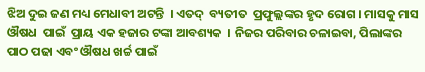ଝିଅ ଦୁଇ ଜଣ ମଧ୍ୟ ମେଧାବୀ ଅଟନ୍ତି  । ଏତଦ୍  ବ୍ୟତୀତ  ପ୍ରଫୁଲ୍ଲଙ୍କର ହୃଦ ରୋଗ । ମାସକୁ ମାସ  ଔଷଧ  ପାଇଁ  ପ୍ରାୟ ଏକ ହଜାର ଟଙ୍କା ଆବଶ୍ୟକ  । ନିଜର ପରିବାର ଚଳାଇବା, ପିଲାଙ୍କର ପାଠ ପଢା ଏବଂ ଔଷଧ ଖର୍ଚ୍ଚ ପାଇଁ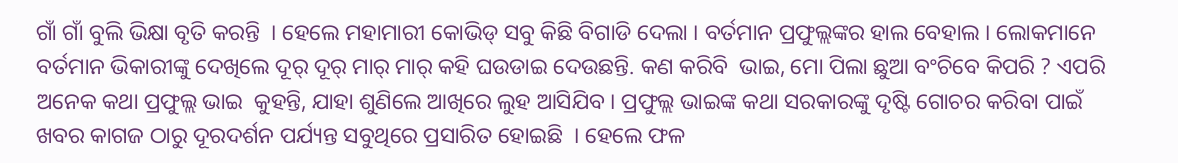ଗାଁ ଗାଁ ବୁଲି ଭିକ୍ଷା ବୃତି କରନ୍ତି  । ହେଲେ ମହାମାରୀ କୋଭିଡ୍ ସବୁ କିଛି ବିଗାଡି ଦେଲା । ବର୍ତମାନ ପ୍ରଫୁଲ୍ଲଙ୍କର ହାଲ ବେହାଲ । ଲୋକମାନେ  ବର୍ତମାନ ଭିକାରୀଙ୍କୁ ଦେଖିଲେ ଦୂର୍ ଦୂର୍ ମାର୍ ମାର୍ କହି ଘଉଡାଇ ଦେଉଛନ୍ତି. କଣ କରିବି  ଭାଇ, ମୋ ପିଲା ଛୁଆ ବଂଚିବେ କିପରି ? ଏପରି  ଅନେକ କଥା ପ୍ରଫୁଲ୍ଲ ଭାଇ  କୁହନ୍ତି, ଯାହା ଶୁଣିଲେ ଆଖିରେ ଲୁହ ଆସିଯିବ । ପ୍ରଫୁଲ୍ଲ ଭାଇଙ୍କ କଥା ସରକାରଙ୍କୁ ଦୃଷ୍ଟି ଗୋଚର କରିବା ପାଇଁ ଖବର କାଗଜ ଠାରୁ ଦୂରଦର୍ଶନ ପର୍ଯ୍ୟନ୍ତ ସବୁଥିରେ ପ୍ରସାରିତ ହୋଇଛି  । ହେଲେ ଫଳ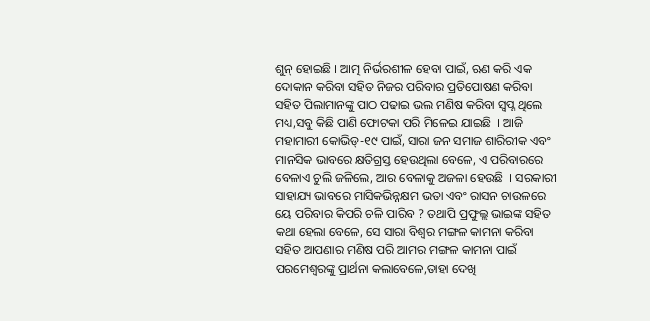ଶୁନ୍ ହୋଇଛି । ଆତ୍ମ ନିର୍ଭରଶୀଳ ହେବା ପାଇଁ, ଋଣ କରି ଏକ ଦୋକାନ କରିବା ସହିତ ନିଜର ପରିବାର ପ୍ରତିପୋଷଣ କରିବା  ସହିତ ପିଲାମାନଙ୍କୁ ପାଠ ପଢାଇ ଭଲ ମଣିଷ କରିବା ସ୍ବପ୍ନ ଥିଲେ ମଧ୍ୟ,ସବୁ କିଛି ପାଣି ଫୋଟକା ପରି ମିଳେଇ ଯାଇଛି  । ଆଜି ମହାମାରୀ କୋଭିଡ୍-୧୯ ପାଇଁ, ସାରା ଜନ ସମାଜ ଶାରିରୀକ ଏବଂ ମାନସିକ ଭାବରେ କ୍ଷତିଗ୍ରସ୍ତ ହେଉଥିଲା ବେଳେ, ଏ ପରିବାରରେ ବେଳାଏ ଚୁଲି ଜଳିଲେ, ଆର ବେଳାକୁ ଅଜଳା ହେଉଛି  । ସରକାରୀ ସାହାଯ୍ୟ ଭାବରେ ମାସିକଭିନ୍ନକ୍ଷମ ଭତା ଏବଂ ରାସନ ଚାଉଳରେ ୟେ ପରିବାର କିପରି ଚଳି ପାରିବ ? ତଥାପି ପ୍ରଫୁଲ୍ଲ ଭାଇଙ୍କ ସହିତ କଥା ହେଲା ବେଳେ, ସେ ସାରା ବିଶ୍ୱର ମଙ୍ଗଳ କାମନା କରିବା ସହିତ ଆପଣାର ମଣିଷ ପରି ଆମର ମଙ୍ଗଳ କାମନା ପାଇଁ ପରମେଶ୍ୱରଙ୍କୁ ପ୍ରାର୍ଥନା କଲାବେଳେ,ତାହା ଦେଖି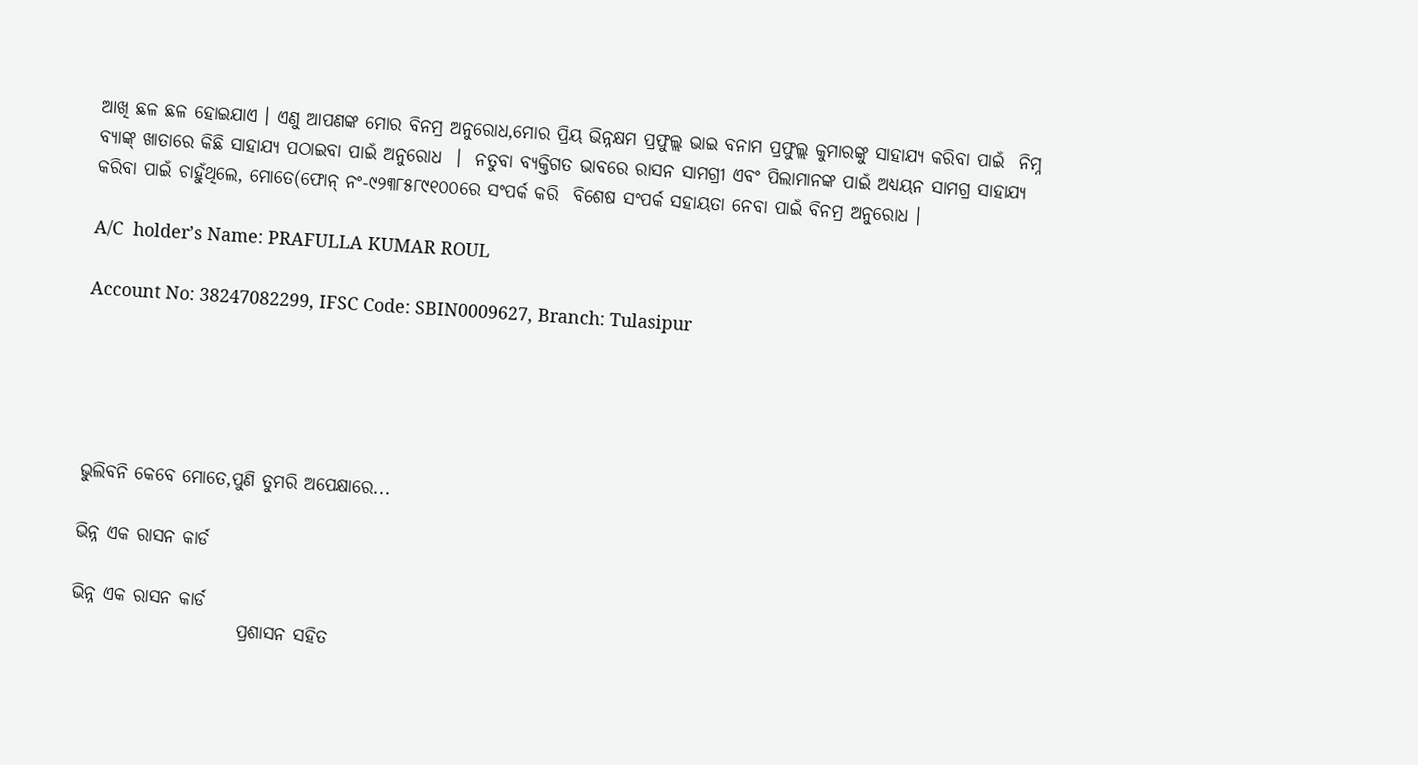ଆଖି ଛଳ ଛଳ ହୋଇଯାଏ । ଏଣୁ ଆପଣଙ୍କ ମୋର ବିନମ୍ର ଅନୁରୋଧ,ମୋର ପ୍ରିୟ ଭିନ୍ନକ୍ଷମ ପ୍ରଫୁଲ୍ଲ ଭାଇ ବନାମ ପ୍ରଫୁଲ୍ଲ କୁମାରଙ୍କୁ ସାହାଯ୍ୟ କରିବା ପାଇଁ  ନିମ୍ନ ବ୍ୟାଙ୍କ୍ ଖାତାରେ କିଛି ସାହାଯ୍ୟ ପଠାଇବା ପାଇଁ ଅନୁରୋଧ  ।  ନତୁବା ବ୍ୟକ୍ତିଗତ ଭାବରେ ରାସନ ସାମଗ୍ରୀ ଏବଂ ପିଲାମାନଙ୍କ ପାଇଁ ଅଧ୍ୟୟନ ସାମଗ୍ର ସାହାଯ୍ୟ କରିବା ପାଇଁ ଚାହୁଁଥିଲେ, ମୋତେ(ଫୋନ୍ ନଂ-୯୨୩୮୫୮୯୧୦୦ରେ ସଂପର୍କ କରି  ବିଶେଷ ସଂପର୍କ ସହାୟତା ନେବା ପାଇଁ ବିନମ୍ର ଅନୁରୋଧ ।

A/C  holder’s Name: PRAFULLA KUMAR ROUL

Account No: 38247082299, IFSC Code: SBIN0009627, Branch: Tulasipur





ଭୁଲିବନି କେବେ ମୋତେ,ପୁଣି ତୁମରି ଅପେକ୍ଷାରେ...

ଭିନ୍ନ ଏକ ରାସନ କାର୍ଡ

ଭିନ୍ନ ଏକ ରାସନ କାର୍ଡ
                       ପ୍ରଶାସନ ସହିତ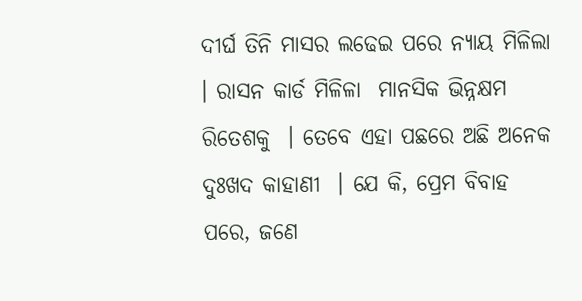ଦୀର୍ଘ ତିନି ମାସର ଲଢେଇ ପରେ ନ୍ୟାୟ ମିଳିଲା । ରାସନ କାର୍ଡ ମିଳିଳା  ମାନସିକ ଭିନ୍ନକ୍ଷମ ରିତେଶକୁ  । ତେବେ ଏହା ପଛରେ ଅଛି ଅନେକ ଦୁଃଖଦ କାହାଣୀ  । ଯେ କି, ପ୍ରେମ ବିବାହ ପରେ, ଜଣେ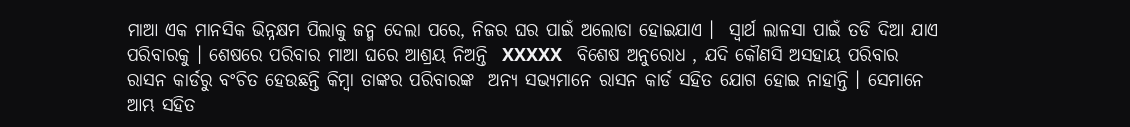ମାଆ ଏକ ମାନସିକ ଭିନ୍ନକ୍ଷମ ପିଲାକୁ ଜନ୍ମ ଦେଲା ପରେ, ନିଜର ଘର ପାଇଁ ଅଲୋଡା ହୋଇଯାଏ ।  ସ୍ବାର୍ଥ ଲାଳସା ପାଇଁ ତଡି ଦିଆ ଯାଏ ପରିବାରକୁ । ଶେଷରେ ପରିବାର ମାଆ ଘରେ ଆଶ୍ରୟ ନିଅନ୍ତି  XXXXX   ବିଶେଷ ଅନୁରୋଧ , ଯଦି କୌଣସି ଅସହାୟ ପରିବାର ରାସନ କାର୍ଡରୁ ବଂଚିତ ହେଉଛନ୍ତି କିମ୍ବା ତାଙ୍କର ପରିବାରଙ୍କ  ଅନ୍ୟ ସଭ୍ୟମାନେ ରାସନ କାର୍ଡ ସହିତ ଯୋଗ ହୋଇ ନାହାନ୍ତି । ସେମାନେ ଆମ୍ଭ ସହିତ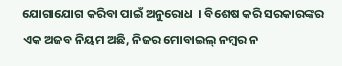ଯୋଗାଯୋଗ କରିବା ପାଇଁ ଅନୁରୋଧ  । ବିଶେଷ କରି ସରକାରଙ୍କର ଏକ ଅଜବ ନିୟମ ଅଛି, ନିଜର ମୋବାଇଲ୍ ନମ୍ବର ନ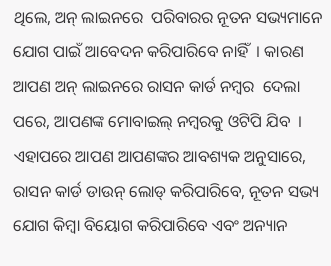ଥିଲେ, ଅନ୍ ଲାଇନରେ  ପରିବାରର ନୂତନ ସଭ୍ୟମାନେ ଯୋଗ ପାଇଁ ଆବେଦନ କରିପାରିବେ ନାହିଁ  । କାରଣ ଆପଣ ଅନ୍ ଲାଇନରେ ରାସନ କାର୍ଡ ନମ୍ବର  ଦେଲା ପରେ, ଆପଣଙ୍କ ମୋବାଇଲ୍ ନମ୍ବରକୁ ଓଟିପି ଯିବ  ।  ଏହାପରେ ଆପଣ ଆପଣଙ୍କର ଆବଶ୍ୟକ ଅନୁସାରେ, ରାସନ କାର୍ଡ ଡାଉନ୍ ଲୋଡ୍ କରିପାରିବେ, ନୂତନ ସଭ୍ୟ ଯୋଗ କିମ୍ବା ବିୟୋଗ କରିପାରିବେ ଏବଂ ଅନ୍ୟାନ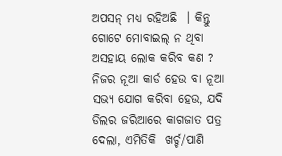ଅପସନ୍ ମଧ୍ୟ ରହିଅଛି  । କିନ୍ତୁ ଗୋଟେ ମୋବାଇଲ୍ ନ ଥିବା ଅସହାୟ ଲୋକ କରିବ କଣ ? ନିଜର ନୂଆ କାର୍ଡ ହେଉ ବା ନୂଆ ସଭ୍ୟ ଯୋଗ କରିବା ହେଉ, ଯଦି ଡିଲର ଜରିଆରେ କାଗଜାତ ପତ୍ର ଦେଲା, ଏମିତିକି  ଖର୍ଚ୍ଚ/ପାଣି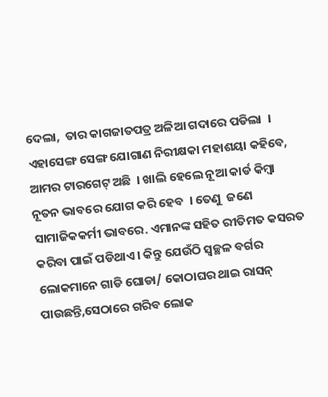ଦେଲା,  ତାର କାଗଜାତପତ୍ର ଅଳିଆ ଗଦାରେ ପଡିଲା  । ଏହାସେଙ୍ଗ ସେଙ୍ଗ ଯୋଗାଣ ନିରୀକ୍ଷକା ମହାଶୟା କହିବେ, ଆମର ଟାରଗେଟ୍ ଅଛି  । ଖାଲି ହେଲେ ନୂଆ କାର୍ଡ କିମ୍ବା ନୂତନ ଭାବରେ ଯୋଗ କରି ହେବ  । ତେଣୁ  ଜଣେ ସାମାଜିକକର୍ମୀ ଭାବରେ. ଏମାନଙ୍କ ସହିତ ରୀତିମତ କସରତ କରିବା ପାଇଁ ପଡିଥାଏ । କିନ୍ତୁ ଯେଉଁଠି ସ୍ବଚ୍ଛଳ ବର୍ଗର ଲୋକମାନେ ଗାଡି ଘୋଡା/ କୋଠାଘର ଥାଇ ରାସନ୍ ପାଉଛନ୍ତି,ସେଠାରେ ଗରିବ ଲୋକ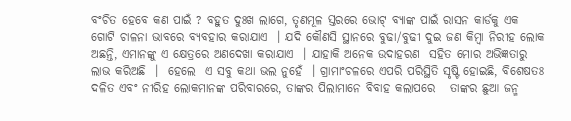ବଂଚିତ ହେବେ କଣ ପାଇଁ ? ବହୁତ ଦୁଃଖ ଲାଗେ, ତୃଣମୂଳ ସ୍ତରରେ ଭୋଟ୍ ବ୍ୟାଙ୍କ ପାଇଁ ରାସନ କାର୍ଡକୁ ଏକ ଗୋଟି ଚାଳନା ଭାବରେ ବ୍ୟବହାର କରାଯାଏ  । ଯଦି କୌଣସି ସ୍ଥାନରେ ବୁଢା/ବୁଢୀ ଦୁଇ ଜଣ କିମ୍ବା ନିରୀହ ଲୋକ ଅଛନ୍ତି, ଏମାନଙ୍କୁ ଏ କ୍ଷେତ୍ରରେ ଅଣଦେଖା କରାଯାଏ  । ଯାହାକି ଅନେକ ଉଦାହରଣ  ସହିତ ମୋର ଅଭିଜ୍ଞତାରୁ  ଲାଭ କରିଅଛି  ।  ହେଲେ  ଏ ସବୁ କଥା ଭଲ ନୁହେଁ  । ଗ୍ରାମାଂଚଳରେ ଏପରି ପରିସ୍ଥିତି ସୃଷ୍ଟି ହୋଇଛି, ବିଶେଷତଃ ଦଳିତ ଏବଂ ନୀରିହ ଲୋକମାନଙ୍କ ପରିବାରରେ, ତାଙ୍କର ପିଲାମାନେ ବିବାହ କଲାପରେ   ତାଙ୍କର ଛୁଆ ଜନ୍ମ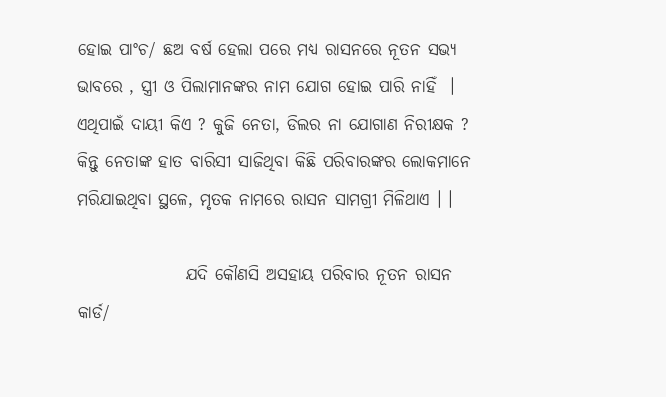ହୋଇ ପାଂଚ/ ଛଅ ବର୍ଷ ହେଲା ପରେ ମଧ୍ୟ ରାସନରେ ନୂତନ ସଭ୍ୟ ଭାବରେ , ସ୍ତ୍ରୀ ଓ ପିଲାମାନଙ୍କର ନାମ ଯୋଗ ହୋଇ ପାରି ନାହିଁ  । ଏଥିପାଇଁ ଦାୟୀ କିଏ ? କୁଜି ନେତା, ଡିଲର ନା ଯୋଗାଣ ନିରୀକ୍ଷକ ? କିନ୍ତୁ ନେତାଙ୍କ ହାତ ବାରିସୀ ସାଜିଥିବା କିଛି ପରିବାରଙ୍କର ଲୋକମାନେ ମରିଯାଇଥିବା ସ୍ଥଳେ, ମୃତକ ନାମରେ ରାସନ ସାମଗ୍ରୀ ମିଳିଥାଏ । ।

                ଯଦି କୌଣସି ଅସହାୟ ପରିବାର ନୂତନ ରାସନ କାର୍ଡ/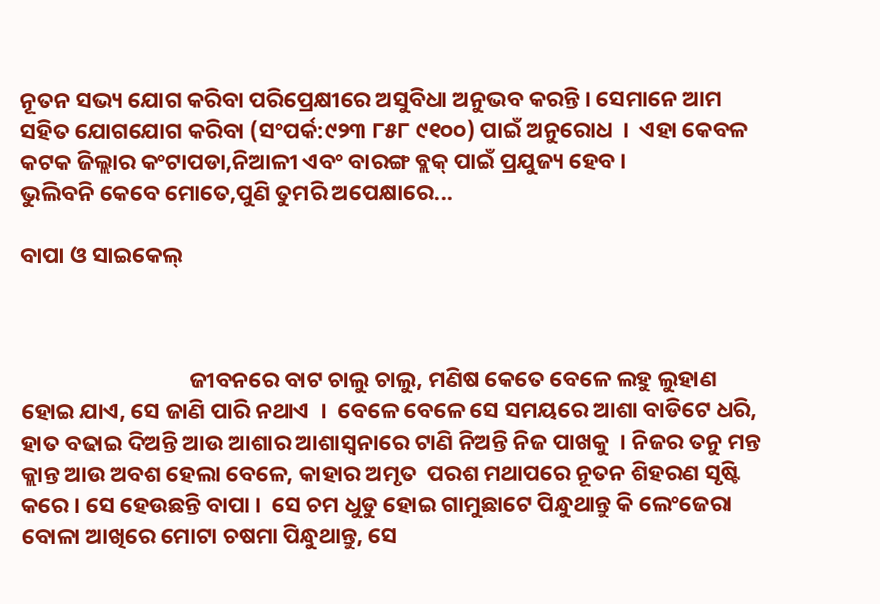ନୂତନ ସଭ୍ୟ ଯୋଗ କରିବା ପରିପ୍ରେକ୍ଷୀରେ ଅସୁବିଧା ଅନୁଭବ କରନ୍ତି । ସେମାନେ ଆମ ସହିତ ଯୋଗଯୋଗ କରିବା (ସଂପର୍କ:୯୨୩ ୮୫୮ ୯୧୦୦) ପାଇଁ ଅନୁରୋଧ  ।  ଏହା କେବଳ କଟକ ଜିଲ୍ଲାର କଂଟାପଡା,ନିଆଳୀ ଏବଂ ବାରଙ୍ଗ ବ୍ଲକ୍ ପାଇଁ ପ୍ରଯୁଜ୍ୟ ହେବ ।
ଭୁଲିବନି କେବେ ମୋତେ,ପୁଣି ତୁମରି ଅପେକ୍ଷାରେ...

ବାପା ଓ ସାଇକେଲ୍



                                 ଜୀବନରେ ବାଟ ଚାଲୁ ଚାଲୁ, ମଣିଷ କେତେ ବେଳେ ଲହୁ ଲୁହାଣ ହୋଇ ଯାଏ, ସେ ଜାଣି ପାରି ନଥାଏ  ।  ବେଳେ ବେଳେ ସେ ସମୟରେ ଆଶା ବାଡିଟେ ଧରି, ହାତ ବଢାଇ ଦିଅନ୍ତି ଆଉ ଆଶାର ଆଶାସ୍ବନାରେ ଟାଣି ନିଅନ୍ତି ନିଜ ପାଖକୁ  । ନିଜର ତନୁ ମନ୍ତ କ୍ଲାନ୍ତ ଆଉ ଅବଶ ହେଲା ବେଳେ, କାହାର ଅମୃତ  ପରଶ ମଥାପରେ ନୂତନ ଶିହରଣ ସୃଷ୍ଟି କରେ । ସେ ହେଉଛନ୍ତି ବାପା ।  ସେ ଚମ ଧୁଡୁ ହୋଇ ଗାମୁଛାଟେ ପିନ୍ଧୁଥାନ୍ତୁ କି ଲେଂଜେରା ବୋଳା ଆଖିରେ ମୋଟା ଚଷମା ପିନ୍ଧୁଥାନ୍ତୁ, ସେ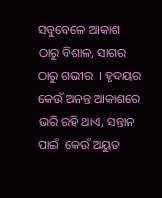ସବୁବେଳେ ଆକାଶ ଠାରୁ ବିଶାଳ, ସାଗର ଠାରୁ ଗଭୀର  । ହୃଦୟର କେଉଁ ଅନନ୍ତ ଆକାଶରେ  ଭରି ରହି ଥାଏ, ସନ୍ତାନ ପାଇଁ  କେଉଁ ଅୟୁତ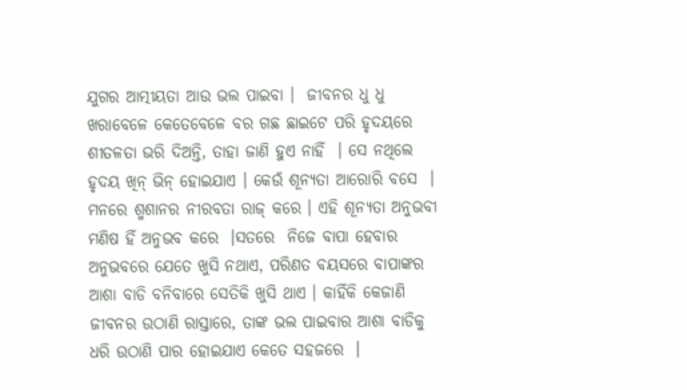ଯୁଗର ଆତ୍ମୀୟତା ଆଉ ଭଲ ପାଇବା ।  ଜୀବନର ଧୁ ଧୁ ଖରାବେଳେ କେତେବେଳେ ବର ଗଛ ଛାଇଟେ ପରି ହୃଦୟରେ ଶୀତଳତା ଭରି ଦିଅନ୍ତି, ତାହା ଜାଣି ହୁଏ ନାହିଁ  । ସେ ନଥିଲେ ହୃଦୟ ଖିନ୍ ଭିନ୍ ହୋଇଯାଏ । କେଉଁ ଶୂନ୍ୟତା ଆରୋରି ବସେ  । ମନରେ ଶ୍ମଶାନର ନୀରବତା ରାଜ୍ କରେ । ଏହି ଶୂନ୍ୟତା ଅନୁଭବୀ ମଣିଷ ହିଁ ଅନୁଭବ କରେ  ।ସତରେ  ନିଜେ ବାପା ହେବାର ଅନୁଭବରେ ଯେତେ ଖୁସି ନଥାଏ, ପରିଣତ ବୟସରେ ବାପାଙ୍କର ଆଶା ବାଡି ବନିବାରେ ସେତିକି ଖୁସି ଥାଏ । କାହିଁକି କେଜାଣି ଜୀବନର ଉଠାଣି ରାସ୍ତାରେ, ତାଙ୍କ ଭଲ ପାଇବାର ଆଶା ବାଡିକୁ ଧରି ଉଠାଣି ପାର ହୋଇଯାଏ କେତେ ସହଜରେ  ।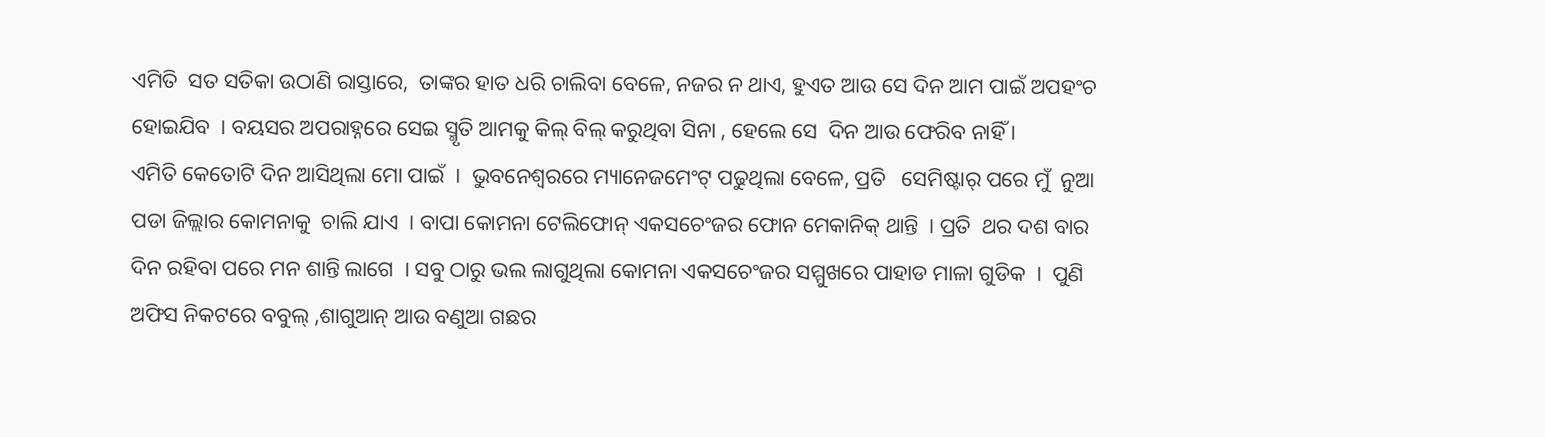ଏମିତି  ସତ ସତିକା ଉଠାଣି ରାସ୍ତାରେ,  ତାଙ୍କର ହାତ ଧରି ଚାଲିବା ବେଳେ, ନଜର ନ ଥାଏ, ହୁଏତ ଆଉ ସେ ଦିନ ଆମ ପାଇଁ ଅପହଂଚ ହୋଇଯିବ  । ବୟସର ଅପରାହ୍ନରେ ସେଇ ସ୍ମୃତି ଆମକୁ କିଲ୍ ବିଲ୍ କରୁଥିବା ସିନା , ହେଲେ ସେ  ଦିନ ଆଉ ଫେରିବ ନାହିଁ ।
ଏମିତି କେତୋଟି ଦିନ ଆସିଥିଲା ମୋ ପାଇଁ  ।  ଭୁବନେଶ୍ୱରରେ ମ୍ୟାନେଜମେଂଟ୍ ପଢୁଥିଲା ବେଳେ, ପ୍ରତି   ସେମିଷ୍ଟାର୍ ପରେ ମୁଁ  ନୁଆ ପଡା ଜିଲ୍ଲାର କୋମନାକୁ  ଚାଲି ଯାଏ  । ବାପା କୋମନା ଟେଲିଫୋନ୍ ଏକସଚେଂଜର ଫୋନ ମେକାନିକ୍ ଥାନ୍ତି  । ପ୍ରତି  ଥର ଦଶ ବାର ଦିନ ରହିବା ପରେ ମନ ଶାନ୍ତି ଲାଗେ  । ସବୁ ଠାରୁ ଭଲ ଲାଗୁଥିଲା କୋମନା ଏକସଚେଂଜର ସମ୍ମୁଖରେ ପାହାଡ ମାଳା ଗୁଡିକ  ।  ପୁଣି ଅଫିସ ନିକଟରେ ବବୁଲ୍ ,ଶାଗୁଆନ୍ ଆଉ ବଣୁଆ ଗଛର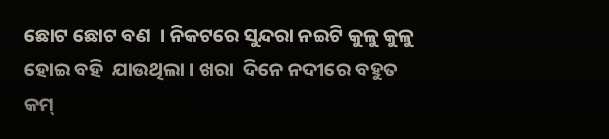ଛୋଟ ଛୋଟ ବଣ  । ନିକଟରେ ସୁନ୍ଦରା ନଇଟି କୁଳୁ କୁଳୁ ହୋଇ ବହି  ଯାଉଥିଲା । ଖରା  ଦିନେ ନଦୀରେ ବହୁତ କମ୍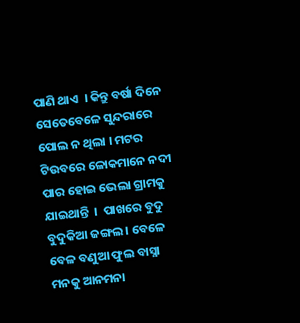ପାଣି ଥାଏ  । କିନ୍ତୁ ବର୍ଷା ଦିନେ ସେତେବେଳେ ସୁନ୍ଦରାରେ ପୋଲ ନ ଥିଲା । ମଟର ଟିଉବରେ ଳୋକମାନେ ନଦୀ ପାର ହୋଇ ଭେଲା ଗ୍ରାମକୁ ଯାଇଥାନ୍ତି  ।  ପାଖରେ ବୁଦୁ ବୁଦୁକିଆ ଜଙ୍ଗଲ । ବେଳେ ବେଳ ବଣୁଆ ଫୁଲ ବାସ୍ନା ମନକୁ ଆନମନା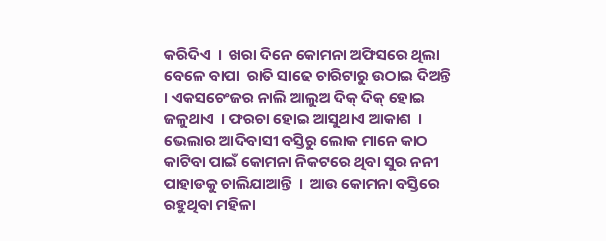କରିଦିଏ  ।  ଖରା ଦିନେ କୋମନା ଅଫିସରେ ଥିଲା ବେଳେ ବାପା  ରାତି ସାଢେ ଚାରିଟାରୁ ଉଠାଇ ଦିଅନ୍ତି  । ଏକସଚେଂଜର ନାଲି ଆଲୁଅ ଦିକ୍ ଦିକ୍ ହୋଇ ଜଳୁଥାଏ  । ଫରଚା ହୋଇ ଆସୁଥାଏ ଆକାଶ  । ଭେଲାର ଆଦିବାସୀ ବସ୍ତିରୁ ଲୋକ ମାନେ କାଠ କାଟିବା ପାଇଁ କୋମନା ନିକଟରେ ଥିବା ସୁର ନନୀ ପାହାଡକୁ ଚାଲିଯାଆନ୍ତି  ।  ଆଉ କୋମନା ବସ୍ତିରେ ରହୁଥିବା ମହିଳା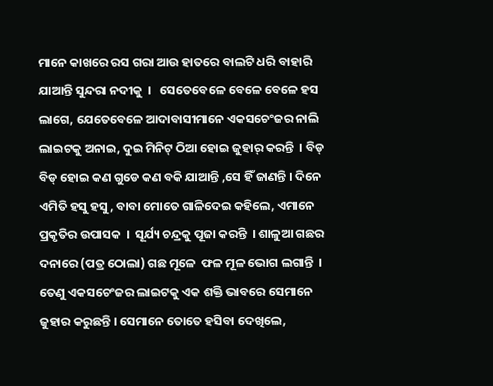ମାନେ କାଖରେ ରସ ଗରା ଆଉ ହାତରେ ବାଲଟି ଧରି ବାହାରି ଯାଆନ୍ତି ସୁନ୍ଦରା ନଦୀକୁ  ।   ସେତେବେଳେ ବେଳେ ବେଳେ ହସ ଲାଗେ, ଯେତେବେଳେ ଆଦାବାସୀମାନେ ଏକସଚେଂଜର ନାଲି ଲାଇଟକୁ ଅନାଇ, ଦୁଇ ମିନିଟ୍ ଠିଆ ହୋଇ ଜୁହାର୍ କରନ୍ତି  । ବିଡ୍ ବିଡ୍ ହୋଇ କଣ ଗୁଡେ କଣ ବକି ଯାଆନ୍ତି ,ସେ ହିଁ ଜାଣନ୍ତି । ଦିନେ ଏମିତି ହସୁ ହସୁ, ବାବା ମୋତେ ଗାଳିଦେଇ କହିଲେ, ଏମାନେ ପ୍ରକୃତିର ଉପାସକ  ।  ସୂର୍ଯ୍ୟ ଚନ୍ଦ୍ରକୁ ପୂଜା କରନ୍ତି  । ଶାଳୁଆ ଗଛର ଦନାରେ (ପତ୍ର ଠୋଲା) ଗଛ ମୂଳେ  ଫଳ ମୂଳ ଭୋଗ ଲଗାନ୍ତି  । ତେଣୁ ଏକସଚେଂଜର ଲାଇଟକୁ ଏକ ଶକ୍ତି ଭାବରେ ସେମାନେ ଜୁହାର କରୁଛନ୍ତି । ସେମାନେ ତୋତେ ହସିବା ଦେଖିଲେ,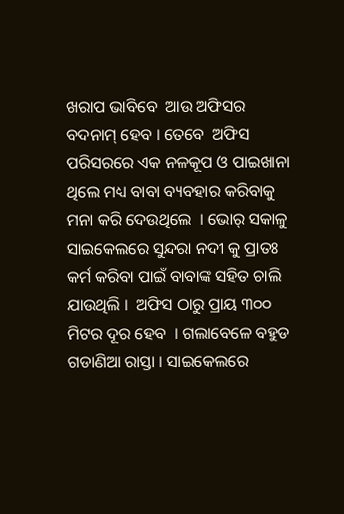ଖରାପ ଭାବିବେ  ଆଉ ଅଫିସର ବଦନାମ୍ ହେବ । ତେବେ  ଅଫିସ  ପରିସରରେ ଏକ ନଳକୂପ ଓ ପାଇଖାନା ଥିଲେ ମଧ୍ୟ ବାବା ବ୍ୟବହାର କରିବାକୁ ମନା କରି ଦେଉଥିଲେ  । ଭୋର୍ ସକାଳୁ ସାଇକେଲରେ ସୁନ୍ଦରା ନଦୀ କୁ ପ୍ରାତଃ କର୍ମ କରିବା ପାଇଁ ବାବାଙ୍କ ସହିତ ଚାଲି  ଯାଉଥିଲି ।  ଅଫିସ ଠାରୁ ପ୍ରାୟ ୩୦୦ ମିଟର ଦୂର ହେବ  । ଗଲାବେଳେ ବହୁଡ ଗଡାଣିଆ ରାସ୍ତା । ସାଇକେଲରେ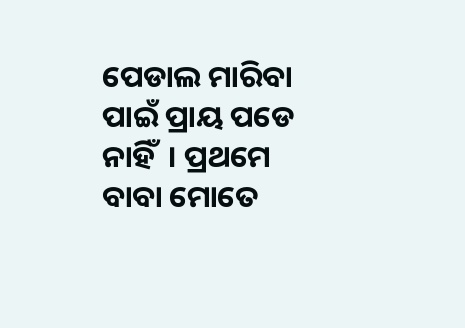ପେଡାଲ ମାରିବା ପାଇଁ ପ୍ରାୟ ପଡେ ନାହିଁ  । ପ୍ରଥମେ ବାବା ମୋତେ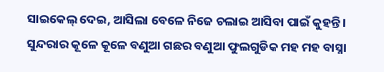ସାଇକେଲ୍ ଦେଇ, ଆସିଲା ବେଳେ ନିଜେ ଚଲାଇ ଆସିବା ପାଇଁ କୁହନ୍ତି ।  ସୁନ୍ଦରାର କୂଳେ କୂଳେ ବଣୁଆ ଗଛର ବଣୁଆ ଫୁଲଗୁଡିକ ମହ ମହ ବାସ୍ନା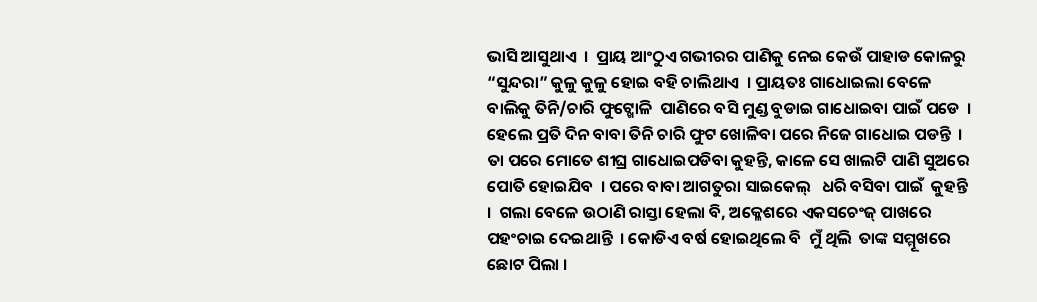ଭାସି ଆସୁଥାଏ  ।  ପ୍ରାୟ ଆଂଠୁଏ ଗଭୀରର ପାଣିକୁ ନେଇ କେଉଁ ପାହାଡ କୋଳରୁ “ସୁନ୍ଦରା” କୁଳୁ କୁଳୁ ହୋଇ ବହି ଚାଲିଥାଏ  । ପ୍ରାୟତଃ ଗାଧୋଇଲା ବେଳେ ବାଲିକୁ ତିନି/ଚାରି ଫୁଟ୍ଖୋଳି  ପାଣିରେ ବସି ମୁଣ୍ଡ ବୁଡାଇ ଗାଧୋଇବା ପାଇଁ ପଡେ  । ହେଲେ ପ୍ରତି ଦିନ ବାବା ତିନି ଚାରି ଫୁଟ ଖୋଳିବା ପରେ ନିଜେ ଗାଧୋଇ ପଡନ୍ତି  । ତା ପରେ ମୋତେ ଶୀଘ୍ର ଗାଧୋଇପଡିବା କୁହନ୍ତି, କାଳେ ସେ ଖାଲଟି ପାଣି ସୁଅରେ ପୋତି ହୋଇଯିବ  । ପରେ ବାବା ଆଗତୁରା ସାଇକେଲ୍   ଧରି ବସିବା ପାଇଁ  କୁହନ୍ତି  ।  ଗଲା ବେଳେ ଉଠାଣି ରାସ୍ତା ହେଲା ବି, ଅକ୍ଳେଶରେ ଏକସଚେଂଜ୍ ପାଖରେ ପହଂଚାଇ ଦେଇଥାନ୍ତି  । କୋଡିଏ ବର୍ଷ ହୋଇଥିଲେ ବି  ମୁଁ ଥିଲି  ତାଙ୍କ ସମ୍ମୂଖରେ ଛୋଟ ପିଲା ।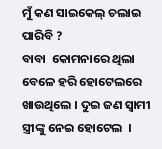ମୁଁ କଣ ସାଇକେଲ୍ ଚଲାଇ ପାରିବି ?
ବାବା  କୋମନାରେ ଥିଲା ବେଳେ ହରି ହୋଟେଲରେ ଖାଉଥିଲେ । ଦୁଇ ଜଣ ସ୍ବାମୀ ସ୍ତ୍ରୀଙ୍କୁ ନେଇ ହୋଟେଲ  ।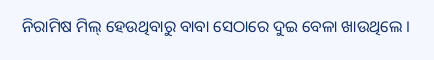ନିରାମିଷ ମିଲ୍ ହେଉଥିବାରୁ ବାବା ସେଠାରେ ଦୁଇ ବେଳା ଖାଉଥିଲେ ।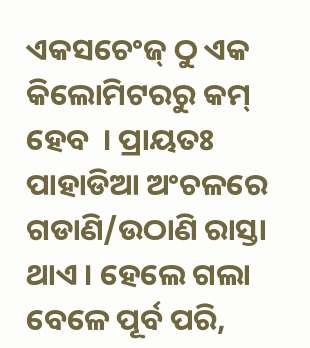ଏକସଚେଂଜ୍ ଠୁ ଏକ କିଲୋମିଟରରୁ କମ୍ ହେବ  । ପ୍ରାୟତଃ ପାହାଡିଆ ଅଂଚଳରେ ଗଡାଣି/ଉଠାଣି ରାସ୍ତା ଥାଏ । ହେଲେ ଗଲା ବେଳେ ପୂର୍ବ ପରି,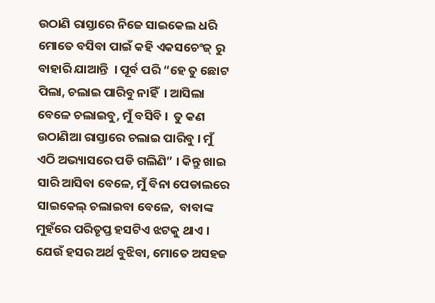ଉଠାଣି ରାସ୍ତାରେ ନିଜେ ସାଇକେଲ ଧରି ମୋତେ ବସିବା ପାଇଁ କହି ଏକସଚେଂଜ୍ ରୁ ବାହାରି ଯାଆନ୍ତି  । ପୂର୍ବ ପରି “ହେ ତୁ ଛୋଟ ପିଲା, ଚଲାଇ ପାରିବୁ ନାହିଁ  । ଆସିଲା ବେଳେ ଚଲାଇବୁ, ମୁଁ ବସିବି ।  ତୁ କଣ ଉଠାଣିଆ ରାସ୍ତାରେ ଚଲାଇ ପାରିବୁ । ମୁଁ ଏଠି ଅଭ୍ୟାସରେ ପଡି ଗଲିଣି” । କିନ୍ତୁ ଖାଇ ସାରି ଆସିବା ବେଳେ, ମୁଁ ବିନା ପେଡାଲରେ ସାଇକେଲ୍ ଚଲାଇବା ବେଳେ,  ବାବାଙ୍କ  ମୁହଁରେ ପରିତୃପ୍ତ ହସଟିଏ ଝଟକୁ ଥାଏ । ଯେଉଁ ହସର ଅର୍ଥ ବୁଝିବା, ମୋତେ ଅସହଜ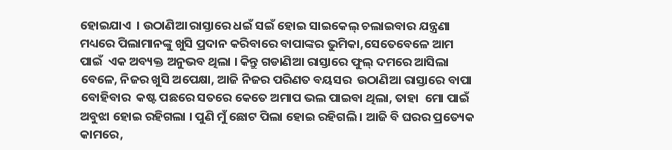ହୋଇଯାଏ  । ଉଠାଣିଆ ରାସ୍ତାରେ ଧଇଁ ସଇଁ ହୋଇ ସାଇକେଲ୍ ଚଲାଇବାର ଯନ୍ତ୍ରଣା ମଧ୍ୟରେ ପିଲାମାନଙ୍କୁ ଖୁସି ପ୍ରଦାନ କରିବାରେ ବାପାଙ୍କର ଭୁମିକା,ସେତେବେଳେ ଆମ ପାଇଁ  ଏକ ଅବ୍ୟକ୍ତ ଅନୁଭବ ଥିଲା । କିନ୍ତୁ ଗଡାଣିଆ ରାସ୍ତାରେ ଫୁଲ୍ ଦମରେ ଆସିଲା ବେଳେ, ନିଜର ଖୁସି ଅପେକ୍ଷା, ଆଜି ନିଜର ପରିଣତ ବୟସର  ଉଠାଣିଆ ରାସ୍ତାରେ ବାପା ବୋହିବାର  କଷ୍ଟ ପଛରେ ସତରେ କେତେ ଅମାପ ଭଲ ପାଇବା ଥିଲା, ତାହା  ମୋ ପାଇଁ ଅବୁଝା ହୋଇ ରହିଗଲା । ପୁଣି ମୁଁ ଛୋଟ ପିଲା ହୋଇ ରହିଗଲି । ଆଜି ବି ଘରର ପ୍ରତ୍ୟେକ କାମରେ,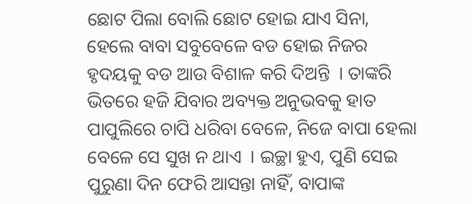ଛୋଟ ପିଲା ବୋଲି ଛୋଟ ହୋଇ ଯାଏ ସିନା, ହେଲେ ବାବା ସବୁବେଳେ ବଡ ହୋଇ ନିଜର ହୃଦୟକୁ ବଡ ଆଉ ବିଶାଳ କରି ଦିଅନ୍ତି  । ତାଙ୍କରି ଭିତରେ ହଜି ଯିବାର ଅବ୍ୟକ୍ତ ଅନୁଭବକୁ ହାତ ପାପୁଲିରେ ଚାପି ଧରିବା ବେଳେ, ନିଜେ ବାପା ହେଲା ବେଳେ ସେ ସୁଖ ନ ଥାଏ  । ଇଚ୍ଛା ହୁଏ, ପୁଣି ସେଇ ପୁରୁଣା ଦିନ ଫେରି ଆସନ୍ତା ନାହିଁ, ବାପାଙ୍କ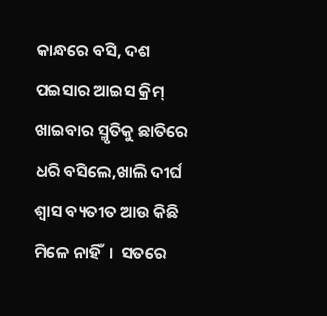କାନ୍ଧରେ ବସି, ଦଶ ପଇସାର ଆଇସ କ୍ରିମ୍ ଖାଇବାର ସ୍ମୃତିକୁ ଛାତିରେ ଧରି ବସିଲେ,ଖାଲି ଦୀର୍ଘ ଶ୍ୱାସ ବ୍ୟତୀତ ଆଉ କିଛି ମିଳେ ନାହିଁ  ।  ସତରେ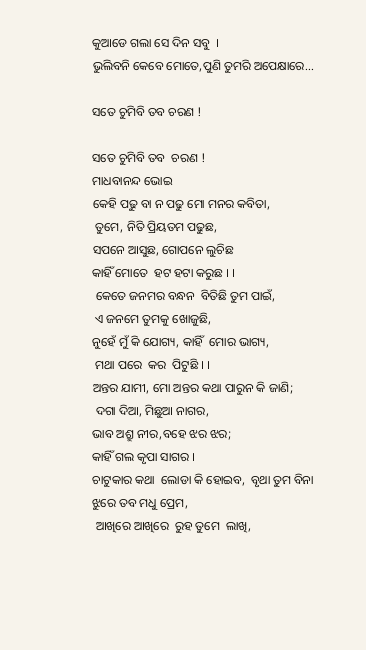କୁଆଡେ ଗଲା ସେ ଦିନ ସବୁ  ।
ଭୁଲିବନି କେବେ ମୋତେ,ପୁଣି ତୁମରି ଅପେକ୍ଷାରେ...

ସତେ ଚୁମିବି ତବ ଚରଣ !

ସତେ ଚୁମିବି ତବ  ଚରଣ !
ମାଧବାନନ୍ଦ ଭୋଇ
କେହି ପଢୁ ବା ନ ପଢୁ ମୋ ମନର କବିତା,
 ତୁମେ, ନିତି ପ୍ରିୟତମ ପଢୁଛ,
ସପନେ ଆସୁଛ, ଗୋପନେ ଲୁଚିଛ
କାହିଁ ମୋତେ  ହଟ ହଟା କରୁଛ । ।
 କେତେ ଜନମର ବନ୍ଧନ  ବିତିଛି ତୁମ ପାଇଁ,
 ଏ ଜନମେ ତୁମକୁ ଖୋଜୁଛି,
ନୁହେଁ ମୁଁ କି ଯୋଗ୍ୟ, କାହିଁ  ମୋର ଭାଗ୍ୟ,
 ମଥା ପରେ  କର  ପିଟୁଛି । ।
ଅନ୍ତର ଯାମୀ, ମୋ ଅନ୍ତର କଥା ପାରୁନ କି ଜାଣି;
 ଦଗା ଦିଆ, ମିଛୁଆ ନାଗର,
ଭାବ ଅଶ୍ରୁ ନୀର,ବହେ ଝର ଝର;
କାହିଁ ଗଲ କୃପା ସାଗର ।
ଚାଟୁକାର କଥା  ଲୋଡା କି ହୋଇବ,  ବୃଥା ତୁମ ବିନା
ଝୁରେ ତବ ମଧୁ ପ୍ରେମ,
 ଆଖିରେ ଆଖିରେ  ରୁହ ତୁମେ  ଲାଖି,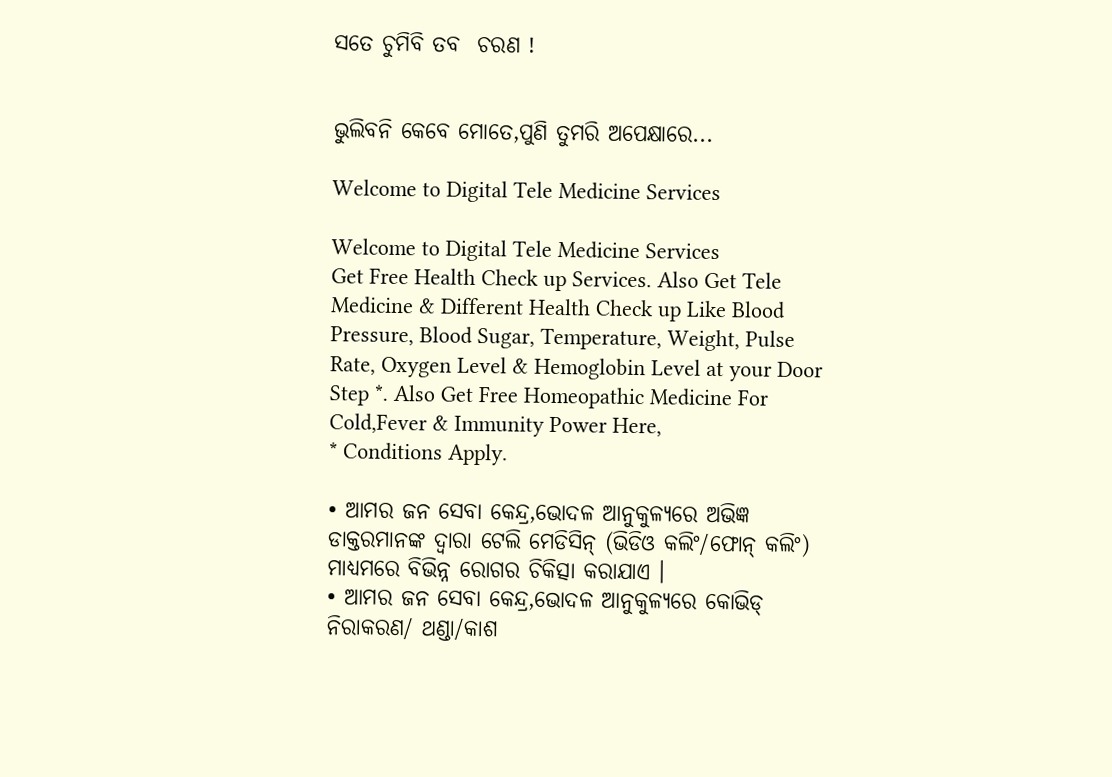ସତେ ଚୁମିବି ତବ  ଚରଣ !


ଭୁଲିବନି କେବେ ମୋତେ,ପୁଣି ତୁମରି ଅପେକ୍ଷାରେ...

Welcome to Digital Tele Medicine Services

Welcome to Digital Tele Medicine Services
Get Free Health Check up Services. Also Get Tele Medicine & Different Health Check up Like Blood Pressure, Blood Sugar, Temperature, Weight, Pulse Rate, Oxygen Level & Hemoglobin Level at your Door Step *. Also Get Free Homeopathic Medicine For Cold,Fever & Immunity Power Here,
* Conditions Apply.

• ଆମର ଜନ ସେବା କେନ୍ଦ୍ର,ଭୋଦଳ ଆନୁକୁଳ୍ୟରେ ଅଭିଜ୍ଞ ଡାକ୍ତରମାନଙ୍କ ଦ୍ୱାରା ଟେଲି ମେଡିସିନ୍ (ଭିଡିଓ କଲିଂ/ଫୋନ୍ କଲିଂ) ମାଧ୍ୟମରେ ବିଭିନ୍ନ ରୋଗର ଚିକିତ୍ସା କରାଯାଏ ।
• ଆମର ଜନ ସେବା କେନ୍ଦ୍ର,ଭୋଦଳ ଆନୁକୁଳ୍ୟରେ କୋଭିଡ୍ ନିରାକରଣ/ ଥଣ୍ଡା/କାଶ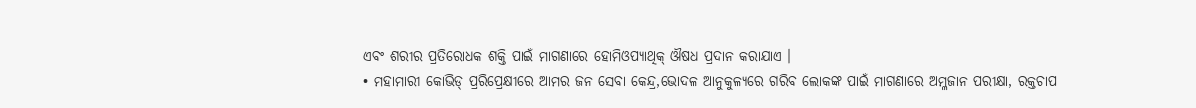ଏବଂ ଶରୀର ପ୍ରତିରୋଧକ ଶକ୍ତି ପାଇଁ ମାଗଣାରେ ହୋମିଓପ୍ୟାଥିକ୍ ଔଷଧ ପ୍ରଦାନ କରାଯାଏ ।
• ମହାମାରୀ କୋଭିଡ୍ ପ୍ରରିପ୍ରେକ୍ଷୀରେ ଆମର ଜନ ସେବା କେନ୍ଦ୍ର,ଭୋଦଳ ଆନୁକୁଳ୍ୟରେ ଗରିବ ଲୋକଙ୍କ ପାଇଁ ମାଗଣାରେ ଅମ୍ଳଜାନ ପରୀକ୍ଷା, ରକ୍ତଚାପ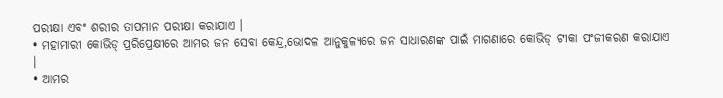ପରୀକ୍ଷା ଏବଂ ଶରୀର ତାପମାନ ପରୀକ୍ଷା କରାଯାଏ ।
• ମହାମାରୀ କୋଭିଡ୍ ପ୍ରରିପ୍ରେକ୍ଷୀରେ ଆମର ଜନ ସେବା କେନ୍ଦ୍ର,ଭୋଦଳ ଆନୁକୁଳ୍ୟରେ ଜନ ସାଧାରଣଙ୍କ ପାଇଁ ମାଗଣାରେ କୋଭିଡ୍ ଟୀକା ପଂଜୀକରଣ କରାଯାଏ ।
• ଆମର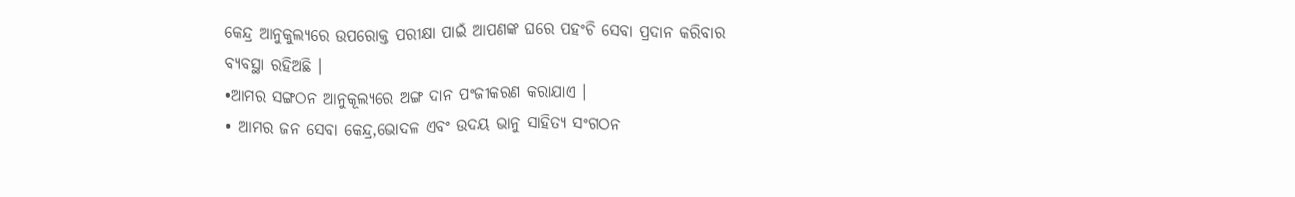କେନ୍ଦ୍ର ଆନୁକୁଲ୍ୟରେ ଉପରୋକ୍ତ ପରୀକ୍ଷା ପାଇଁ ଆପଣଙ୍କ ଘରେ ପହଂଚି ସେବା ପ୍ରଦାନ କରିବାର ବ୍ୟବସ୍ଥା ରହିଅଛି ।
•ଆମର ସଙ୍ଗଠନ ଆନୁକୂଲ୍ୟରେ ଅଙ୍ଗ ଦାନ ପଂଜୀକରଣ କରାଯାଏ ।
• ଆମର ଜନ ସେବା କେନ୍ଦ୍ର,ଭୋଦଳ ଏବଂ ଉଦୟ ଭାନୁ ସାହିତ୍ୟ ସଂଗଠନ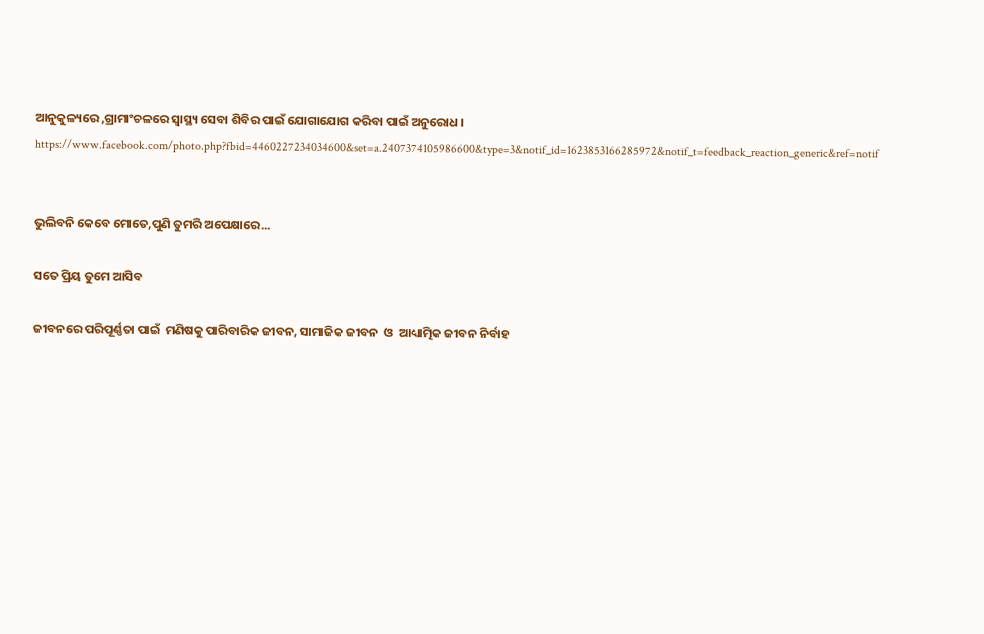ଆନୁକୁଳ୍ୟରେ ,ଗ୍ରାମାଂଚଳରେ ସ୍ବାସ୍ଥ୍ୟ ସେବା ଶିବିର ପାଇଁ ଯୋଗାଯୋଗ କରିବା ପାଇଁ ଅନୁରୋଧ ।
https://www.facebook.com/photo.php?fbid=4460227234034600&set=a.2407374105986600&type=3&notif_id=1623853166285972&notif_t=feedback_reaction_generic&ref=notif


ଭୁଲିବନି କେବେ ମୋତେ,ପୁଣି ତୁମରି ଅପେକ୍ଷାରେ...

ସତେ ପ୍ରିୟ ତୁମେ ଆସିବ

ଜୀବନରେ ପରିପୂର୍ଣ୍ଣତା ପାଇଁ  ମଣିଷକୁ ପାରିବାରିକ ଜୀବନ, ସାମାଜିକ ଜୀବନ  ଓ  ଆଧ୍ୟାତ୍ମିକ ଜୀବନ ନିର୍ବାହ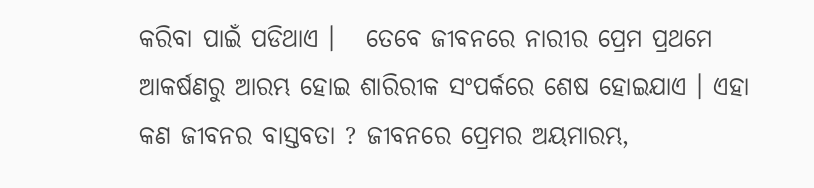କରିବା ପାଇଁ ପଡିଥାଏ ।   ତେବେ ଜୀବନରେ ନାରୀର ପ୍ରେମ ପ୍ରଥମେ ଆକର୍ଷଣରୁ ଆରମ୍ଭ ହୋଇ ଶାରିରୀକ ସଂପର୍କରେ ଶେଷ ହୋଇଯାଏ । ଏହା କଣ ଜୀବନର ବାସ୍ତବତା ? ଜୀବନରେ ପ୍ରେମର ଅୟମାରମ୍ଭ,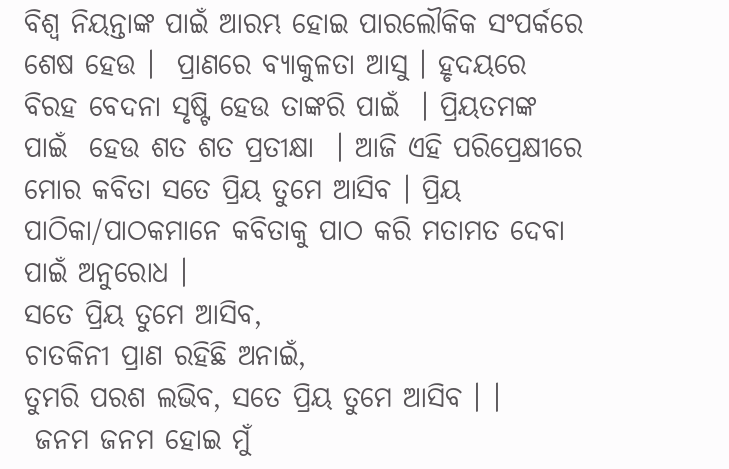ବିଶ୍ୱ ନିୟନ୍ତାଙ୍କ ପାଇଁ ଆରମ୍ଭ ହୋଇ ପାରଲୌକିକ ସଂପର୍କରେ ଶେଷ ହେଉ ।  ପ୍ରାଣରେ ବ୍ୟାକୁଳତା ଆସୁ । ହୃଦୟରେ ବିରହ ବେଦନା ସୃଷ୍ଟି ହେଉ ତାଙ୍କରି ପାଇଁ  । ପ୍ରିୟତମଙ୍କ ପାଇଁ  ହେଉ ଶତ ଶତ ପ୍ରତୀକ୍ଷା  । ଆଜି ଏହି ପରିପ୍ରେକ୍ଷୀରେ ମୋର କବିତା ସତେ ପ୍ରିୟ ତୁମେ ଆସିବ । ପ୍ରିୟ ପାଠିକା/ପାଠକମାନେ କବିତାକୁ ପାଠ କରି ମତାମତ ଦେବା ପାଇଁ ଅନୁରୋଧ ।
ସତେ ପ୍ରିୟ ତୁମେ ଆସିବ,
ଚାତକିନୀ ପ୍ରାଣ ରହିଛି ଅନାଇଁ,
ତୁମରି ପରଶ ଲଭିବ, ସତେ ପ୍ରିୟ ତୁମେ ଆସିବ । ।
 ଜନମ ଜନମ ହୋଇ ମୁଁ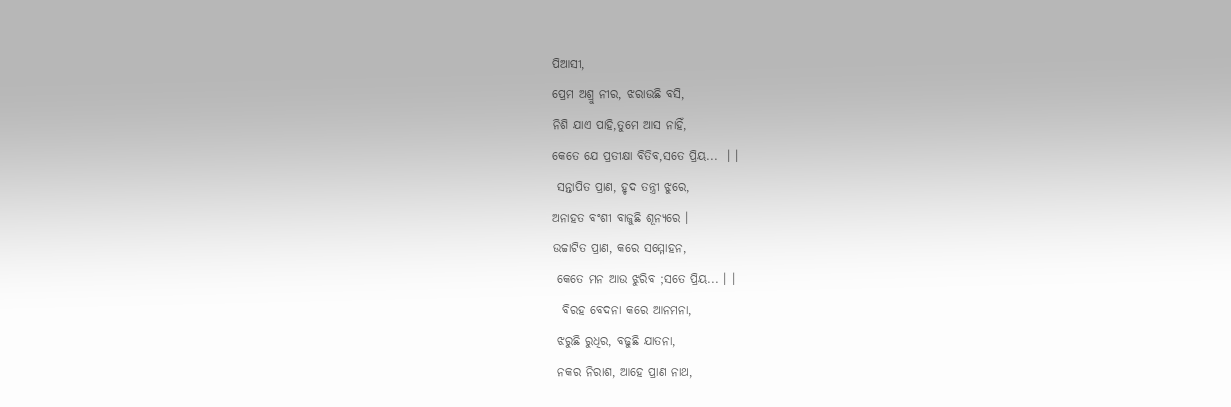ପିଆସୀ,
ପ୍ରେମ ଅଶ୍ରୁ ନୀର, ଝରାଉଛି ବସି,
ନିଶି ଯାଏ ପାହି,ତୁମେ ଆସ ନାହିଁ,
କେତେ ଯେ ପ୍ରତୀକ୍ଷା ବିତିବ,ସତେ ପ୍ରିୟ...  । ।
 ସନ୍ତାପିତ ପ୍ରାଣ, ହୃଦ ତନ୍ତ୍ରୀ ଝୁରେ,
ଅନାହତ ବଂଶୀ ବାଜୁଛି ଶୂନ୍ୟରେ ।
ଉଚ୍ଚାଟିତ ପ୍ରାଣ, କରେ ସମ୍ମୋହନ,
 କେତେ ମନ ଆଉ ଝୁରିବ ;ସତେ ପ୍ରିୟ... । ।
  ବିରହ ବେଦନା କରେ ଆନମନା,
 ଝରୁଛି ରୁଧିର, ବଢୁଛି ଯାତନା,
 ନକର ନିରାଶ, ଆହେ ପ୍ରାଣ ନାଥ,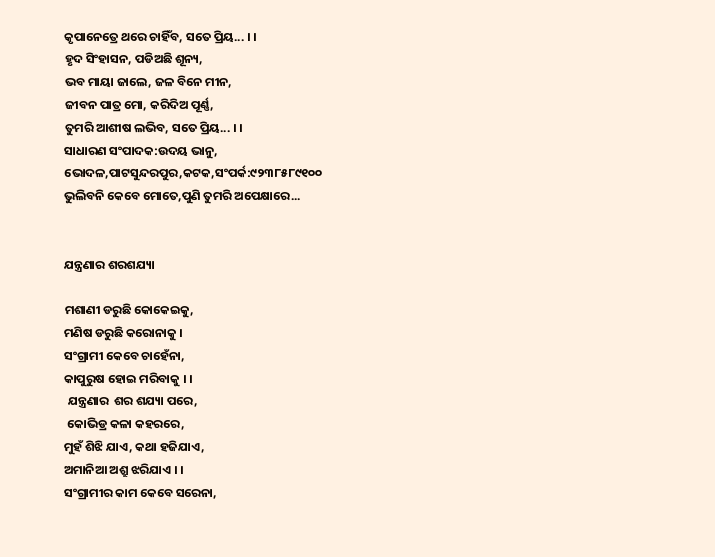କୃପାନେତ୍ରେ ଥରେ ଚାହିଁବ, ସତେ ପ୍ରିୟ... । ।
ହୃଦ ସିଂହାସନ, ପଡିଅଛି ଶୂନ୍ୟ,
ଭବ ମାୟା ଜାଲେ, ଜଳ ବିନେ ମୀନ,
ଜୀବନ ପାତ୍ର ମୋ, କରିଦିଅ ପୂର୍ଣ୍ଣ,
ତୁମରି ଆଶୀଷ ଲଭିବ, ସତେ ପ୍ରିୟ... । ।
ସାଧାରଣ ସଂପାଦକ:ଉଦୟ ଭାନୁ,
ଭୋଦଳ,ପାଟସୁନ୍ଦରପୁର,କଟକ,ସଂପର୍କ:୯୨୩୮୫୮୯୧୦୦
ଭୁଲିବନି କେବେ ମୋତେ,ପୁଣି ତୁମରି ଅପେକ୍ଷାରେ...


ଯନ୍ତ୍ରଣାର ଶରଶଯ୍ୟା

ମଶାଣୀ ଡରୁଛି କୋକେଇକୁ,
ମଣିଷ ଡରୁଛି କରୋନାକୁ ।
ସଂଗ୍ରାମୀ କେବେ ଚାହେଁନା,
କାପୁରୁଷ ହୋଇ ମରିବାକୁ । ।
 ଯନ୍ତ୍ରଣାର  ଶର ଶଯ୍ୟା ପରେ,
 କୋଭିଡ୍ର କଳା କହରରେ,
ମୁହଁ ଶିଝି ଯାଏ, କଥା ହଜିଯାଏ,
ଅମାନିଆ ଅଶ୍ରୁ ଝରିଯାଏ । ।
ସଂଗ୍ରାମୀର କାମ କେବେ ସରେନା,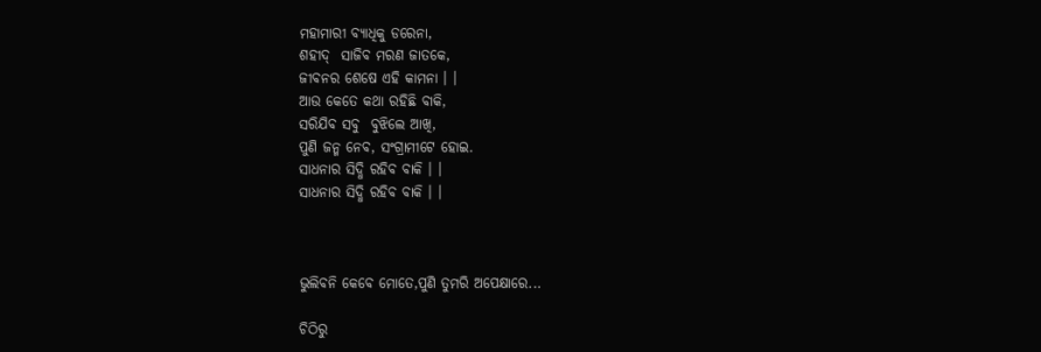ମହାମାରୀ ବ୍ୟାଧିକୁ ଡରେନା,
ଶହୀଦ୍  ସାଜିବ ମରଣ ଜାତକେ,
ଜୀବନର ଶେଷେ ଏହି କାମନା । ।
ଆଉ କେତେ କଥା ରହିଛି ବାକି,
ସରିଯିବ ସବୁ  ବୁଝିଲେ ଆଖି,
ପୁଣି ଜନ୍ମ ନେବ, ସଂଗ୍ରାମୀଟେ ହୋଇ.
ସାଧନାର ସିଦ୍ଧି ରହିବ ବାକି । ।
ସାଧନାର ସିଦ୍ଧି ରହିବ ବାକି । ।



ଭୁଲିବନି କେବେ ମୋତେ,ପୁଣି ତୁମରି ଅପେକ୍ଷାରେ...

ଚିଠିରୁ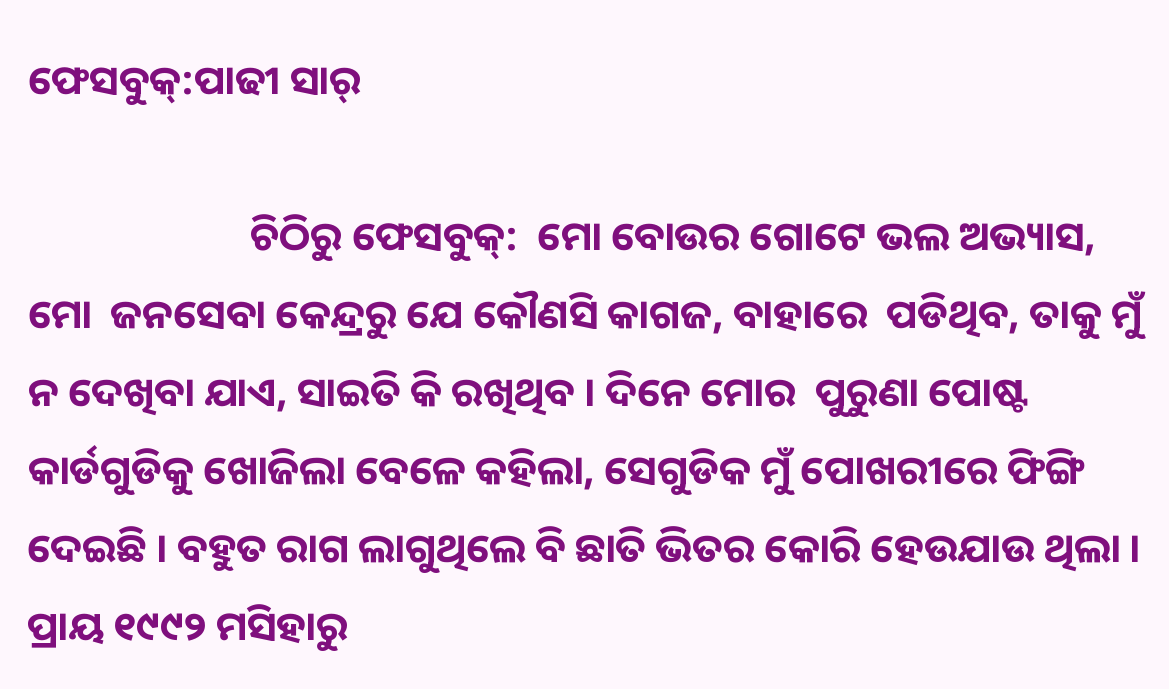ଫେସବୁକ୍:ପାଢୀ ସାର୍

                        ଚିଠିରୁ ଫେସବୁକ୍:  ମୋ ବୋଉର ଗୋଟେ ଭଲ ଅଭ୍ୟାସ, ମୋ  ଜନସେବା କେନ୍ଦ୍ରରୁ ଯେ କୌଣସି କାଗଜ, ବାହାରେ  ପଡିଥିବ, ତାକୁ ମୁଁ ନ ଦେଖିବା ଯାଏ, ସାଇତି କି ରଖିଥିବ । ଦିନେ ମୋର  ପୁରୁଣା ପୋଷ୍ଟ କାର୍ଡଗୁଡିକୁ ଖୋଜିଲା ବେଳେ କହିଲା, ସେଗୁଡିକ ମୁଁ ପୋଖରୀରେ ଫିଙ୍ଗି ଦେଇଛି । ବହୁତ ରାଗ ଲାଗୁଥିଲେ ବି ଛାତି ଭିତର କୋରି ହେଉଯାଉ ଥିଲା । ପ୍ରାୟ ୧୯୯୨ ମସିହାରୁ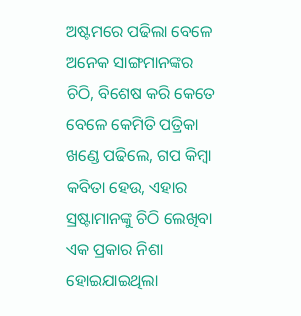ଅଷ୍ଟମରେ ପଢିଲା ବେଳେ ଅନେକ ସାଙ୍ଗମାନଙ୍କର ଚିଠି, ବିଶେଷ କରି କେତେ ବେଳେ କେମିତି ପତ୍ରିକା ଖଣ୍ଡେ ପଢିଲେ, ଗପ କିମ୍ବା କବିତା ହେଉ, ଏହାର ସ୍ରଷ୍ଟାମାନଙ୍କୁ ଚିଠି ଲେଖିବା ଏକ ପ୍ରକାର ନିଶା ହୋଇଯାଇଥିଲା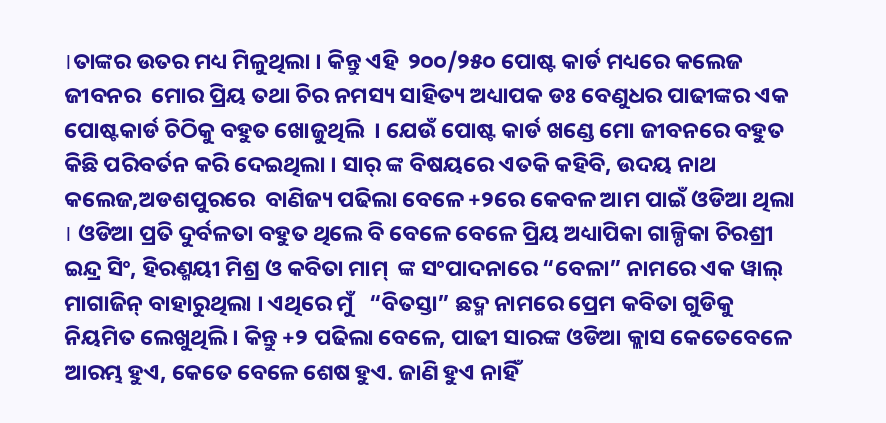।ତାଙ୍କର ଉତର ମଧ୍ୟ ମିଳୁଥିଲା । କିନ୍ତୁ ଏହି  ୨୦୦/୨୫୦ ପୋଷ୍ଟ କାର୍ଡ ମଧ୍ୟରେ କଲେଜ ଜୀବନର  ମୋର ପ୍ରିୟ ତଥା ଚିର ନମସ୍ୟ ସାହିତ୍ୟ ଅଧ୍ୟାପକ ଡଃ ବେଣୁଧର ପାଢୀଙ୍କର ଏକ ପୋଷ୍ଟକାର୍ଡ ଚିଠିକୁ ବହୁତ ଖୋଜୁଥିଲି  । ଯେଉଁ ପୋଷ୍ଟ କାର୍ଡ ଖଣ୍ଡେ ମୋ ଜୀବନରେ ବହୁତ କିଛି ପରିବର୍ତନ କରି ଦେଇଥିଲା । ସାର୍ ଙ୍କ ବିଷୟରେ ଏତକି କହିବି, ଉଦୟ ନାଥ କଲେଜ,ଅଡଶପୁରରେ  ବାଣିଜ୍ୟ ପଢିଲା ବେଳେ +୨ରେ କେବଳ ଆମ ପାଇଁ ଓଡିଆ ଥିଲା । ଓଡିଆ ପ୍ରତି ଦୁର୍ବଳତା ବହୁତ ଥିଲେ ବି ବେଳେ ବେଳେ ପ୍ରିୟ ଅଧ୍ୟାପିକା ଗାଳ୍ପିକା ଚିରଶ୍ରୀ ଇନ୍ଦ୍ର ସିଂ, ହିରଣ୍ମୟୀ ମିଶ୍ର ଓ କବିତା ମାମ୍  ଙ୍କ ସଂପାଦନାରେ “ବେଳା” ନାମରେ ଏକ ୱାଲ୍ ମାଗାଜିନ୍ ବାହାରୁଥିଲା । ଏଥିରେ ମୁଁ   “ବିତସ୍ତା” ଛଦ୍ମ ନାମରେ ପ୍ରେମ କବିତା ଗୁଡିକୁ ନିୟମିତ ଲେଖୁଥିଲି । କିନ୍ତୁ +୨ ପଢିଲା ବେଳେ, ପାଢୀ ସାରଙ୍କ ଓଡିଆ କ୍ଲାସ କେତେବେଳେ ଆରମ୍ଭ ହୁଏ, କେତେ ବେଳେ ଶେଷ ହୁଏ. ଜାଣି ହୁଏ ନାହିଁ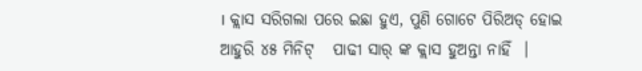। କ୍ଲାସ ସରିଗଲା ପରେ ଇଛା ହୁଏ, ପୁଣି ଗୋଟେ ପିରିଅଡ୍ ହୋଇ ଆହୁରି ୪୫ ମିନିଟ୍   ପାଢୀ ସାର୍ ଙ୍କ କ୍ଲାସ ହୁଅନ୍ତା ନାହିଁ  ।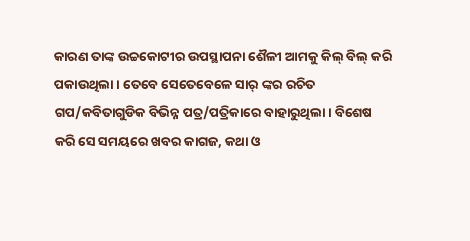କାରଣ ତାଙ୍କ ଉଚ୍ଚକୋଟୀର ଉପସ୍ଥାପନା ଶୈଳୀ ଆମକୁ କିଲ୍ ବିଲ୍ କରି ପକାଉଥିଲା । ତେବେ ସେତେବେଳେ ସାର୍ ଙ୍କର ରଚିତ ଗପ/କବିତାଗୁଡିକ ବିଭିନ୍ନ ପତ୍ର/ପତ୍ରିକାରେ ବାହାରୁଥିଲା । ବିଶେଷ କରି ସେ ସମୟରେ ଖବର କାଗଜ, କଥା ଓ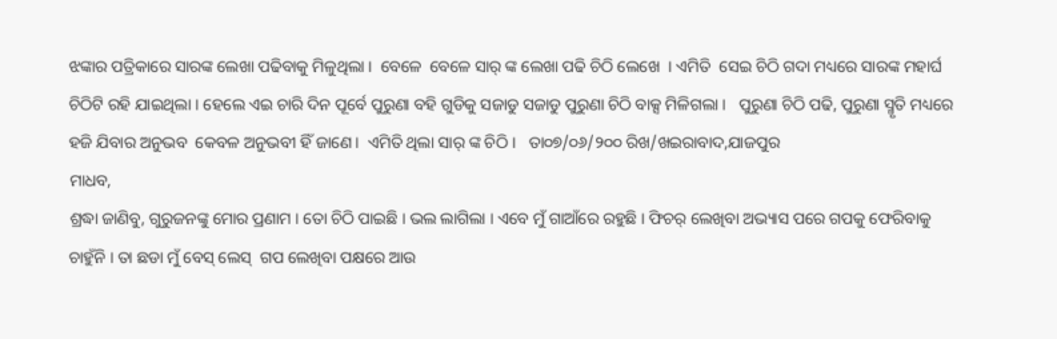ଝଙ୍କାର ପତ୍ରିକାରେ ସାରଙ୍କ ଲେଖା ପଢିବାକୁ ମିଳୁଥିଲା ।  ବେଳେ  ବେଳେ ସାର୍ ଙ୍କ ଲେଖା ପଢି ଚିଠି ଲେଖେ  । ଏମିତି  ସେଇ ଚିଠି ଗଦା ମଧ୍ୟରେ ସାରଙ୍କ ମହାର୍ଘ ଚିଠିଟି ରହି ଯାଇଥିଲା । ହେଲେ ଏଇ ଚାରି ଦିନ ପୂର୍ବେ ପୁରୁଣା ବହି ଗୁଡିକୁ ସଜାଡୁ ସଜାଡୁ ପୁରୁଣା ଚିଠି ବାକ୍ସ ମିଳିଗଲା ।   ପୁରୁଣା ଚିଠି ପଢି, ପୁରୁଣା ସ୍ମୃତି ମଧ୍ୟରେ ହଜି ଯିବାର ଅନୁଭବ  କେବଳ ଅନୁଭବୀ ହିଁ ଜାଣେ ।  ଏମିତି ଥିଲା ସାର୍ ଙ୍କ ଚିଠି ।   ତା୦୭/୦୬/୨୦୦ ରିଖ/ଖଇରାବାଦ,ଯାଜପୁର
ମାଧବ,
ଶ୍ରଦ୍ଧା ଜାଣିବୁ, ଗୁରୁଜନଙ୍କୁ ମୋର ପ୍ରଣାମ । ତୋ ଚିଠି ପାଇଛି । ଭଲ ଲାଗିଲା । ଏବେ ମୁଁ ଗାଆଁରେ ରହୁଛି । ଫିଚର୍ ଲେଖିବା ଅଭ୍ୟାସ ପରେ ଗପକୁ ଫେରିବାକୁ ଚାହୁଁନି । ତା ଛଡା ମୁଁ ବେସ୍ ଲେସ୍  ଗପ ଲେଖିବା ପକ୍ଷରେ ଆଉ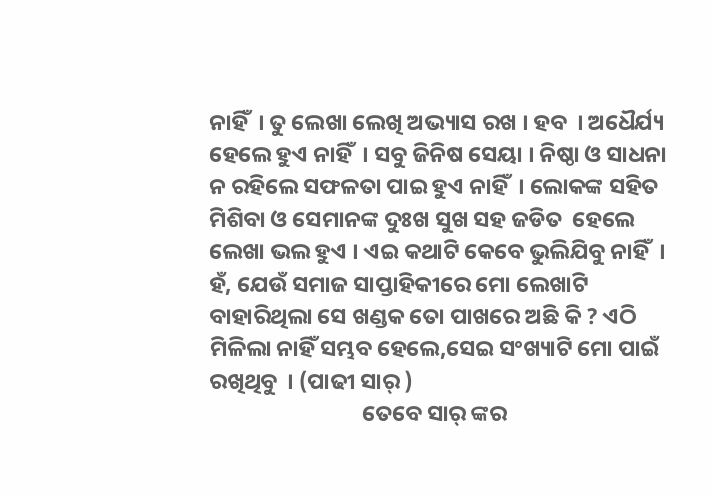ନାହିଁ  । ତୁ ଲେଖା ଲେଖି ଅଭ୍ୟାସ ରଖ । ହବ  । ଅଧୈର୍ଯ୍ୟ ହେଲେ ହୁଏ ନାହିଁ  । ସବୁ ଜିନିଷ ସେୟା । ନିଷ୍ଠା ଓ ସାଧନା ନ ରହିଲେ ସଫଳତା ପାଇ ହୁଏ ନାହିଁ  । ଲୋକଙ୍କ ସହିତ ମିଶିବା ଓ ସେମାନଙ୍କ ଦୁଃଖ ସୁଖ ସହ ଜଡିତ  ହେଲେ ଲେଖା ଭଲ ହୁଏ । ଏଇ କଥାଟି କେବେ ଭୁଲିଯିବୁ ନାହିଁ  । ହଁ, ଯେଉଁ ସମାଜ ସାପ୍ତାହିକୀରେ ମୋ ଲେଖାଟି ବାହାରିଥିଲା ସେ ଖଣ୍ଡକ ତୋ ପାଖରେ ଅଛି କି ? ଏଠି ମିଳିଲା ନାହିଁ ସମ୍ଭବ ହେଲେ,ସେଇ ସଂଖ୍ୟାଟି ମୋ ପାଇଁ ରଖିଥିବୁ  । (ପାଢୀ ସାର୍ )
                              ତେବେ ସାର୍ ଙ୍କର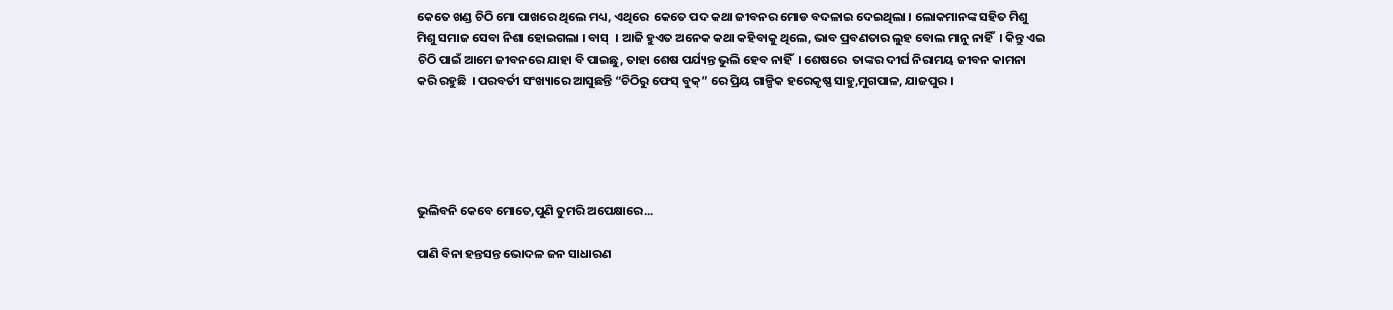କେତେ ଖଣ୍ଡ ଚିଠି ମୋ ପାଖରେ ଥିଲେ ମଧ୍ୟ, ଏଥିରେ  କେତେ ପଦ କଥା ଜୀବନର ମୋଡ ବଦଳାଇ ଦେଇଥିଲା । ଲୋକମାନଙ୍କ ସହିତ ମିଶୁ ମିଶୁ ସମାଜ ସେବା ନିଶା ହୋଇଗଲା । ବାସ୍  । ଆଜି ହୁଏତ ଅନେକ କଥା କହିବାକୁ ଥିଲେ, ଭାବ ପ୍ରବଣତାର ଲୁହ ବୋଲ ମାନୁ ନାହିଁ  । କିନ୍ତୁ ଏଇ ଚିଠି ପାଇଁ ଆମେ ଜୀବନରେ ଯାହା ବି ପାଇଛୁ, ତାହା ଶେଷ ପର୍ଯ୍ୟନ୍ତ ଭୁଲି ହେବ ନାହିଁ  । ଶେଷରେ  ତାଙ୍କର ଦୀର୍ଘ ନିରାମୟ ଜୀବନ କାମନା କରି ରହୁଛି  । ପରବର୍ତୀ ସଂଖ୍ୟାରେ ଆସୁଛନ୍ତି “ଚିଠିରୁ ଫେସ୍ ବୁକ୍” ରେ ପ୍ରିୟ ଗାଳ୍ପିକ ହରେକୃଷ୍ଣ ସାହୁ,ମୁଗପାଳ, ଯାଜପୁର ।





ଭୁଲିବନି କେବେ ମୋତେ,ପୁଣି ତୁମରି ଅପେକ୍ଷାରେ...

ପାଣି ବିନା ହନ୍ତସନ୍ତ ଭୋଦଳ ଜନ ସାଧାରଣ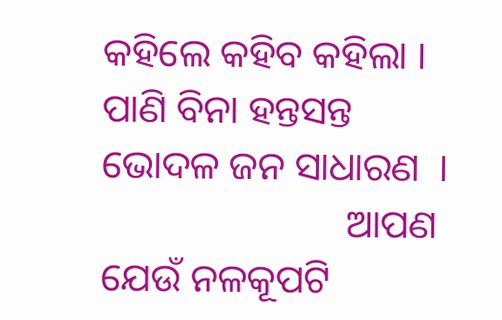କହିଲେ କହିବ କହିଲା । ପାଣି ବିନା ହନ୍ତସନ୍ତ  ଭୋଦଳ ଜନ ସାଧାରଣ  ।
                         ଆପଣ ଯେଉଁ ନଳକୂପଟି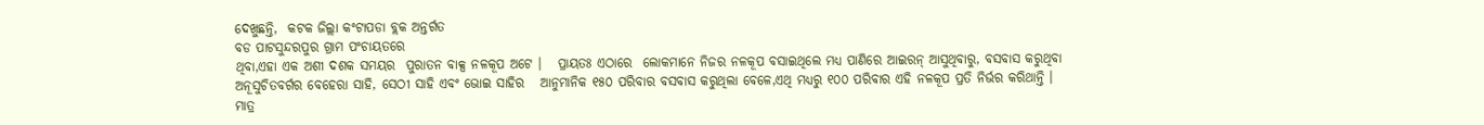ଦେଖୁଛନ୍ତି,  କଟକ ଜିଲ୍ଲା କଂଟାପଡା ବ୍ଲକ ଅନ୍ତର୍ଗତ
ବଡ ପାଟସୁନ୍ଦରପୁର ଗ୍ରାମ ପଂଚାୟତରେ
ଥିବା,ଏହା ଏକ ଅଶୀ ଦଶକ ସମୟର  ପୁରାତନ ବାକ୍ସ ନଳକୂପ ଅଟେ ।   ପ୍ରାୟତଃ ଏଠାରେ  ଲୋକମାନେ ନିଜର ନଳକୂପ ବସାଇଥିଲେ ମଧ୍ୟ ପାଣିରେ ଆଇରନ୍ ଆସୁଥିବାରୁ, ବସବାସ କରୁଥିବା  ଅନୂସୁଚିତବର୍ଗର ବେହେରା ସାହି, ସେଠୀ ସାହି ଏବଂ ଭୋଇ ସାହିର   ଆନୁମାନିକ ୧୫୦ ପରିବାର ବସବାସ କରୁଥିଲା ବେଳେ,ଏଥି ମଧ୍ୟରୁ ୧୦୦ ପରିବାର ଏହି ନଳକୂପ ପ୍ରତି ନିର୍ଭର କରିଥାନ୍ତି । ମାତ୍ର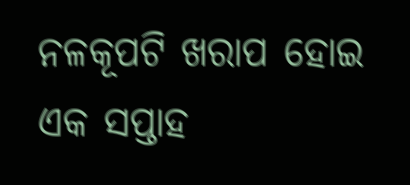ନଳକୂପଟି ଖରାପ ହୋଇ ଏକ ସପ୍ତାହ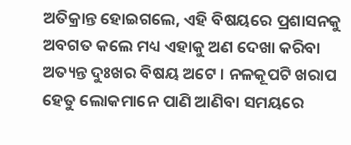ଅତିକ୍ରାନ୍ତ ହୋଇଗଲେ, ଏହି ବିଷୟରେ ପ୍ରଶାସନକୁ ଅବଗତ କଲେ ମଧ୍ୟ ଏହାକୁ ଅଣ ଦେଖା କରିବା ଅତ୍ୟନ୍ତ ଦୁଃଖର ବିଷୟ ଅଟେ । ନଳକୂପଟି ଖରାପ ହେତୁ ଲୋକମାନେ ପାଣି ଆଣିବା ସମୟରେ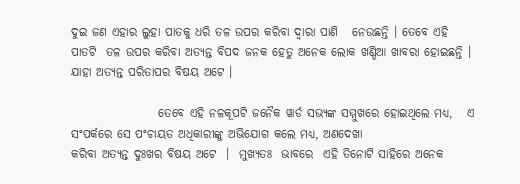ଦୁଇ ଜଣ ଏହାର ଲୁହା ପାତକୁ ଧରି ତଳ ଉପର କରିବା ଦ୍ୱାରା ପାଣି   ନେଉଛନ୍ତି । ତେବେ ଏହି ପାତଟି  ତଳ ଉପର କରିବା ଅତ୍ୟନ୍ତ ବିପଦ ଜନକ ହେତୁ ଅନେକ ଲୋକ ଖଣ୍ଡିଆ ଖାବରା ହୋଇଛନ୍ତି । ଯାହା ଅତ୍ୟନ୍ତ ପରିତାପର ବିଷୟ ଅଟେ ।

                  ତେବେ ଏହି ନଳକୂପଟି ଜନୈକ ୱାର୍ଡ ସଭ୍ୟଙ୍କ ସମ୍ମୁଖରେ ହୋଇଥିଲେ ମଧ୍ୟ,   ଏ ସଂପର୍କରେ ସେ ପଂଚାୟତ ଅଧିକାରୀଙ୍କୁ ଅଭିଯୋଗ କଲେ ମଧ୍ୟ, ଅଣଦେଖା
କରିବା ଅତ୍ୟନ୍ତ ଦୁଃଖର ବିଷୟ ଅଟେ  ।  ମୁଖ୍ୟତଃ  ଭାବରେ  ଏହି ତିନୋଟି ସାହିରେ ଅନେକ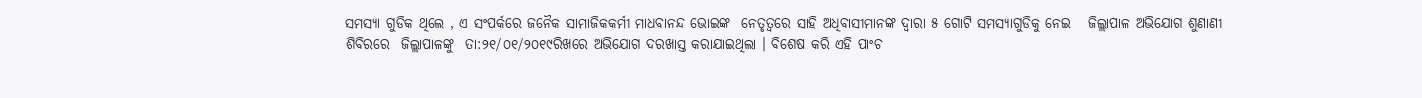ସମସ୍ୟା ଗୁଡିକ ଥିଲେ , ଏ ସଂପର୍କରେ ଜନୈକ ସାମାଜିକକର୍ମୀ ମାଧବାନନ୍ଦ ଭୋଇଙ୍କ  ନେତୃତ୍ୱରେ ସାହି ଅଧିବାସୀମାନଙ୍କ ଦ୍ୱାରା ୫ ଗୋଟି ସମସ୍ୟାଗୁଡିକୁ ନେଇ   ଜିଲ୍ଲାପାଳ ଅଭିଯୋଗ ଶୁଣାଣୀ ଶିବିରରେ  ଜିଲ୍ଲାପାଳଙ୍କୁ  ତା:୨୧/୦୧/୨୦୧୯ରିଖରେ ଅଭିଯୋଗ ଦରଖାସ୍ତ କରାଯାଇଥିଲା । ବିଶେଷ କରି ଏହି ପାଂଚ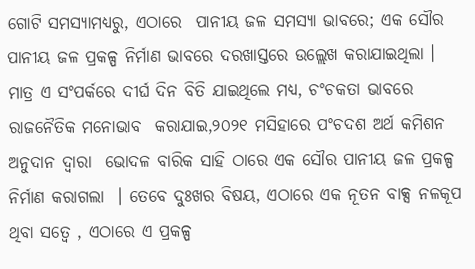ଗୋଟି ସମସ୍ୟାମଧ୍ୟରୁ, ଏଠାରେ  ପାନୀୟ ଜଳ ସମସ୍ୟା ଭାବରେ; ଏକ ସୌର ପାନୀୟ ଜଳ ପ୍ରକଳ୍ପ ନିର୍ମାଣ ଭାବରେ ଦରଖାସ୍ତରେ ଉଲ୍ଲେଖ କରାଯାଇଥିଲା । ମାତ୍ର ଏ ସଂପର୍କରେ ଦୀର୍ଘ ଦିନ ବିତି ଯାଇଥିଲେ ମଧ୍ୟ, ଚଂଚକତା ଭାବରେ ରାଜନୈତିକ ମନୋଭାବ  କରାଯାଇ,୨୦୨୧ ମସିହାରେ ପଂଚଦଶ ଅର୍ଥ କମିଶନ ଅନୁଦାନ ଦ୍ୱାରା  ଭୋଦଳ ବାରିକ ସାହି ଠାରେ ଏକ ସୌର ପାନୀୟ ଜଳ ପ୍ରକଳ୍ପ ନିର୍ମାଣ କରାଗଲା  । ତେବେ ଦୁଃଖର ବିଷୟ, ଏଠାରେ ଏକ ନୂତନ ବାକ୍ସ ନଳକୂପ ଥିବା ସତ୍ୱେ , ଏଠାରେ ଏ ପ୍ରକଳ୍ପ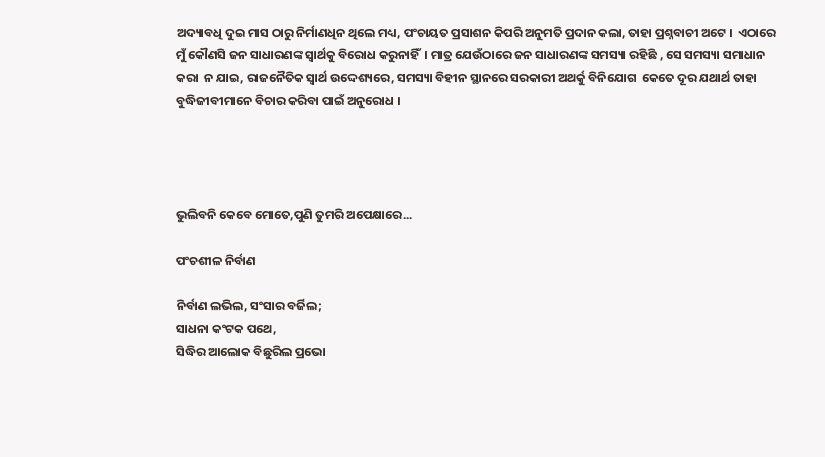ଅଦ୍ୟାବଧି ଦୁଇ ମାସ ଠାରୁ ନିର୍ମାଣଧିନ ଥିଲେ ମଧ୍ୟ, ପଂଚାୟତ ପ୍ରସାଶନ କିପରି ଅନୁମତି ପ୍ରଦାନ କଲା, ତାହା ପ୍ରଶ୍ନବାଚୀ ଅଟେ ।  ଏଠାରେ ମୁଁ କୌଣସି ଜନ ସାଧାରଣଙ୍କ ସ୍ବାର୍ଥକୁ ବିରୋଧ କରୁନାହିଁ  । ମାତ୍ର ଯେଉଁଠାରେ ଜନ ସାଧାରଣଙ୍କ ସମସ୍ୟା ରହିଛି , ସେ ସମସ୍ୟା ସମାଧାନ କରା  ନ ଯାଇ, ରାଜନୈତିକ ସ୍ବାର୍ଥ ଉଦ୍ଦେଶ୍ୟରେ, ସମସ୍ୟା ବିହୀନ ସ୍ଥାନରେ ସରକାରୀ ଅଥର୍କୁ ବିନିଯୋଗ  କେତେ ଦୂର ଯଥାର୍ଥ ତାହା ବୁଦ୍ଧିଜୀବୀମାନେ ବିଚାର କରିବା ପାଇଁ ଅନୁରୋଧ ।




ଭୁଲିବନି କେବେ ମୋତେ,ପୁଣି ତୁମରି ଅପେକ୍ଷାରେ...

ପଂଚଶୀଳ ନିର୍ବାଣ

ନିର୍ବାଣ ଲଭିଲ, ସଂସାର ବର୍ଜିଲ;
ସାଧନା କଂଟକ ପଥେ,
ସିଦ୍ଧିର ଆଲୋକ ବିଛୁରିଲ ପ୍ରଭୋ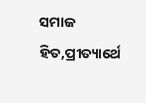ସମାଜ ହିତ,ପ୍ରୀତ୍ୟାର୍ଥେ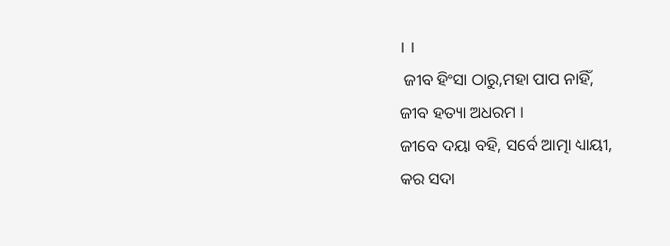। ।
 ଜୀବ ହିଂସା ଠାରୁ,ମହା ପାପ ନାହିଁ,
ଜୀବ ହତ୍ୟା ଅଧରମ ।
ଜୀବେ ଦୟା ବହି, ସର୍ବେ ଆତ୍ମା ଧ୍ୟାୟୀ,
କର ସଦା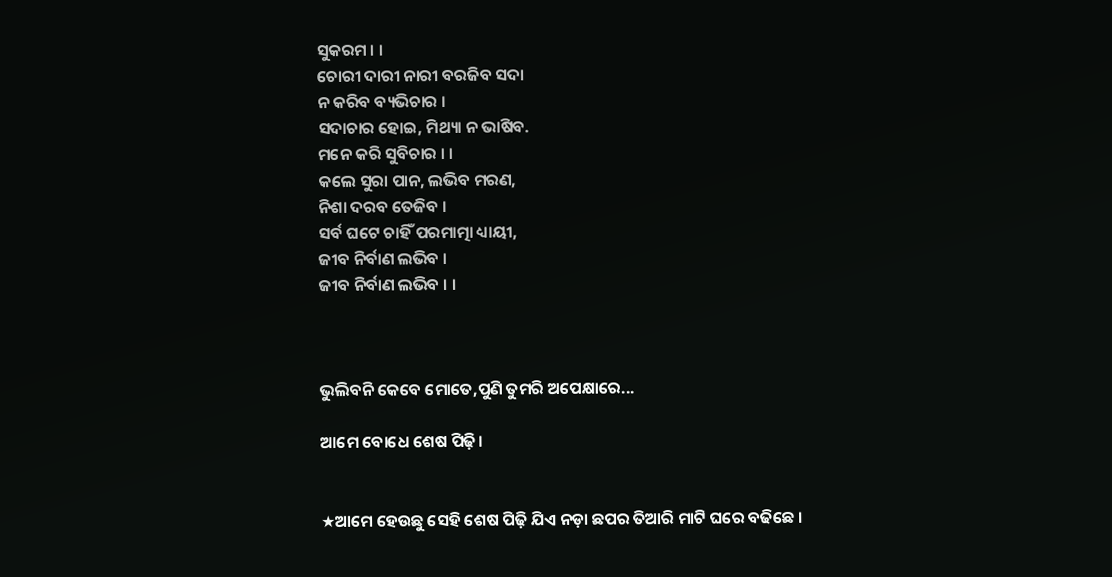ସୁକରମ । ।
ଚୋରୀ ଦାରୀ ନାରୀ ବରଜିବ ସଦା
ନ କରିବ ବ୍ୟଭିଚାର ।
ସଦାଚାର ହୋଇ, ମିଥ୍ୟା ନ ଭାଷିବ.
ମନେ କରି ସୁବିଚାର । ।
କଲେ ସୁରା ପାନ, ଲଭିବ ମରଣ,
ନିଶା ଦରବ ତେଜିବ ।
ସର୍ବ ଘଟେ ଚାହିଁ ପରମାତ୍ମା ଧ୍ୟାୟୀ,
ଜୀବ ନିର୍ବାଣ ଲଭିବ ।
ଜୀବ ନିର୍ବାଣ ଲଭିବ । ।



ଭୁଲିବନି କେବେ ମୋତେ,ପୁଣି ତୁମରି ଅପେକ୍ଷାରେ...

ଆମେ ବୋଧେ ଶେଷ ପିଢ଼ି।


★ଆମେ ହେଉଛୁ ସେହି ଶେଷ ପିଢ଼ି ଯିଏ ନଡ଼ା ଛପର ତିଆରି ମାଟି ଘରେ ବଢିଛେ ।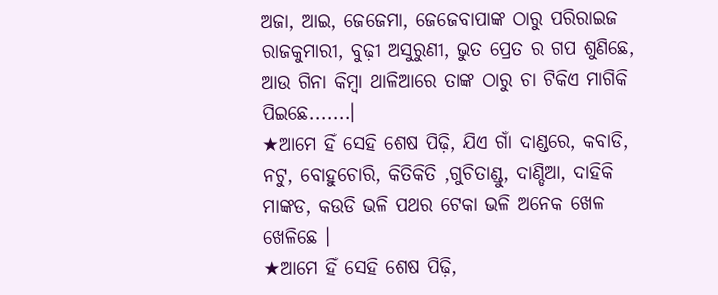ଅଜା, ଆଇ, ଜେଜେମା, ଜେଜେବାପାଙ୍କ ଠାରୁ ପରିରାଇଜ ରାଜକୁମାରୀ, ବୁଢ଼ୀ ଅସୁରୁଣୀ, ଭୁତ ପ୍ରେତ ର ଗପ ଶୁଣିଛେ, ଆଉ ଗିନା କିମ୍ବା ଥାଳିଆରେ ତାଙ୍କ ଠାରୁ ଚା ଟିକିଏ ମାଗିକି ପିଇଛେ.......।
★ଆମେ ହିଁ ସେହି ଶେଷ ପିଢ଼ି, ଯିଏ ଗାଁ ଦାଣ୍ଡରେ, କବାଡି, ନଟୁ, ବୋହୁଚୋରି, କିତିକିତି ,ଗୁଚିତାଣ୍ଡୁ, ଦାଣ୍ଡିଆ, ଦାହିକି ମାଙ୍କଡ, କଉଡି ଭଳି ପଥର ଟେକା ଭଳି ଅନେକ ଖେଳ ଖେଳିଛେ ।
★ଆମେ ହିଁ ସେହି ଶେଷ ପିଢ଼ି,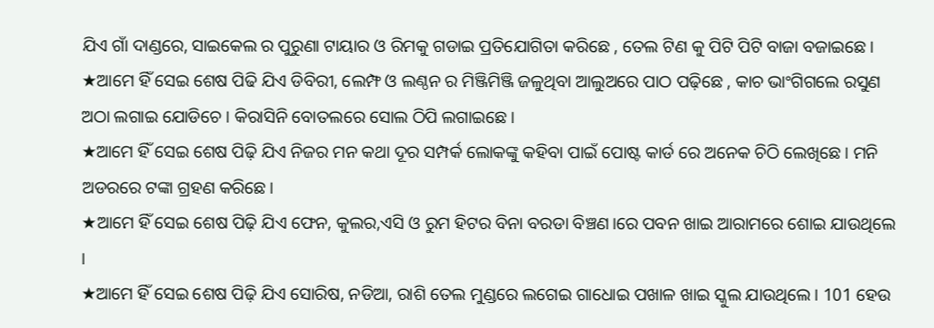ଯିଏ ଗାଁ ଦାଣ୍ଡରେ, ସାଇକେଲ ର ପୁରୁଣା ଟାୟାର ଓ ରିମକୁ ଗଡାଇ ପ୍ରତିଯୋଗିତା କରିଛେ , ତେଲ ଟିଣ କୁ ପିଟି ପିଟି ବାଜା ବଜାଇଛେ।
★ଆମେ ହିଁ ସେଇ ଶେଷ ପିଢି ଯିଏ ଡିବିରୀ, ଲେମ୍ଫ ଓ ଲଣ୍ଠନ ର ମିଞ୍ଜିମିଞ୍ଜି ଜଳୁଥିବା ଆଲୁଅରେ ପାଠ ପଢ଼ିଛେ , କାଚ ଭାଂଗିଗଲେ ରସୁଣ ଅଠା ଲଗାଇ ଯୋଡିଚେ । କିରାସିନି ବୋତଲରେ ସୋଲ ଠିପି ଲଗାଇଛେ।
★ଆମେ ହିଁ ସେଇ ଶେଷ ପିଢ଼ି ଯିଏ ନିଜର ମନ କଥା ଦୂର ସମ୍ପର୍କ ଲୋକଙ୍କୁ କହିବା ପାଇଁ ପୋଷ୍ଟ କାର୍ଡ ରେ ଅନେକ ଚିଠି ଲେଖିଛେ। ମନି ଅଡରରେ ଟଙ୍କା ଗ୍ରହଣ କରିଛେ।
★ଆମେ ହିଁ ସେଇ ଶେଷ ପିଢ଼ି ଯିଏ ଫେନ, କୁଲର,ଏସି ଓ ରୁମ ହିଟର ବିନା ବରଡା ବିଞ୍ଚଣ।ରେ ପବନ ଖାଇ ଆରାମରେ ଶୋଇ ଯାଉଥିଲେ ।
★ଆମେ ହିଁ ସେଇ ଶେଷ ପିଢ଼ି ଯିଏ ସୋରିଷ, ନଡିଆ, ରାଶି ତେଲ ମୁଣ୍ଡରେ ଲଗେଇ ଗାଧୋଇ ପଖାଳ ଖାଇ ସ୍କୁଲ ଯାଉଥିଲେ। 101 ହେଉ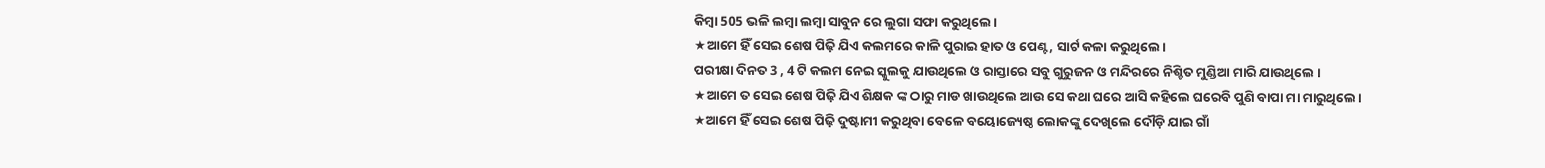କିମ୍ବା 505 ଭଳି ଲମ୍ବା ଲମ୍ବା ସାବୁନ ରେ ଲୁଗା ସଫା କରୁଥିଲେ।
★ଆମେ ହିଁ ସେଇ ଶେଷ ପିଢ଼ି ଯିଏ କଲମରେ କାଳି ପୁରାଇ ହାତ ଓ ପେଣ୍ଟ, ସାର୍ଟ କଳା କରୁଥିଲେ।
ପରୀକ୍ଷା ଦିନତ 3 , 4 ଟି କଲମ ନେଇ ସ୍କୁଲକୁ ଯାଉଥିଲେ ଓ ରାସ୍ତାରେ ସବୁ ଗୁରୁଜନ ଓ ମନ୍ଦିରରେ ନିଶ୍ଚିତ ମୁଣ୍ଡିଆ ମାରି ଯାଉଥିଲେ ।
★ଆମେ ତ ସେଇ ଶେଷ ପିଢ଼ି ଯିଏ ଶିକ୍ଷକ ଙ୍କ ଠାରୁ ମାଡ ଖାଉଥିଲେ ଆଉ ସେ କଥା ଘରେ ଆସି କହିଲେ ଘରେବି ପୁଣି ବାପା ମା ମାରୁଥିଲେ।
★ଆମେ ହିଁ ସେଇ ଶେଷ ପିଢ଼ି ଦୁଷ୍ଟାମୀ କରୁଥିବା ବେଳେ ବୟୋଜ୍ୟେଷ୍ଠ ଲୋକଙ୍କୁ ଦେଖିଲେ ଦୌଡ଼ି ଯାଇ ଗାଁ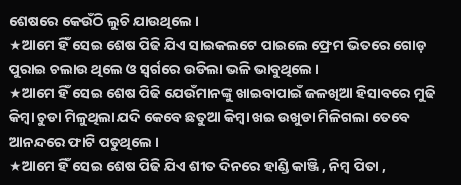ଶେଷରେ କେଉଁଠି ଲୁଚି ଯାଉଥିଲେ ।
★ଆମେ ହିଁ ସେଇ ଶେଷ ପିଢି ଯିଏ ସାଇକଲଟେ ପାଇଲେ ଫ୍ରେମ ଭିତରେ ଗୋଡ଼ ପୁରାଇ ଚଲାଉ ଥିଲେ ଓ ସ୍ଵର୍ଗରେ ଉଡିଲା ଭଳି ଭାବୁଥିଲେ ।
★ଆମେ ହିଁ ସେଇ ଶେଷ ପିଢି ଯେଉଁମାନଙ୍କୁ ଖାଇବାପାଇଁ ଜଳଖିଆ ହିସାବରେ ମୁଢି କିମ୍ବା ଚୁଡା ମିଳୁଥିଲା ଯଦି କେବେ ଛତୁଆ କିମ୍ବା ଖଇ ଉଖୁଡା ମିଳିଗଲା ତେବେ ଆନନ୍ଦରେ ଫାଟି ପଡୁଥିଲେ ।
★ଆମେ ହିଁ ସେଇ ଶେଷ ପିଢି ଯିଏ ଶୀତ ଦିନରେ ହାଣ୍ଡି କାଞ୍ଜି , ନିମ୍ବ ପିତା ,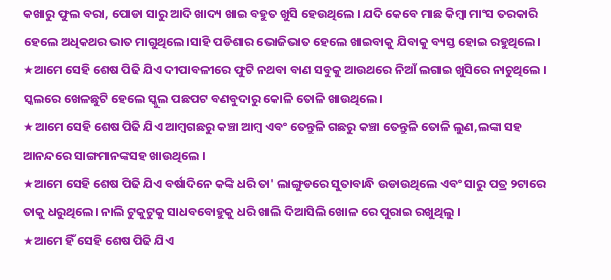କଖାରୁ ଫୁଲ ବରା, ପୋଡା ସାରୁ ଆଦି ଖାଦ୍ୟ ଖାଇ ବହୁତ ଖୁସି ହେଉଥିଲେ । ଯଦି କେବେ ମାଛ କିମ୍ବା ମାଂସ ତରକାରି ହେଲେ ଅଧିକଥର ଭାତ ମାଗୁଥିଲେ।ସାହି ପଡିଶାର ଭୋଜିଭାତ ହେଲେ ଖାଇବାକୁ ଯିବାକୁ ବ୍ୟସ୍ତ ହୋଇ ରହୁଥିଲେ।
★ଆମେ ସେହି ଶେଷ ପିଢି ଯିଏ ଦୀପାବଳୀରେ ଫୁଟି ନଥବା ବାଣ ସବୁକୁ ଆଉଥରେ ନିଆଁ ଲଗାଇ ଖୁସିରେ ନାଚୁଥିଲେ । ସ୍କଲରେ ଖେଳଛୁଟି ହେଲେ ସ୍କୁଲ ପଛପଟ ବଣବୁଦାରୁ କୋଳି ତୋଳି ଖାଉଥିଲେ।
★ଆମେ ସେହି ଶେଷ ପିଢି ଯିଏ ଆମ୍ବଗଛରୁ କଞ୍ଚା ଆମ୍ବ ଏବଂ ତେନ୍ତୁଳି ଗଛରୁ କଞ୍ଚା ତେନ୍ତୁଳି ତୋଳି ଲୁଣ,ଲଙ୍କା ସହ ଆନନ୍ଦରେ ସାଙ୍ଗମାନଙ୍କସହ ଖାଉଥିଲେ ।
★ଆମେ ସେହି ଶେଷ ପିଢି ଯିଏ ବର୍ଷାଦିନେ କଙ୍କି ଧରି ତା' ଲାଙ୍ଗୁଡରେ ସୁତାବାନ୍ଧି ଉଡାଉଥିଲେ ଏବଂ ସାରୁ ପତ୍ର ୨ଟାରେ ତାକୁ ଧରୁଥିଲେ। ନାଲି ଟୁକୁଟୁକୁ ସାଧବବୋହୁକୁ ଧରି ଖାଲି ଦିଆସିଲି ଖୋଳ ରେ ପୁରାଇ ରଖୁଥିଲୁ ।
★ଆମେ ହିଁ ସେହି ଶେଷ ପିଢି ଯିଏ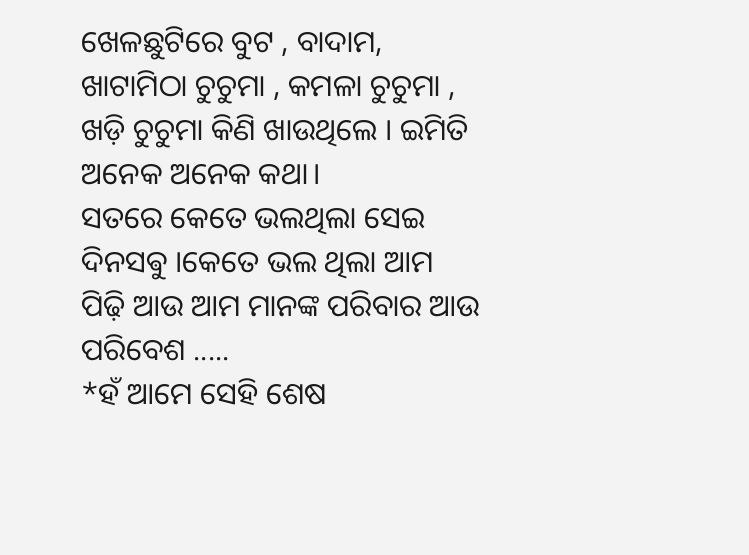ଖେଳଛୁଟିରେ ବୁଟ , ବାଦାମ, ଖାଟାମିଠା ଚୁଚୁମା , କମଳା ଚୁଚୁମା , ଖଡ଼ି ଚୁଚୁମା କିଣି ଖାଉଥିଲେ । ଇମିତି ଅନେକ ଅନେକ କଥା।
ସତରେ କେତେ ଭଲଥିଲା ସେଇ ଦିନସଵୁ ।କେତେ ଭଲ ଥିଲା ଆମ ପିଢ଼ି ଆଉ ଆମ ମାନଙ୍କ ପରିବାର ଆଉ ପରିବେଶ .....
*ହଁ ଆମେ ସେହି ଶେଷ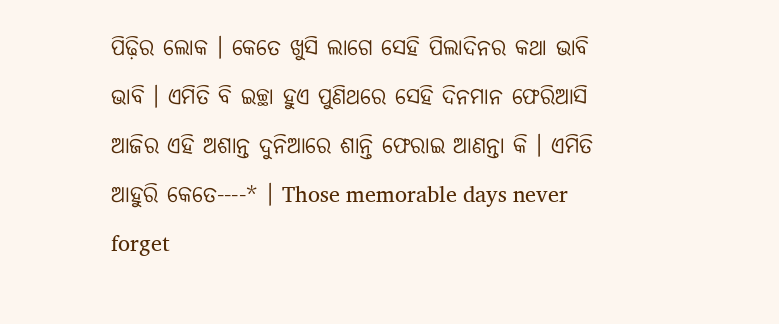ପିଢ଼ିର ଲୋକ । କେତେ ଖୁସି ଲାଗେ ସେହି ପିଲାଦିନର କଥା ଭାବି ଭାବି । ଏମିତି ବି ଇଚ୍ଛା ହୁଏ ପୁଣିଥରେ ସେହି ଦିନମାନ ଫେରିଆସି ଆଜିର ଏହି ଅଶାନ୍ତ ଦୁନିଆରେ ଶାନ୍ତି ଫେରାଇ ଆଣନ୍ତା କି । ଏମିତି ଆହୁରି କେତେ----* । Those memorable days never forget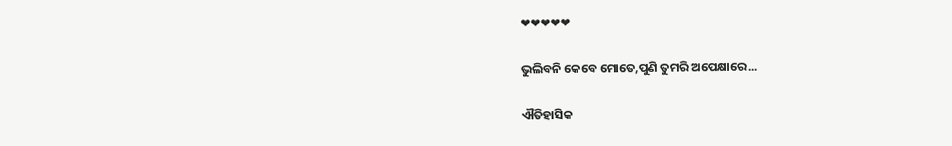❤❤❤❤❤

ଭୁଲିବନି କେବେ ମୋତେ,ପୁଣି ତୁମରି ଅପେକ୍ଷାରେ...

ଐତିହାସିକ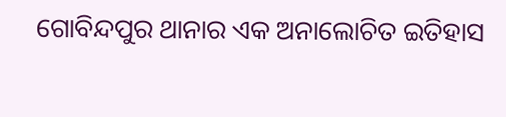ଗୋବିନ୍ଦପୁର ଥାନାର ଏକ ଅନାଲୋଚିତ ଇତିହାସ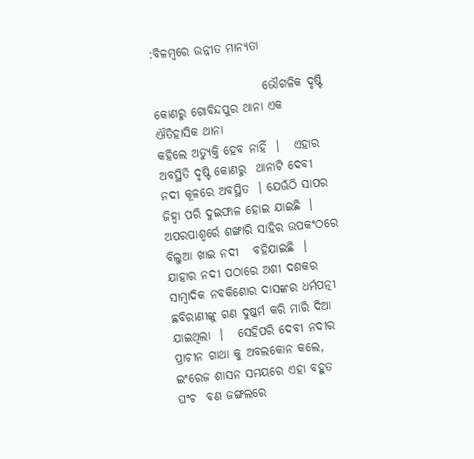:ବିଳମ୍ବରେ ଉନ୍ନୀତ ମାନ୍ୟତା

                       ଭୌଗଳିକ ଦୃଷ୍ଟି କୋଣରୁ ଗୋବିନ୍ଦପୁର ଥାନା ଏକ ଐତିହାସିକ ଥାନା
କହିଲେ ଅତ୍ୟୁକ୍ତି ହେବ ନାହିଁ  ।   ଏହାର ଅବସ୍ଥିତି ଦୃଷ୍ଟି କୋଣରୁ  ଥାନାଟି ଦେବୀ ନଦୀ କୂଳରେ ଅବସ୍ଥିତ  । ଯେଊଁଠି ସାପର ଜିହ୍ୱା ପରି ଦୁଇଫାଳ ହୋଇ ଯାଇଛି  । ଅପରପାଶ୍ୱର୍ରେ ଶଙ୍ଖାରି ସାହିର ଉପକଂଠରେ  ବିଲୁଆ ଖାଇ ନଦୀ   ବହିଯାଇଛି  ।   ଯାହାର ନଦୀ ପଠାରେ ଅଶୀ ଦଶକର ସାମ୍ବାଦିକ ନବକିଶୋର ଦାସଙ୍କର ଧର୍ମପତ୍ନୀ ଛବିରାଣୀଙ୍କୁ ଗଣ ଦୁଷ୍କର୍ମ କରି ମାରି ଦିଆ ଯାଇଥିଲା  ।   ସେହିପରି ଦେବୀ ନଦୀର  ପ୍ରାଚୀନ ଗାଥା କୁ ଅବଲକୋନ କଲେ, ଇଂରେଜ ଶାସନ ସମୟରେ ଏହା ବହୁତ ଘଂଚ  ବଣ ଜଙ୍ଗଲରେ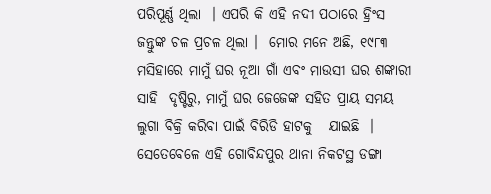ପରିପୂର୍ଣ୍ଣ ଥିଲା  । ଏପରି କି ଏହି ନଦୀ ପଠାରେ ହ୍ରିଂସ ଜନ୍ତୁଙ୍କ ଚଳ ପ୍ରଚଳ ଥିଲା ।  ମୋର ମନେ ଅଛି, ୧୯୮୩ ମସିହାରେ ମାମୁଁ ଘର ନୂଆ ଗାଁ ଏବଂ ମାଉସୀ ଘର ଶଙ୍କାରୀ ସାହି  ଦୃଷ୍ଟିରୁ, ମାମୁଁ ଘର ଜେଜେଙ୍କ ସହିତ ପ୍ରାୟ ସମୟ ଲୁଗା ବିକ୍ରି କରିବା ପାଇଁ ବିରିଡି ହାଟକୁ   ଯାଇଛି  । ସେତେବେଳେ ଏହି ଗୋବିନ୍ଦପୁର ଥାନା ନିକଟସ୍ଥ ଡଙ୍ଗା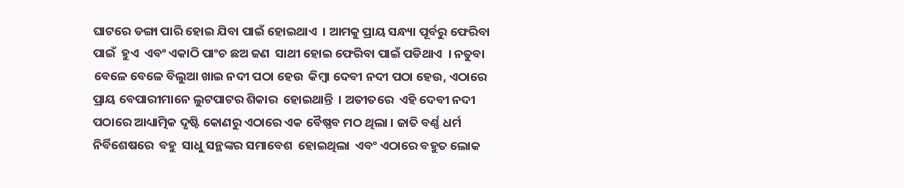ଘାଟରେ ଡଙ୍ଗା ପାରି ହୋଇ ଯିବା ପାଇଁ ହୋଇଥାଏ  । ଆମକୁ ପ୍ରାୟ ସନ୍ଧ୍ୟା ପୂର୍ବରୁ ଫେରିବା ପାଇଁ  ହୁଏ  ଏବଂ ଏକାଠି ପାଂଚ ଛଅ ଜଣ  ସାଥୀ ହୋଇ ଫେରିବା ପାଇଁ ପଡିଥାଏ  । ନତୁବା ବେଳେ ବେଳେ ବିଲୁଆ ଖାଇ ନଦୀ ପଠା ହେଉ  କିମ୍ବା ଦେବୀ ନଦୀ ପଠା ହେଉ, ଏଠାରେ ପ୍ରାୟ ବେପାରୀମାନେ ଲୁଟପାଟର ଶିକାର  ହୋଇଥାନ୍ତି  । ଅତୀତରେ  ଏହି ଦେବୀ ନଦୀ ପଠାରେ ଆଧ୍ୟାତ୍ମିକ ଦୃଷ୍ଟି କୋଣରୁ ଏଠାରେ ଏକ ବୈଷ୍ଣବ ମଠ ଥିଲା । ଜାତି ବର୍ଣ୍ଣ ଧର୍ମ  ନିର୍ବିଶେଷରେ  ବହୁ  ସାଧୁ ସନ୍ଥଙ୍କର ସମାବେଶ  ହୋଇଥିଲା  ଏବଂ ଏଠାରେ ବହୁତ ଲୋକ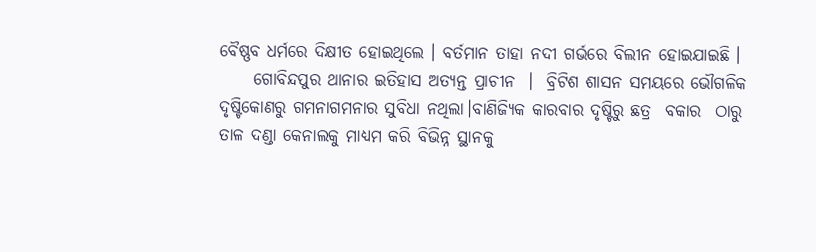ବୈଷ୍ଣବ ଧର୍ମରେ ଦିକ୍ଷୀତ ହୋଇଥିଲେ । ବର୍ତମାନ ତାହା ନଦୀ ଗର୍ଭରେ ବିଲୀନ ହୋଇଯାଇଛି ।
     ଗୋବିନ୍ଦପୁର ଥାନାର ଇତିହାସ ଅତ୍ୟନ୍ତ ପ୍ରାଚୀନ  ।  ବ୍ରିଟିଶ ଶାସନ ସମୟରେ ଭୌଗଳିକ ଦୃଷ୍ଟିକୋଣରୁ ଗମନାଗମନାର ସୁବିଧା ନଥିଲା।ବାଣିଜ୍ୟିକ କାରବାର ଦୃଷ୍ଟିରୁ ଛତ୍ର  ବକାର  ଠାରୁ ତାଳ ଦଣ୍ଡା କେନାଲକୁ ମାଧ୍ୟମ କରି ବିଭିନ୍ନ ସ୍ଥାନକୁ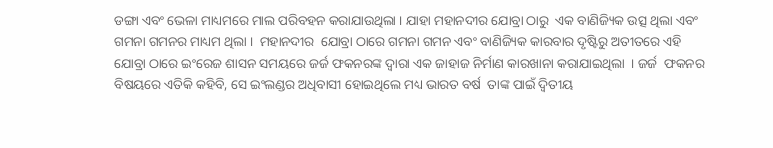ଡଙ୍ଗା ଏବଂ ଭେଳା ମାଧ୍ୟମରେ ମାଲ ପରିବହନ କରାଯାଉଥିଲା । ଯାହା ମହାନଦୀର ଯୋବ୍ରା ଠାରୁ  ଏକ ବାଣିଜ୍ୟିକ ଉତ୍ସ ଥିଲା ଏବଂ ଗମନା ଗମନର ମାଧ୍ୟମ ଥିଲା ।  ମହାନଦୀର  ଯୋବ୍ରା ଠାରେ ଗମନା ଗମନ ଏବଂ ବାଣିଜ୍ୟିକ କାରବାର ଦୃଷ୍ଟିରୁ ଅତୀତରେ ଏହି ଯୋବ୍ରା ଠାରେ ଇଂରେଜ ଶାସନ ସମୟରେ ଜର୍ଜ ଫକନରଙ୍କ ଦ୍ୱାରା ଏକ ଜାହାଜ ନିର୍ମାଣ କାରଖାନା କରାଯାଇଥିଲା  । ଜର୍ଜ  ଫକନର ବିଷୟରେ ଏତିକି କହିବି, ସେ ଇଂଲଣ୍ଡର ଅଧିବାସୀ ହୋଇଥିଲେ ମଧ୍ୟ ଭାରତ ବର୍ଷ  ତାଙ୍କ ପାଇଁ ଦ୍ୱିତୀୟ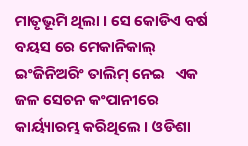ମାତୃଭୂମି ଥିଲା । ସେ କୋଡିଏ ବର୍ଷ ବୟସ ରେ ମେକାନିକାଲ୍ ଇଂଜିନିଅରିଂ ତାଲିମ୍ ନେଇ   ଏକ ଜଳ ସେଚନ କଂପାନୀରେ   କାର୍ୟ୍ୟାରମ୍ଭ କରିଥିଲେ । ଓଡିଶା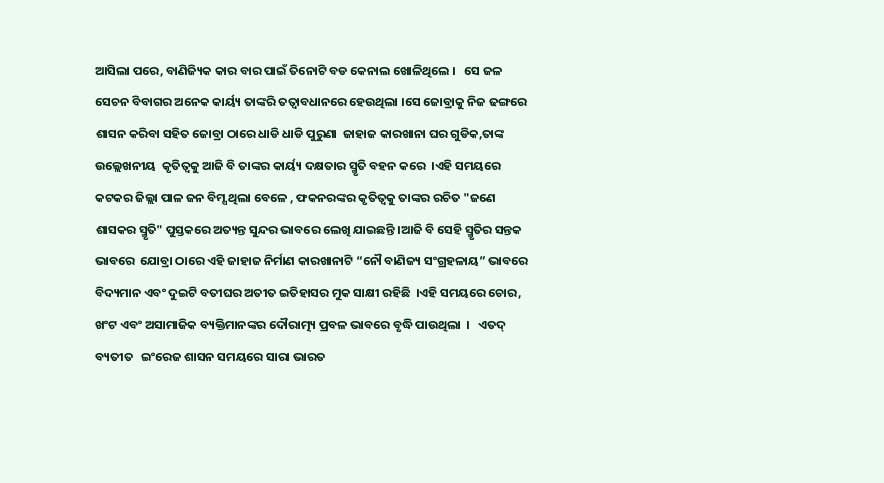ଆସିଲା ପରେ, ବାଣିଜ୍ୟିକ କାର ବାର ପାଇଁ ତିନୋଟି ବଡ କେନାଲ ଖୋଳିଥିଲେ ।   ସେ ଜଳ ସେଚନ ବିବାଗର ଅନେକ କାର୍ୟ୍ୟ ତାଙ୍କରି ତତ୍ୱାବଧାନରେ ହେଉଥିଲା ।ସେ ଜୋବ୍ରାକୁ ନିଜ ଢଙ୍ଗରେ  ଶାସନ କରିବା ସହିତ ଜୋବ୍ରା ଠାରେ ଧାଡି ଧାଡି ପୁରୁଣା  ଜାହାଜ କାରଖାନା ଘର ଗୁଡିକ,ତାଙ୍କ  ଉଲ୍ଲେଖନୀୟ  କୃତିତ୍ୱକୁ ଆଜି ବି ତାଙ୍କର କାର୍ୟ୍ୟ ଦକ୍ଷତାର ସ୍ମୃତି ବହନ କରେ  ।ଏହି ସମୟରେ  କଟକର ଜିଲ୍ଲା ପାଳ ଜନ ବିମ୍ସ ଥିଲା ବେଳେ , ଫକନରଙ୍କର କୃତିତ୍ୱକୁ ତାଙ୍କର ରଚିତ "ଜଣେ ଶାସକର ସ୍ମୃତି" ପୁସ୍ତକରେ ଅତ୍ୟନ୍ତ ସୁନ୍ଦର ଭାବରେ ଲେଖି ଯାଇଛନ୍ତି ।ଆଜି ବି ସେହି ସ୍ମୃତିର ସନ୍ତକ ଭାବରେ  ଯୋବ୍ରା ଠାରେ ଏହି ଜାହାଜ ନିର୍ମାଣ କାରଖାନାଟି “ନୌ ବାଣିଜ୍ୟ ସଂଗ୍ରହଳାୟ” ଭାବରେ ବିଦ୍ୟମାନ ଏବଂ ଦୁଇଟି ବତୀଘର ଅତୀତ ଇତିହାସର ମୁକ ସାକ୍ଷୀ ରହିଛି  ।ଏହି ସମୟରେ ଚୋର, ଖଂଟ ଏବଂ ଅସାମାଜିକ ବ୍ୟକ୍ତିମାନଙ୍କର ଦୌରାତ୍ମ୍ୟ ପ୍ରବଳ ଭାବରେ ବୃଦ୍ଧି ପାଉଥିଲା  ।   ଏତଦ୍ ବ୍ୟତୀତ   ଇଂରେଜ ଶାସନ ସମୟରେ ସାରା ଭାରତ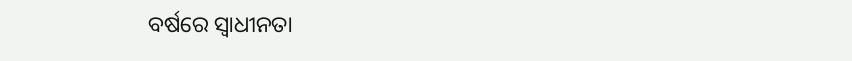ବର୍ଷରେ ସ୍ବାଧୀନତା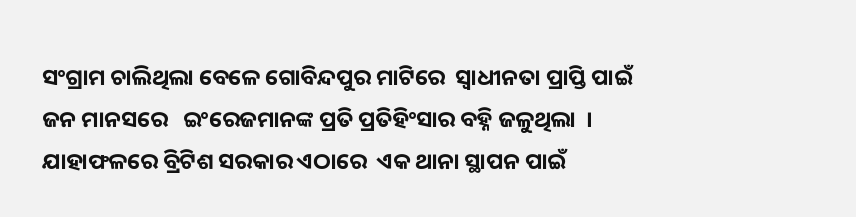ସଂଗ୍ରାମ ଚାଲିଥିଲା ବେଳେ ଗୋବିନ୍ଦପୁର ମାଟିରେ  ସ୍ବାଧୀନତା ପ୍ରାପ୍ତି ପାଇଁ ଜନ ମାନସରେ   ଇଂରେଜମାନଙ୍କ ପ୍ରତି ପ୍ରତିହିଂସାର ବହ୍ନି ଜଳୁଥିଲା  । ଯାହାଫଳରେ ବ୍ରିଟିଶ ସରକାର ଏଠାରେ  ଏକ ଥାନା ସ୍ଥାପନ ପାଇଁ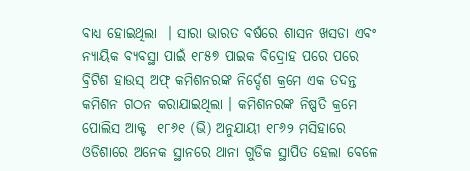ବାଧ୍ୟ ହୋଇଥିଲା  । ସାରା ଭାରତ ବର୍ଷରେ ଶାସନ ଖସଡା ଏବଂ ନ୍ୟାୟିକ ବ୍ୟବସ୍ଥା ପାଇଁ ୧୮୫୭ ପାଇକ ବିଦ୍ରୋହ ପରେ ପରେ ବ୍ରିଟିଶ ହାଉସ୍ ଅଫ୍ କମିଶନରଙ୍କ ନିର୍ଦ୍ଦେଶ କ୍ରମେ ଏକ ତଦନ୍ତ କମିଶନ ଗଠନ କରାଯାଇଥିଲା । କମିଶନରଙ୍କ ନିଷ୍ପତି କ୍ରମେ ପୋଲିସ ଆକ୍ଟ  ୧୮୬୧ (ଭି) ଅନୁଯାୟୀ ୧୮୬୨ ମସିହାରେ ଓଡିଶାରେ ଅନେକ ସ୍ଥାନରେ ଥାନା ଗୁଡିକ ସ୍ଥାପିତ ହେଲା ବେଳେ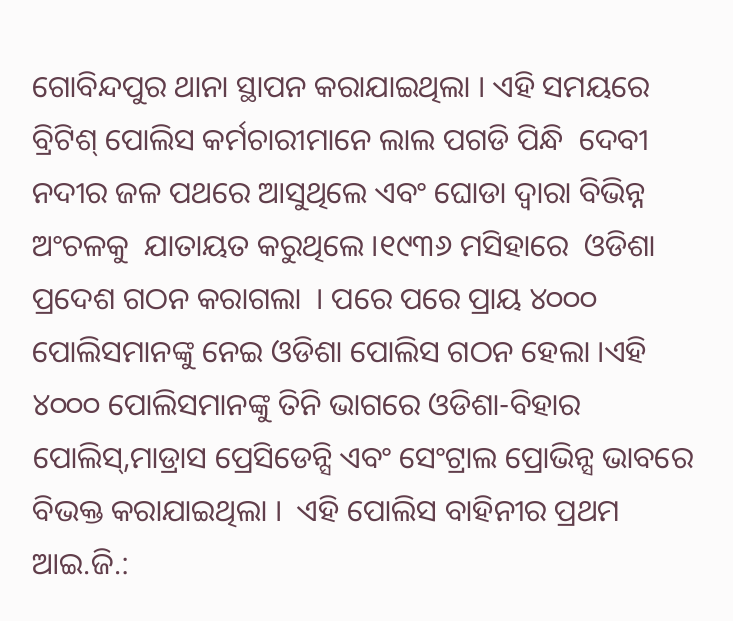ଗୋବିନ୍ଦପୁର ଥାନା ସ୍ଥାପନ କରାଯାଇଥିଲା । ଏହି ସମୟରେ ବ୍ରିଟିଶ୍ ପୋଲିସ କର୍ମଚାରୀମାନେ ଲାଲ ପଗଡି ପିନ୍ଧି  ଦେବୀ ନଦୀର ଜଳ ପଥରେ ଆସୁଥିଲେ ଏବଂ ଘୋଡା ଦ୍ୱାରା ବିଭିନ୍ନ ଅଂଚଳକୁ  ଯାତାୟତ କରୁଥିଲେ ।୧୯୩୬ ମସିହାରେ  ଓଡିଶା ପ୍ରଦେଶ ଗଠନ କରାଗଲା  । ପରେ ପରେ ପ୍ରାୟ ୪୦୦୦ ପୋଲିସମାନଙ୍କୁ ନେଇ ଓଡିଶା ପୋଲିସ ଗଠନ ହେଲା ।ଏହି ୪୦୦୦ ପୋଲିସମାନଙ୍କୁ ତିନି ଭାଗରେ ଓଡିଶା-ବିହାର ପୋଲିସ୍,ମାଡ୍ରାସ ପ୍ରେସିଡେନ୍ସି ଏବଂ ସେଂଟ୍ରାଲ ପ୍ରୋଭିନ୍ସ ଭାବରେ ବିଭକ୍ତ କରାଯାଇଥିଲା ।  ଏହି ପୋଲିସ ବାହିନୀର ପ୍ରଥମ  ଆଇ.ଜି.: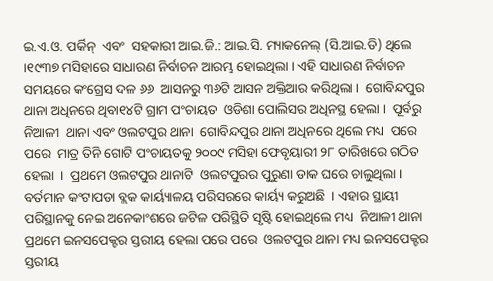ଇ.ଏ.ଓ. ପର୍କିନ୍  ଏବଂ  ସହକାରୀ ଆଇ.ଜି.: ଆଇ.ସି. ମ୍ୟାକନେଲ୍ (ସି.ଆଇ.ଡି) ଥିଲେ  ।୧୯୩୭ ମସିହାରେ ସାଧାରଣ ନିର୍ବାଚନ ଆରମ୍ଭ ହୋଇଥିଲା । ଏହି ସାଧାରଣ ନିର୍ବାଚନ ସମୟରେ କଂଗ୍ରେସ ଦଳ ୬୬  ଆସନରୁ ୩୬ଟି ଆସନ ଅକ୍ତିଆର କରିଥିଲା ।  ଗୋବିନ୍ଦପୁର ଥାନା ଅଧିନରେ ଥିବା୧୪ଟି ଗ୍ରାମ ପଂଚାୟତ  ଓଡିଶା ପୋଲିସର ଅଧିନସ୍ଥ ହେଲା ।  ପୂର୍ବରୁ ନିଆଳୀ  ଥାନା ଏବଂ ଓଲଟପୁର ଥାନା  ଗୋବିନ୍ଦପୁର ଥାନା ଅଧିନରେ ଥିଲେ ମଧ୍ୟ  ପରେ ପରେ  ମାତ୍ର ତିନି ଗୋଟି ପଂଚାୟତକୁ ୨୦୦୯ ମସିହା ଫେବୃୟାରୀ ୨୮ ତାରିଖରେ ଗଠିତ ହେଲା  ।  ପ୍ରଥମେ ଓଲଟପୁର ଥାନାଟି  ଓଲଟପୁରର ପୁରୁଣା ଡାକ ଘରେ ଚାଲୁଥିଲା । ବର୍ତମାନ କଂଟାପଡା ବ୍ଲକ କାର୍ୟ୍ୟାଳୟ ପରିସରରେ କାର୍ୟ୍ୟ କରୁଅଛି  । ଏହାର ସ୍ଥାୟୀ ପରିସ୍ଥାନକୁ ନେଇ ଅନେକାଂଶରେ ଜଟିଳ ପରିସ୍ଥିତି ସୃଷ୍ଟି ହୋଇଥିଲେ ମଧ୍ୟ  ନିଆଳୀ ଥାନା ପ୍ରଥମେ ଇନସପେକ୍ଟର ସ୍ତରୀୟ ହେଲା ପରେ ପରେ  ଓଲଟପୁର ଥାନା ମଧ୍ୟ ଇନସପେକ୍ଟର ସ୍ତରୀୟ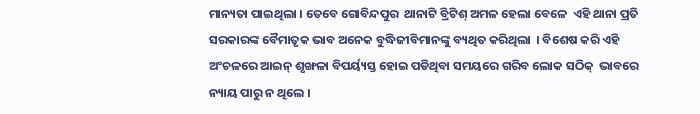ମାନ୍ୟତା ପାଇଥିଲା । ତେବେ ଗୋବିନ୍ଦପୁର  ଥାନାଟି ବ୍ରିଟିଶ୍ ଅମଳ ହେଲା ବେଳେ  ଏହି ଥାନା ପ୍ରତି ସରକାରଙ୍କ ବୈମାତୃକ ଭାବ ଅନେକ ବୁଦ୍ଧିଜୀବିମାନଙ୍କୁ ବ୍ୟଥିତ କରିଥିଲା  । ବିଶେଷ କରି ଏହି ଅଂଚଳରେ ଆଇନ୍ ଶୃଙ୍ଖଳା ବିପର୍ୟ୍ୟସ୍ତ ହୋଇ ପଡିଥିବା ସମୟରେ ଗରିବ ଲୋକ ସଠିକ୍  ଭାବରେ ନ୍ୟାୟ ପାରୁ ନ ଥିଲେ ।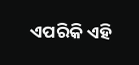ଏପରିକି ଏହି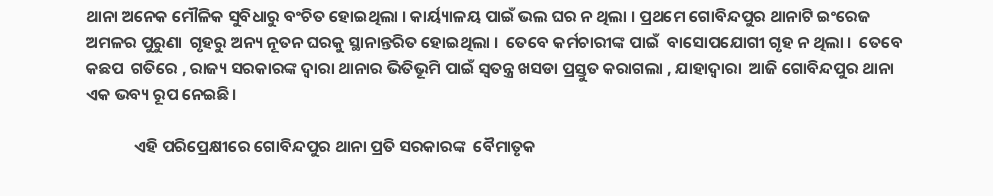ଥାନା ଅନେକ ମୌଳିକ ସୁବିଧାରୁ ବଂଚିତ ହୋଇଥିଲା । କାର୍ୟ୍ୟାଳୟ ପାଇଁ ଭଲ ଘର ନ ଥିଲା । ପ୍ରଥମେ ଗୋବିନ୍ଦପୁର ଥାନାଟି ଇଂରେଜ ଅମଳର ପୁରୁଣା  ଗୃହରୁ ଅନ୍ୟ ନୂତନ ଘରକୁ ସ୍ଥାନାନ୍ତରିତ ହୋଇଥିଲା ।  ତେବେ କର୍ମଚାରୀଙ୍କ ପାଇଁ  ବାସୋପଯୋଗୀ ଗୃହ ନ ଥିଲା ।  ତେବେ  କଛପ  ଗତିରେ , ରାଜ୍ୟ ସରକାରଙ୍କ ଦ୍ୱାରା ଥାନାର ଭିତିଭୂମି ପାଇଁ ସ୍ବତନ୍ତ୍ର ଖସଡା ପ୍ରସ୍ତୁତ କରାଗଲା , ଯାହାଦ୍ୱାରା  ଆଜି ଗୋବିନ୍ଦପୁର ଥାନା  ଏକ ଭବ୍ୟ ରୂପ ନେଇଛି।

             ଏହି ପରିପ୍ରେକ୍ଷୀରେ ଗୋବିନ୍ଦପୁର ଥାନା ପ୍ରତି ସରକାରଙ୍କ  ବୈମାତୃକ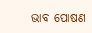ଭାବ ପୋଷଣ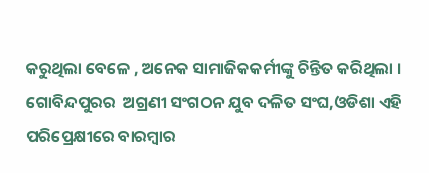କରୁଥିଲା ବେଳେ , ଅନେକ ସାମାଜିକକର୍ମୀଙ୍କୁ ଚିନ୍ତିତ କରିଥିଲା ।  ଗୋବିନ୍ଦପୁରର  ଅଗ୍ରଣୀ ସଂଗଠନ ଯୁବ ଦଳିତ ସଂଘ,ଓଡିଶା ଏହି ପରିପ୍ରେକ୍ଷୀରେ ବାରମ୍ବାର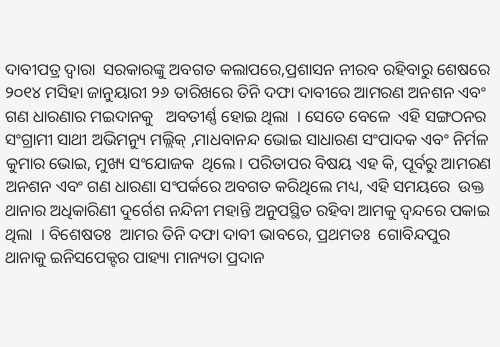ଦାବୀପତ୍ର ଦ୍ୱାରା  ସରକାରଙ୍କୁ ଅବଗତ କଲାପରେ,ପ୍ରଶାସନ ନୀରବ ରହିବାରୁ ଶେଷରେ ୨୦୧୪ ମସିହା ଜାନୁୟାରୀ ୨୬ ତାରିଖରେ ତିନି ଦଫା ଦାବୀରେ ଆମରଣ ଅନଶନ ଏବଂ ଗଣ ଧାରଣାର ମଇଦାନକୁ   ଅବତୀର୍ଣ୍ଣ ହୋଇ ଥିଲା  । ସେତେ ବେଳେ  ଏହି ସଙ୍ଗଠନର ସଂଗ୍ରାମୀ ସାଥୀ ଅଭିମନ୍ୟୁ ମଲ୍ଲିକ୍ ,ମାଧବାନନ୍ଦ ଭୋଇ ସାଧାରଣ ସଂପାଦକ ଏବଂ ନିର୍ମଳ କୁମାର ଭୋଇ, ମୁଖ୍ୟ ସଂଯୋଜକ  ଥିଲେ । ପରିତାପର ବିଷୟ ଏହ କି, ପୂର୍ବରୁ ଆମରଣ ଅନଶନ ଏବଂ ଗଣ ଧାରଣା ସଂପର୍କରେ ଅବଗତ କରିଥିଲେ ମଧ୍ୟ, ଏହି ସମୟରେ  ଉକ୍ତ ଥାନାର ଅଧିକାରିଣୀ ଦୁର୍ଗେଶ ନନ୍ଦିନୀ ମହାନ୍ତି ଅନୁପସ୍ଥିତ ରହିବା ଆମକୁ ଦ୍ୱନ୍ଦରେ ପକାଇ ଥିଲା  । ବିଶେଷତଃ  ଆମର ତିନି ଦଫା ଦାବୀ ଭାବରେ, ପ୍ରଥମତଃ  ଗୋବିନ୍ଦପୁର ଥାନାକୁ ଇନିସପେକ୍ଟର ପାହ୍ୟା ମାନ୍ୟତା ପ୍ରଦାନ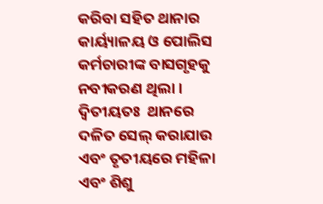କରିବା ସହିତ ଥାନାର କାର୍ୟ୍ୟାଳୟ ଓ ପୋଲିସ କର୍ମଚାରୀଙ୍କ ବାସଗୃହକୁ ନବୀକରଣ ଥିଲା । ଦ୍ୱିତୀୟତଃ  ଥାନରେ ଦଳିତ ସେଲ୍ କରାଯାଉ  ଏବଂ ତୃତୀୟରେ ମହିଳା ଏବଂ ଶିଶୁ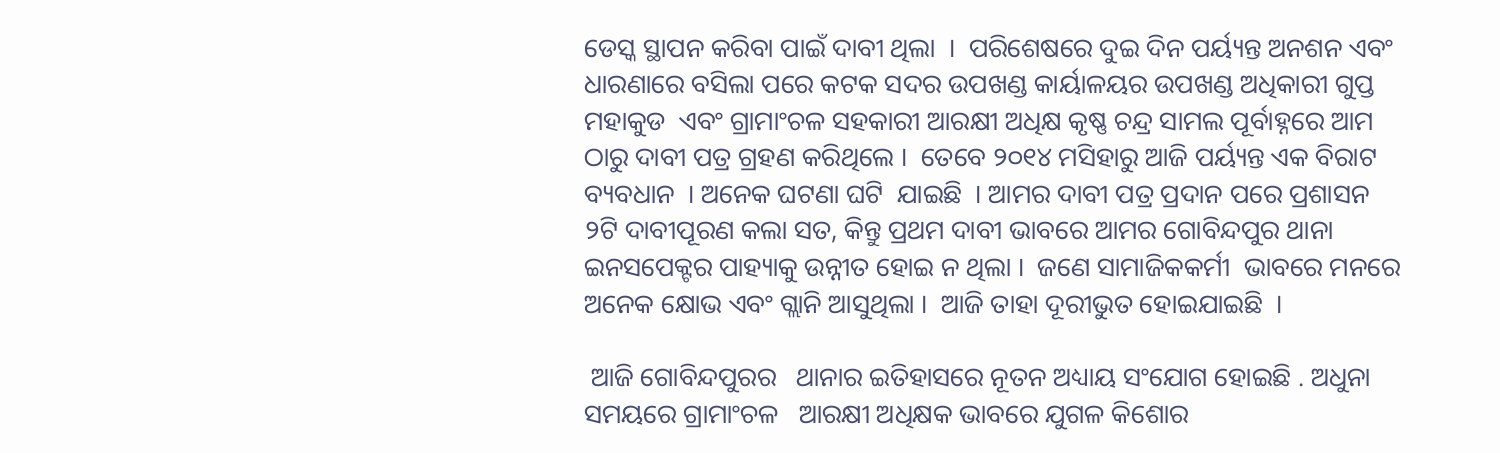ଡେସ୍କ ସ୍ଥାପନ କରିବା ପାଇଁ ଦାବୀ ଥିଲା  ।  ପରିଶେଷରେ ଦୁଇ ଦିନ ପର୍ୟ୍ୟନ୍ତ ଅନଶନ ଏବଂ ଧାରଣାରେ ବସିଲା ପରେ କଟକ ସଦର ଉପଖଣ୍ଡ କାର୍ୟାଳୟର ଉପଖଣ୍ଡ ଅଧିକାରୀ ଗୁପ୍ତ ମହାକୁଡ  ଏବଂ ଗ୍ରାମାଂଚଳ ସହକାରୀ ଆରକ୍ଷୀ ଅଧିକ୍ଷ କୃଷ୍ଣ ଚନ୍ଦ୍ର ସାମଲ ପୂର୍ବାହ୍ନରେ ଆମ ଠାରୁ ଦାବୀ ପତ୍ର ଗ୍ରହଣ କରିଥିଲେ ।  ତେବେ ୨୦୧୪ ମସିହାରୁ ଆଜି ପର୍ୟ୍ୟନ୍ତ ଏକ ବିରାଟ ବ୍ୟବଧାନ  । ଅନେକ ଘଟଣା ଘଟି  ଯାଇଛି  । ଆମର ଦାବୀ ପତ୍ର ପ୍ରଦାନ ପରେ ପ୍ରଶାସନ  ୨ଟି ଦାବୀପୂରଣ କଲା ସତ, କିନ୍ତୁ ପ୍ରଥମ ଦାବୀ ଭାବରେ ଆମର ଗୋବିନ୍ଦପୁର ଥାନା ଇନସପେକ୍ଟର ପାହ୍ୟାକୁ ଉନ୍ନୀତ ହୋଇ ନ ଥିଲା ।  ଜଣେ ସାମାଜିକକର୍ମୀ  ଭାବରେ ମନରେ ଅନେକ କ୍ଷୋଭ ଏବଂ ଗ୍ଲାନି ଆସୁଥିଲା ।  ଆଜି ତାହା ଦୂରୀଭୁତ ହୋଇଯାଇଛି  ।

 ଆଜି ଗୋବିନ୍ଦପୁରର   ଥାନାର ଇତିହାସରେ ନୂତନ ଅଧ୍ୟାୟ ସଂଯୋଗ ହୋଇଛି . ଅଧୁନା ସମୟରେ ଗ୍ରାମାଂଚଳ   ଆରକ୍ଷୀ ଅଧିକ୍ଷକ ଭାବରେ ଯୁଗଳ କିଶୋର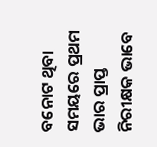ବନୋଟ ଥିବା ସମୟରେ ପ୍ରଥମ ଭାର ପ୍ରାପ୍ତ ନିରୀକ୍ଷକ ଭାବେ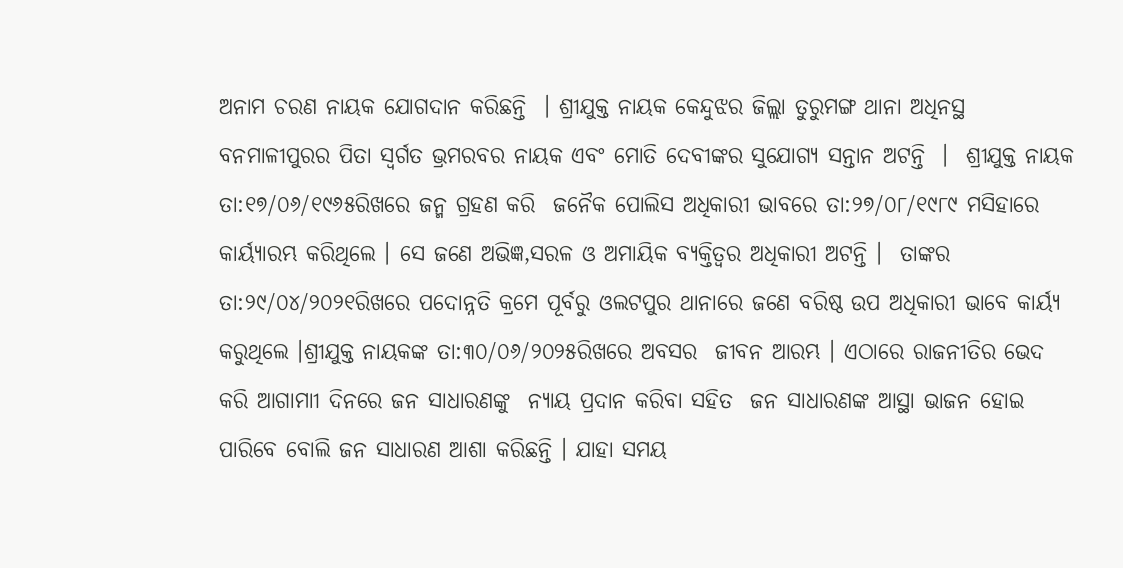ଅନାମ ଚରଣ ନାୟକ ଯୋଗଦାନ କରିଛନ୍ତି  । ଶ୍ରୀଯୁକ୍ତ ନାୟକ କେନ୍ଦୁଝର ଜିଲ୍ଲା ତୁରୁମଙ୍ଗ ଥାନା ଅଧିନସ୍ଥ ବନମାଳୀପୁରର ପିତା ସ୍ବର୍ଗତ ଭ୍ରମରବର ନାୟକ ଏବଂ ମୋତି ଦେବୀଙ୍କର ସୁଯୋଗ୍ୟ ସନ୍ତାନ ଅଟନ୍ତି  ।  ଶ୍ରୀଯୁକ୍ତ ନାୟକ  ତା:୧୭/୦୬/୧୯୬୫ରିଖରେ ଜନ୍ମ ଗ୍ରହଣ କରି  ଜନୈକ ପୋଲିସ ଅଧିକାରୀ ଭାବରେ ତା:୨୭/୦୮/୧୯୮୯ ମସିହାରେ କାର୍ୟ୍ୟାରମ୍ଭ କରିଥିଲେ । ସେ ଜଣେ ଅଭିଜ୍ଞ,ସରଳ ଓ ଅମାୟିକ ବ୍ୟକ୍ତିତ୍ୱର ଅଧିକାରୀ ଅଟନ୍ତି ।  ତାଙ୍କର ତା:୨୯/୦୪/୨୦୨୧ରିଖରେ ପଦୋନ୍ନତି କ୍ରମେ ପୂର୍ବରୁ ଓଲଟପୁର ଥାନାରେ ଜଣେ ବରିଷ୍ଠ ଉପ ଅଧିକାରୀ ଭାବେ କାର୍ୟ୍ୟ କରୁଥିଲେ ।ଶ୍ରୀଯୁକ୍ତ ନାୟକଙ୍କ ତା:୩୦/୦୬/୨୦୨୫ରିଖରେ ଅବସର  ଜୀବନ ଆରମ୍ଭ । ଏଠାରେ ରାଜନୀତିର ଭେଦ କରି ଆଗାମାୀ ଦିନରେ ଜନ ସାଧାରଣଙ୍କୁ  ନ୍ୟାୟ ପ୍ରଦାନ କରିବା ସହିତ  ଜନ ସାଧାରଣଙ୍କ ଆସ୍ଥା ଭାଜନ ହୋଇ ପାରିବେ ବୋଲି ଜନ ସାଧାରଣ ଆଶା କରିଛନ୍ତି । ଯାହା ସମୟ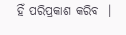ହିଁ ପରିପ୍ରକାଶ କରିବ  ।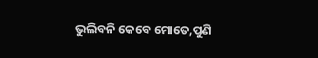ଭୁଲିବନି କେବେ ମୋତେ,ପୁଣି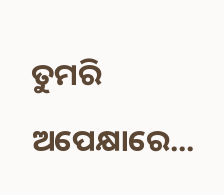ତୁମରି ଅପେକ୍ଷାରେ...